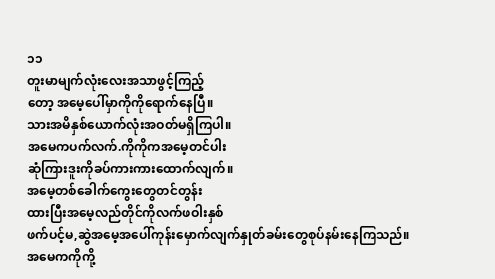၁၁
တူးမာမျက်လုံးလေးအသာဖွင့်ကြည့်
တော့ အမေ့ပေါ်မှာကိုကိုရောက်နေပြီ။
သားအမိနှစ်ယောက်လုံးအဝတ်မရှိကြပါ။
အမေကပက်လက်.ကိုကိုကအမေ့တင်ပါး
ဆုံကြားဒူးကိုခပ်ကားကားထောက်လျက်။
အမေ့တစ်ခေါက်ကွေးတွေတင်တွန်း
ထားပြီးအမေ့လည်တိုင်ကိုလက်ဖဝါးနှစ်
ဖက်ပင့်မ,ဆွဲအမေ့အပေါ်ကုန်းမှောက်လျက်နှုတ်ခမ်းတွေစုပ်နမ်းနေကြသည်။
အမေကကိုကို့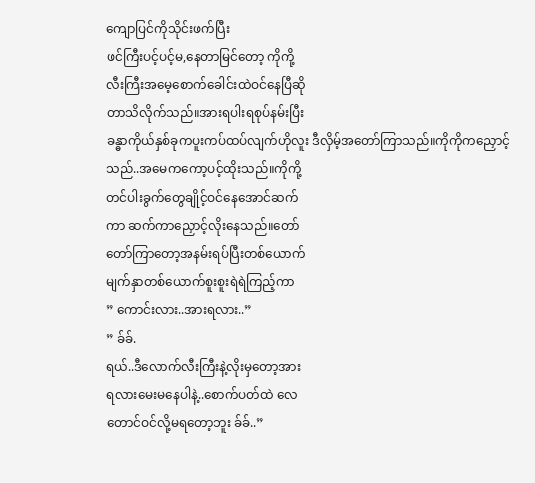ကျောပြင်ကိုသိုင်းဖက်ပြီး
ဖင်ကြီးပင့်ပင့်မ,နေတာမြင်တော့ ကိုကို့
လီးကြီးအမေ့စောက်ခေါင်းထဲဝင်နေပြီဆို
တာသိလိုက်သည်။အားရပါးရစုပ်နမ်းပြီး
ခန္ဓာကိုယ်နှစ်ခုကပူးကပ်ထပ်လျက်ဟိုလူး ဒီလှိမ့်အတော်ကြာသည်။ကိုကိုကညှောင့်
သည်..အမေကကော့ပင့်ထိုးသည်။ကိုကို့
တင်ပါးခွက်တွေချိုင့်ဝင်နေအောင်ဆက်
ကာ ဆက်ကာညှောင့်လိုးနေသည်။တော်
တော်ကြာတော့အနမ်းရပ်ပြီးတစ်ယောက်
မျက်နှာတစ်ယောက်စူးစူးရဲရဲကြည့်ကာ
” ကောင်းလား..အားရလား..”
” ခ်ခ်.
ရယ်..ဒီလောက်လီးကြီးနဲ့လိုးမှတော့အား
ရလားမေးမနေပါနဲ့..စောက်ပတ်ထဲ လေ
တောင်ဝင်လို့မရတော့ဘူး ခ်ခ်..”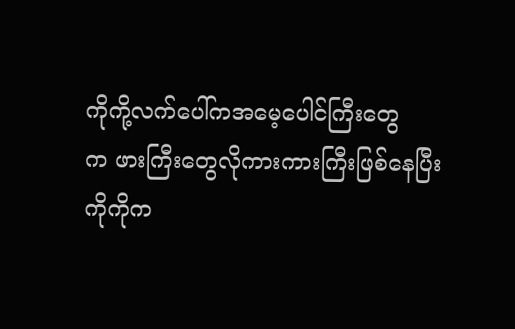ကိုကို့လက်ပေါ်ကအမေ့ပေါင်ကြီးတွေ
က ဖားကြီးတွေလိုကားကားကြီးဖြစ်နေပြီး
ကိုကိုက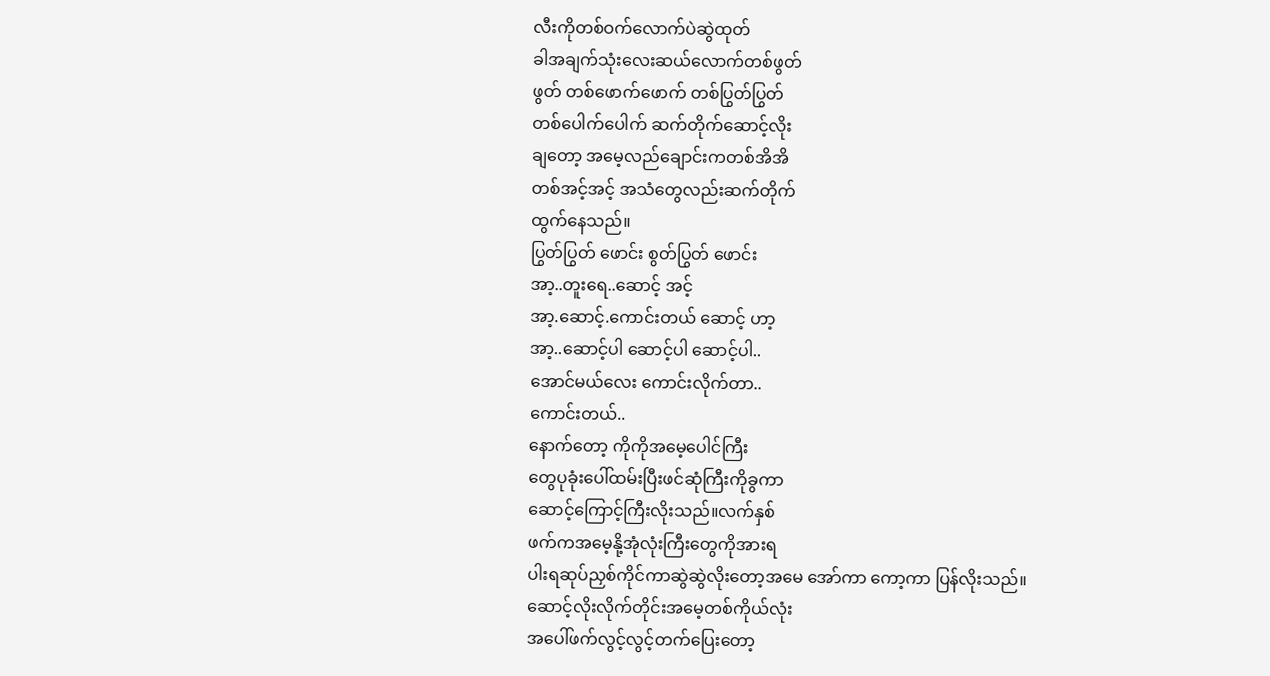လီးကိုတစ်ဝက်လောက်ပဲဆွဲထုတ်
ခါအချက်သုံးလေးဆယ်လောက်တစ်ဖွတ်
ဖွတ် တစ်ဖောက်ဖောက် တစ်ပြွတ်ပြွတ်
တစ်ပေါက်ပေါက် ဆက်တိုက်ဆောင့်လိုး
ချတော့ အမေ့လည်ချောင်းကတစ်အိအိ
တစ်အင့်အင့် အသံတွေလည်းဆက်တိုက်
ထွက်နေသည်။
ပြွတ်ပြွတ် ဖောင်း စွတ်ပြွတ် ဖောင်း
အာ့..တူးရေ..ဆောင့် အင့်
အာ့.ဆောင့်.ကောင်းတယ် ဆောင့် ဟာ့
အာ့..ဆောင့်ပါ ဆောင့်ပါ ဆောင့်ပါ..
အောင်မယ်လေး ကောင်းလိုက်တာ..
ကောင်းတယ်..
နောက်တော့ ကိုကိုအမေ့ပေါင်ကြီး
တွေပုခုံးပေါ်ထမ်းပြီးဖင်ဆုံကြီးကိုခွကာ
ဆောင့်ကြောင့်ကြီးလိုးသည်။လက်နှစ်
ဖက်ကအမေ့နို့အုံလုံးကြီးတွေကိုအားရ
ပါးရဆုပ်ညှစ်ကိုင်ကာဆွဲဆွဲလိုးတော့အမေ အော်ကာ ကော့ကာ ပြန်လိုးသည်။
ဆောင့်လိုးလိုက်တိုင်းအမေ့တစ်ကိုယ်လုံး
အပေါ်ဖက်လွင့်လွင့်တက်ပြေးတော့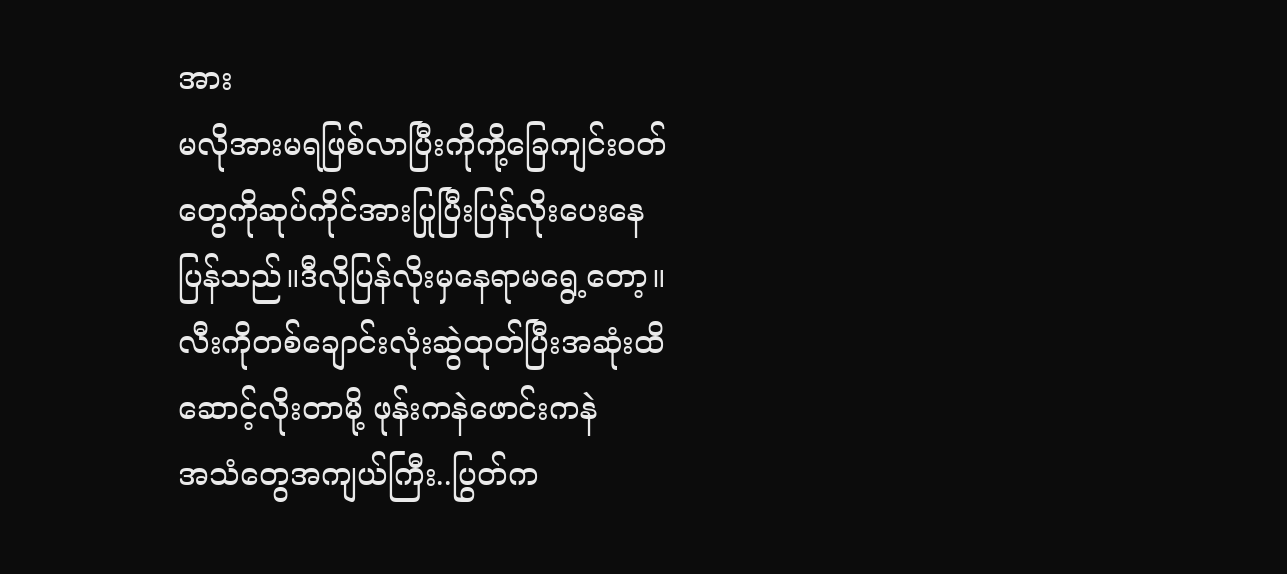အား
မလိုအားမရဖြစ်လာပြီးကိုကို့ခြေကျင်းဝတ်
တွေကိုဆုပ်ကိုင်အားပြုပြီးပြန်လိုးပေးနေ
ပြန်သည်။ဒီလိုပြန်လိုးမှနေရာမရွေ့တော့။
လီးကိုတစ်ချောင်းလုံးဆွဲထုတ်ပြီးအဆုံးထိ
ဆောင့်လိုးတာမို့ ဖုန်းကနဲဖောင်းကနဲ
အသံတွေအကျယ်ကြီး..ပြွတ်က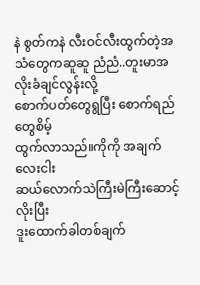နဲ စွတ်ကနဲ လီးဝင်လီးထွက်တဲ့အသံတွေကဆူဆူ ညံညံ..တူးမာအလိုးခံချင်လွန်းလို့
စောက်ပတ်တွေရွပြီး စောက်ရည်တွေစိမ့်
ထွက်လာသည်။ကိုကို အချက်လေးငါး
ဆယ်လောက်သဲကြီးမဲကြီးဆောင့်လိုးပြီး
ဒူးထောက်ခါတစ်ချက်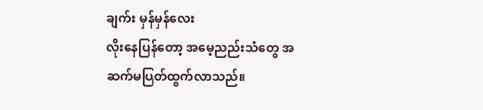ချက်း မှန်မှန်လေး
လိုးနေပြန်တော့ အမေ့ညည်းသံတွေ အ
ဆက်မပြတ်ထွက်လာသည်။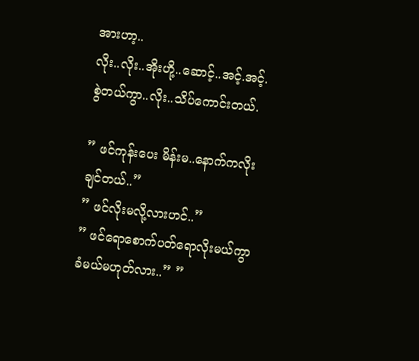အားဟာ့..
လိုး..လိုး..အိုးဟို့..ဆောင့်..အင့်.အင့်.
စွဲတယ်ကွာ..လိုး..သိပ်ကောင်းတယ်.

” ဖင်ကုန်းပေး မိန်းမ..နောက်ကလိုး
ချင်တယ်..”
” ဖင်လိုးမလို့လားဟင်..”
” ဖင်ရောစောက်ပတ်ရောလိုးမယ်ကွာ
ခံမယ်မဟုတ်လား..” ”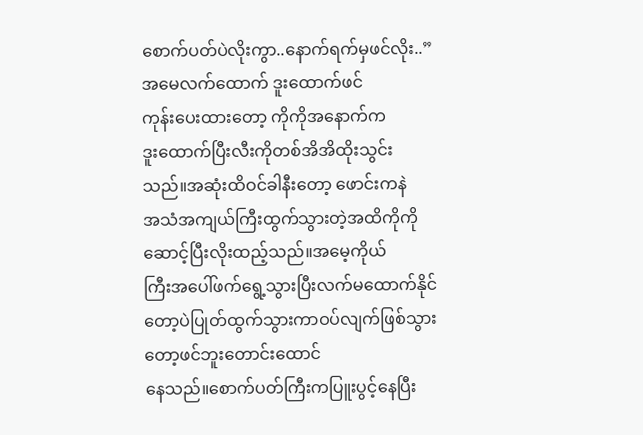စောက်ပတ်ပဲလိုးကွာ..နောက်ရက်မှဖင်လိုး..”
အမေလက်ထောက် ဒူးထောက်ဖင်
ကုန်းပေးထားတော့ ကိုကိုအနောက်က
ဒူးထောက်ပြီးလီးကိုတစ်အိအိထိုးသွင်း
သည်။အဆုံးထိဝင်ခါနီးတော့ ဖောင်းကနဲ
အသံအကျယ်ကြီးထွက်သွားတဲ့အထိကိုကို ဆောင့်ပြီးလိုးထည့်သည်။အမေ့ကိုယ်
ကြီးအပေါ်ဖက်ရွေ့သွားပြီးလက်မထောက်နိုင်တော့ပဲပြုတ်ထွက်သွားကာဝပ်လျက်ဖြစ်သွားတော့ဖင်ဘူးတောင်းထောင်
နေသည်။စောက်ပတ်ကြီးကပြူးပွင့်နေပြီး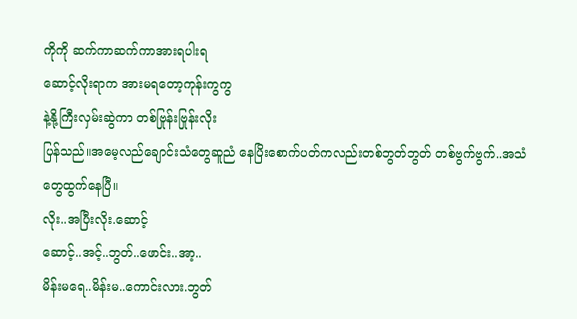ကိုကို ဆက်ကာဆက်ကာအားရပါးရ
ဆောင့်လိုးရာက အားမရတော့ကုန်းကွကွ
နဲ့နို့ကြီးလှမ်းဆွဲကာ တစ်ဗြုန်းဗြုန်းလိုး
ပြန်သည်။အမေ့လည်ချောင်းသံတွေဆူညံ နေပြိးစောက်ပတ်ကလည်းတစ်ဘွတ်ဘွတ် တစ်ဗွက်ဗွက်..အသံတွေထွက်နေပြီ။
လိုး..အပြီးလိုး.ဆောင့်
ဆောင့်..အင့်..ဘွတ်..ဖောင်း..အာ့..
မိန်းမရေ..မိန်းမ..ကောင်းလား.ဘွတ်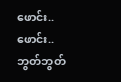ဖောင်း..
ဖောင်း..ဘွတ်ဘွတ်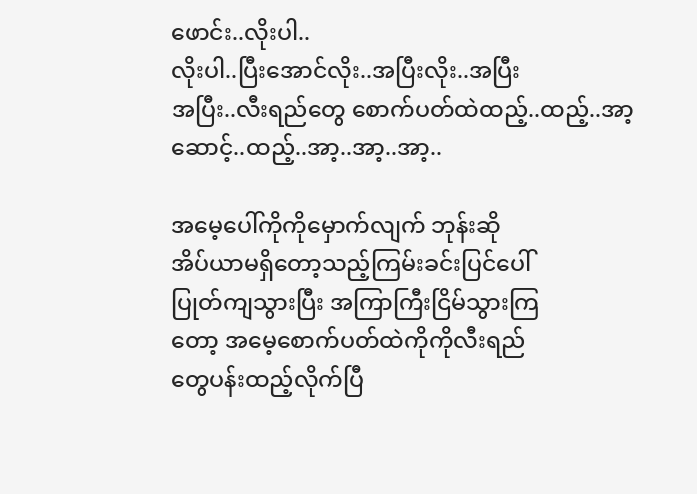ဖောင်း..လိုးပါ..
လိုးပါ..ပြီးအောင်လိုး..အပြီးလိုး..အပြီး
အပြီး..လီးရည်တွေ စောက်ပတ်ထဲထည့်..ထည့်..အာ့
ဆောင့်..ထည့်..အာ့..အာ့..အာ့..

အမေ့ပေါ်ကိုကိုမှောက်လျက် ဘုန်းဆို
အိပ်ယာမရှိတော့သည့်ကြမ်းခင်းပြင်ပေါ်
ပြုတ်ကျသွားပြီး အကြာကြီးငြိမ်သွားကြ
တော့ အမေ့စောက်ပတ်ထဲကိုကိုလီးရည်
တွေပန်းထည့်လိုက်ပြီ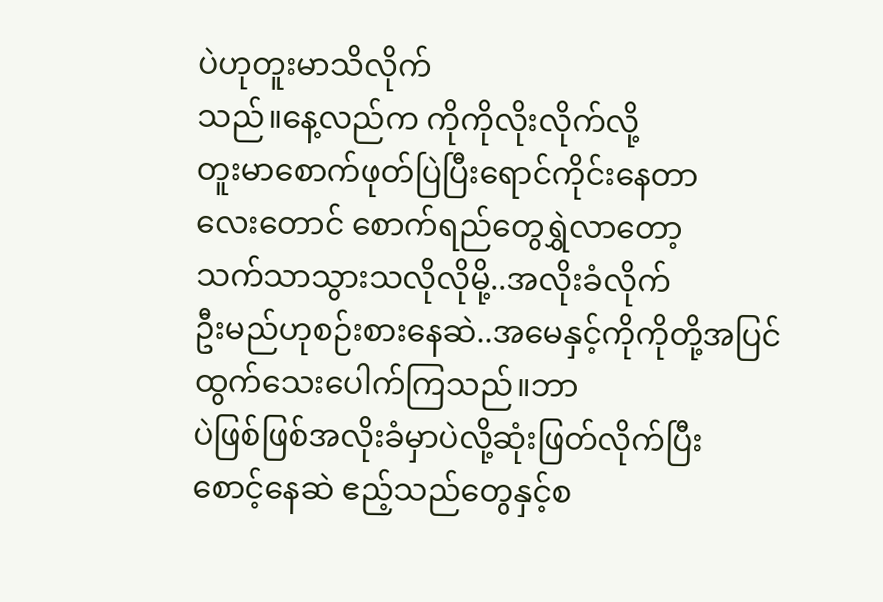ပဲဟုတူးမာသိလိုက်
သည်။နေ့လည်က ကိုကိုလိုးလိုက်လို့
တူးမာစောက်ဖုတ်ပြဲပြီးရောင်ကိုင်းနေတာ
လေးတောင် စောက်ရည်တွေရွှဲလာတော့
သက်သာသွားသလိုလိုမို့..အလိုးခံလိုက်
ဦးမည်ဟုစဉ်းစားနေဆဲ..အမေနှင့်ကိုကိုတို့အပြင်ထွက်သေးပေါက်ကြသည်။ဘာ
ပဲဖြစ်ဖြစ်အလိုးခံမှာပဲလို့ဆုံးဖြတ်လိုက်ပြီး
စောင့်နေဆဲ ဧည့်သည်တွေနှင့်စ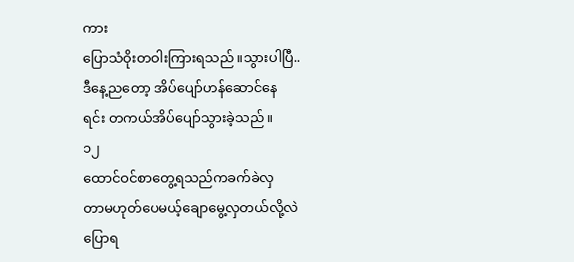ကား
ပြောသံဝိုးတဝါးကြားရသည်။သွားပါပြီ..
ဒီနေ့ညတော့ အိပ်ပျော်ဟန်ဆောင်နေ
ရင်း တကယ်အိပ်ပျော်သွားခဲ့သည်။
၁၂
ထောင်ဝင်စာတွေ့ရသည်ကခက်ခဲလှ
တာမဟုတ်ပေမယ့်ချောမွေ့လှတယ်လို့လဲ
ပြောရ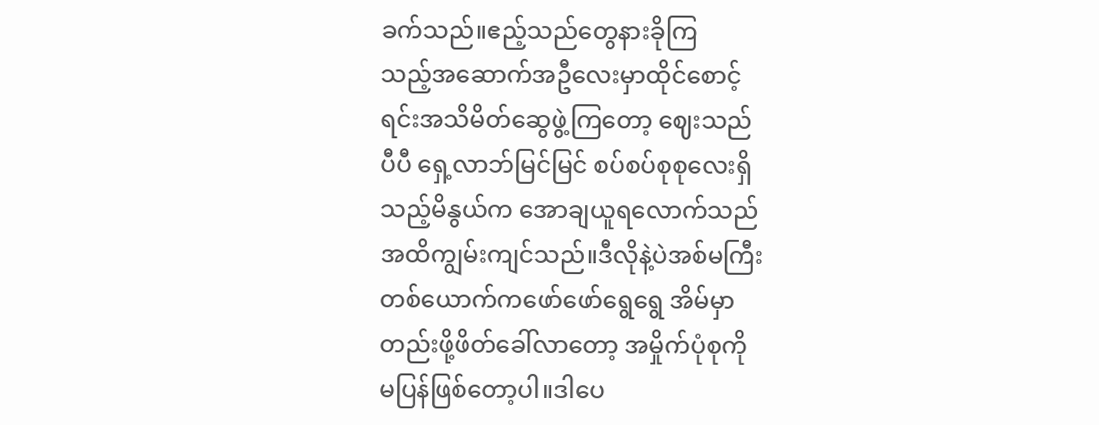ခက်သည်။ဧည့်သည်တွေနားခိုကြ
သည့်အဆောက်အဦလေးမှာထိုင်စောင့်
ရင်းအသိမိတ်ဆွေဖွဲ့ကြတော့ ဈေးသည်
ပီပီ ရှေ့လာဘ်မြင်မြင် စပ်စပ်စုစုလေးရှိ
သည့်မိနွယ်က အောချယူရလောက်သည်
အထိကျွမ်းကျင်သည်။ဒီလိုနဲ့ပဲအစ်မကြီး
တစ်ယောက်ကဖော်ဖော်ရွေရွေ အိမ်မှာ
တည်းဖို့ဖိတ်ခေါ်လာတော့ အမှိုက်ပုံစုကို
မပြန်ဖြစ်တော့ပါ။ဒါပေ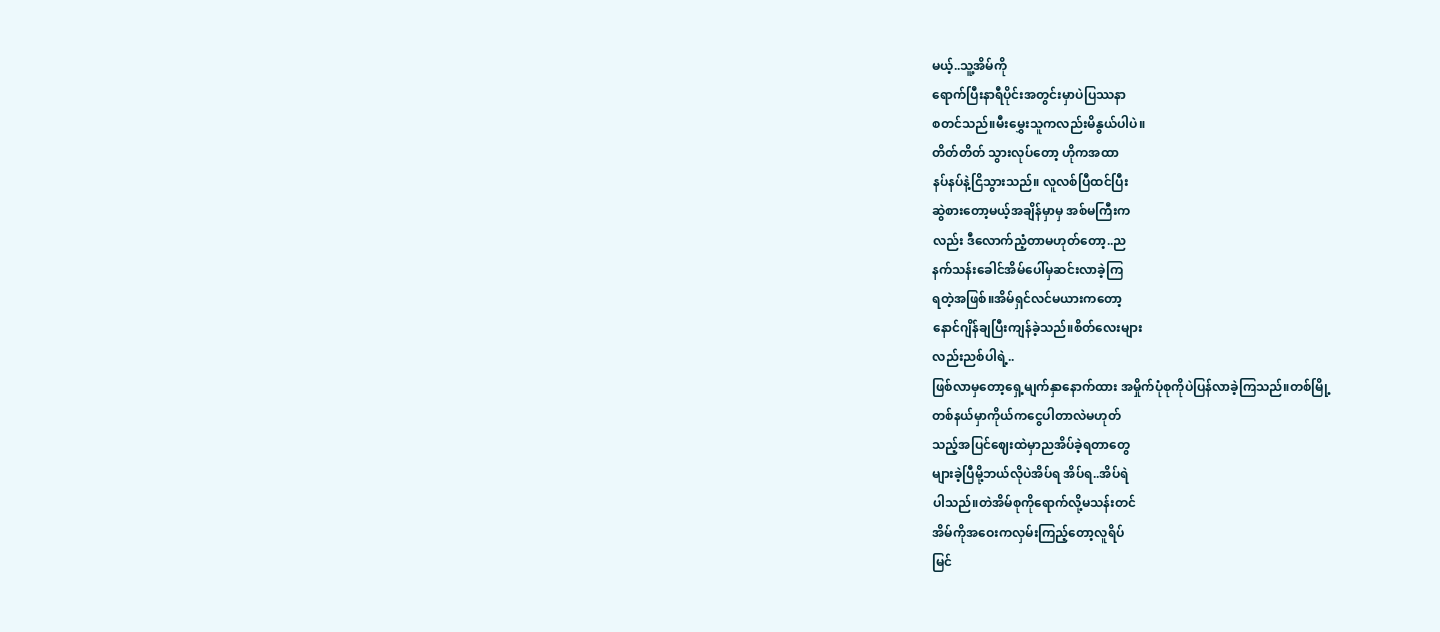မယ့်..သူ့အိမ်ကို
ရောက်ပြီးနာရီပိုင်းအတွင်းမှာပဲပြဿနာ
စတင်သည်။မီးမွှေးသူကလည်းမိနွယ်ပါပဲ။
တိတ်တိတ် သွားလုပ်တော့ ဟိုကအထာ
နပ်နပ်နဲ့ငြိသွားသည်။ လူလစ်ပြီထင်ပြီး
ဆွဲစားတော့မယ့်အချိန်မှာမှ အစ်မကြီးက
လည်း ဒီလောက်ညံ့တာမဟုတ်တော့..ည
နက်သန်းခေါင်အိမ်ပေါ်မှဆင်းလာခဲ့ကြ
ရတဲ့အဖြစ်။အိမ်ရှင်လင်မယားကတော့
နောင်ဂျိန်ချပြီးကျန်ခဲ့သည်။စိတ်လေးများ
လည်းညစ်ပါရဲ့..
ဖြစ်လာမှတော့ရှေ့မျက်နှာနောက်ထား အမှိုက်ပုံစုကိုပဲပြန်လာခဲ့ကြသည်။တစ်မြို့
တစ်နယ်မှာကိုယ်ကငွေပါတာလဲမဟုတ်
သည့်အပြင်ဈေးထဲမှာညအိပ်ခဲ့ရတာတွေ
များခဲ့ပြီမို့ဘယ်လိုပဲအိပ်ရ အိပ်ရ..အိပ်ရဲ
ပါသည်။တဲအိမ်စုကိုရောက်လို့မသန်းတင်
အိမ်ကိုအဝေးကလှမ်းကြည့်တော့လူရိပ်
မြင်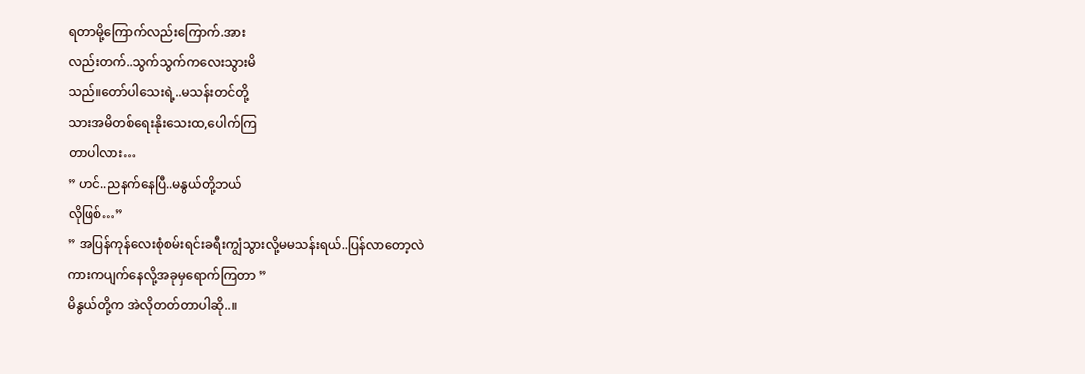ရတာမို့ကြောက်လည်းကြောက်.အား
လည်းတက်..သွက်သွက်ကလေးသွားမိ
သည်။တော်ပါသေးရဲ့..မသန်းတင်တို့
သားအမိတစ်ရေးနိုးသေးထ,ပေါက်ကြ
တာပါလား…
” ဟင်..ညနက်နေပြီ..မနွယ်တို့ဘယ်
လိုဖြစ်…”
” အပြန်ကုန်လေးစုံစမ်းရင်းခရီးကျွံသွားလို့မမသန်းရယ်..ပြန်လာတော့လဲ
ကားကပျက်နေလို့အခုမှရောက်ကြတာ ”
မိနွယ်တို့က အဲလိုတတ်တာပါဆို..။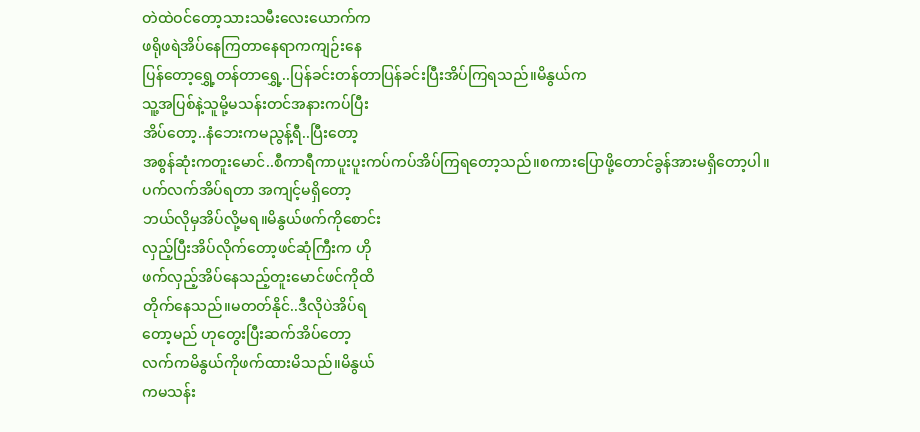တဲထဲဝင်တော့သားသမီးလေးယောက်က
ဖရိုဖရဲအိပ်နေကြတာနေရာကကျဉ်းနေ
ပြန်တော့ရွှေ့တန်တာရွှေ့..ပြန်ခင်းတန်တာပြန်ခင်းပြီးအိပ်ကြရသည်။မိနွယ်က
သူ့အပြစ်နဲ့သူမို့မသန်းတင်အနားကပ်ပြီး
အိပ်တော့..နံဘေးကမညွန့်ရီ..ပြီးတော့
အစွန်ဆုံးကတူးမောင်..စီကာရီကာပူးပူးကပ်ကပ်အိပ်ကြရတော့သည်။စကားပြောဖို့တောင်ခွန်အားမရှိတော့ပါ။
ပက်လက်အိပ်ရတာ အကျင့်မရှိတော့
ဘယ်လိုမှအိပ်လို့မရ။မိနွယ်ဖက်ကိုစောင်း
လှည့်ပြီးအိပ်လိုက်တော့ဖင်ဆုံကြီးက ဟို
ဖက်လှည့်အိပ်နေသည့်တူးမောင်ဖင်ကိုထိ
တိုက်နေသည်။မတတ်နိုင်..ဒီလိုပဲအိပ်ရ
တော့မည် ဟုတွေးပြီးဆက်အိပ်တော့
လက်ကမိနွယ်ကိုဖက်ထားမိသည်။မိနွယ်
ကမသန်း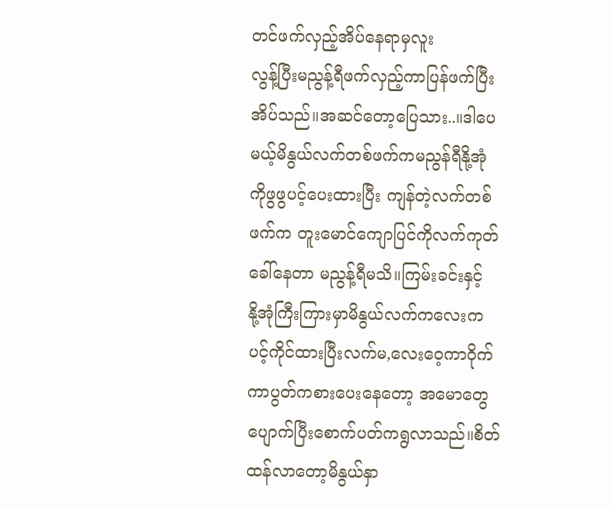တင်ဖက်လှည့်အိပ်နေရာမှလူး
လွန့်ပြီးမညွန့်ရီဖက်လှည့်ကာပြန်ဖက်ပြီး
အိပ်သည်။အဆင်တော့ပြေသား..။ဒါပေ
မယ့်မိနွယ်လက်တစ်ဖက်ကမညွန်ရီနို့အုံ
ကိုဖွဖွပင့်ပေးထားပြီး ကျန်တဲ့လက်တစ်
ဖက်က တူးမောင်ကျောပြင်ကိုလက်ကုတ်
ခေါ်နေတာ မညွန့်ရီမသိ။ကြမ်းခင်းနှင့်
နို့အုံကြီးကြားမှာမိနွယ်လက်ကလေးက
ပင့်ကိုင်ထားပြီးလက်မ,လေးဝေ့ကာဝိုက်
ကာပွတ်ကစားပေးနေတော့ အမောတွေ
ပျောက်ပြီးစောက်ပတ်ကရွလာသည်။စိတ်
ထန်လာတော့မိနွယ်နှာ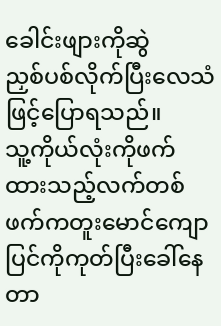ခေါင်းဖျားကိုဆွဲ
ညှစ်ပစ်လိုက်ပြီးလေသံဖြင့်ပြောရသည်။
သူ့ကိုယ်လုံးကိုဖက်ထားသည့်လက်တစ်
ဖက်ကတူးမောင်ကျောပြင်ကိုကုတ်ပြီးခေါ်နေတာ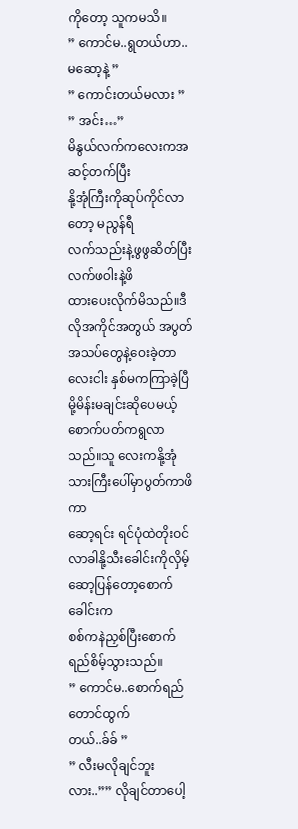ကိုတော့ သူကမသိ။
” ကောင်မ..ရွတယ်ဟာ..မဆော့နဲ့ ”
” ကောင်းတယ်မလား ”
” အင်း…”
မိနွယ်လက်ကလေးကအဆင့်တက်ပြီး
နို့အုံကြီးကိုဆုပ်ကိုင်လာတော့ မညွန်ရီ
လက်သည်းနဲ့ဖွဖွဆိတ်ပြီး လက်ဖဝါးနဲ့ဖိ
ထားပေးလိုက်မိသည်။ဒီလိုအကိုင်အတွယ် အပွတ်အသပ်တွေနဲ့ဝေးခဲ့တာလေးငါး နှစ်မကကြာခဲ့ပြီမို့မိန်းမချင်းဆိုပေမယ့်
စောက်ပတ်ကရွလာသည်။သူ လေးကနို့အုံသားကြီးပေါ်မှာပွတ်ကာဖိကာ
ဆော့ရင်း ရင်ပုံထဲတိုးဝင်လာခါနို့သီးခေါင်းကိုလှိမ့်ဆော့ပြန်တော့စောက်ခေါင်းက
စစ်ကနဲညှစ်ပြီးစောက်ရည်စိမ့်သွားသည်။
” ကောင်မ..စောက်ရည်တောင်ထွက်
တယ်..ခ်ခ် ”
” လီးမလိုချင်ဘူးလား..”” လိုချင်တာပေါ့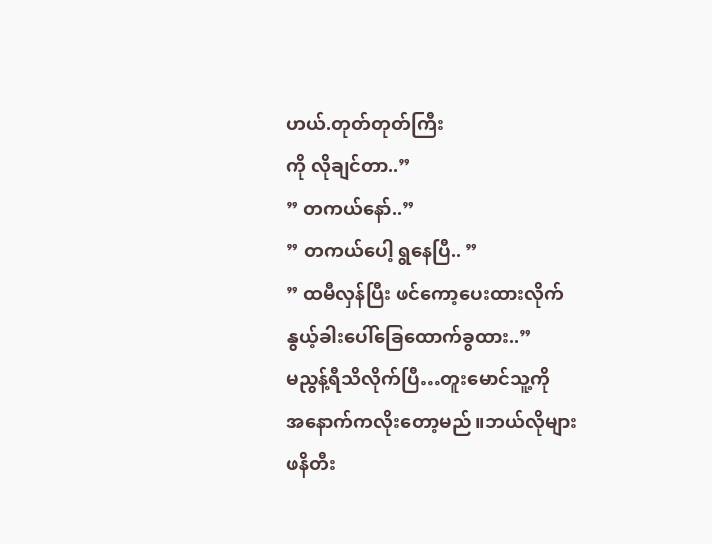ဟယ်.တုတ်တုတ်ကြီး
ကို လိုချင်တာ..”
” တကယ်နော်..”
” တကယ်ပေါ့ ရွနေပြီ.. ”
” ထမီလှန်ပြီး ဖင်ကော့ပေးထားလိုက်
နွယ့်ခါးပေါ်ခြေထောက်ခွထား..”
မညွန့်ရီသိလိုက်ပြီ…တူးမောင်သူ့ကို
အနောက်ကလိုးတော့မည်။ဘယ်လိုများ
ဖနိတီး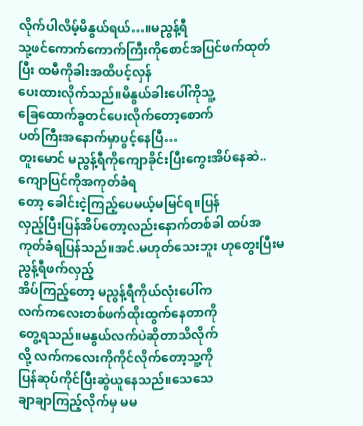လိုက်ပါလိမ့်မိနွယ်ရယ်…။မညွန့်ရီ
သု့ဖင်ကောက်ကောက်ကြီးကိုစောင်အပြင်ဖက်ထုတ်ပြီး ထမီကိုခါးအထိပင့်လှန်
ပေးထားလိုက်သည်။မိနွယ်ခါးပေါ်ကိုသူ့
ခြေထောက်ခွတင်ပေးလိုက်တော့စောက်
ပတ်ကြီးအနောက်မှာပွင့်နေပြီ…
တူးမောင် မညွန့်ရီကိုကျောခိုင်းပြီးကွေးအိပ်နေဆဲ..ကျောပြင်ကိုအကုတ်ခံရ
တော့ ခေါင်းငဲ့ကြည့်ပေမယ့်မမြင်ရ။ပြန်
လှည့်ပြီးပြန်အိပ်တော့လည်းနောက်တစ်ခါ ထပ်အကုတ်ခံရပြန်သည်။အင်.မဟုတ်သေးဘူး ဟုတွေးပြီးမညွန့်ရီဖက်လှည့်
အိပ်ကြည့်တော့ မညွန့်ရီကိုယ်လုံးပေါ်က
လက်ကလေးတစ်ဖက်ထိုးထွက်နေတာကို
တွေ့ရသည်။မနွယ်လက်ပဲဆိုတာသိလိုက်
လို့ လက်ကလေးကိုကိုင်လိုက်တော့သူ့ကို
ပြန်ဆုပ်ကိုင်ပြီးဆွဲယူနေသည်။သေသေ
ချာချာကြည့်လိုက်မှ မမ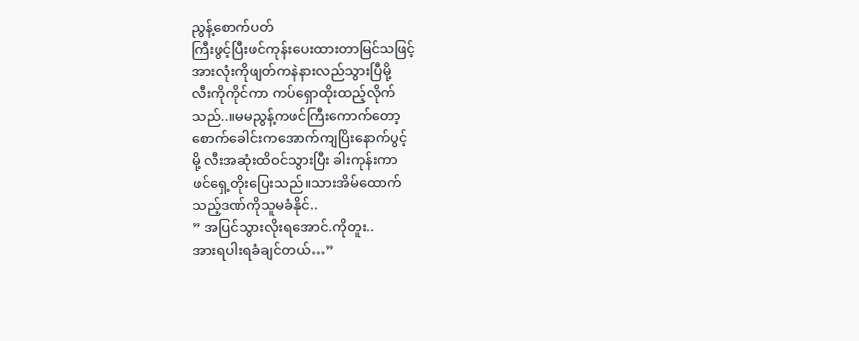ညွန့်စောက်ပတ်
ကြီးဖွင့်ပြီးဖင်ကုန်းပေးထားတာမြင်သဖြင့်
အားလုံးကိုဖျတ်ကနဲနားလည်သွားပြီမို့
လီးကိုကိုင်ကာ ကပ်ရှောထိုးထည့်လိုက်
သည်..။မမညွန့်ကဖင်ကြီးကောက်တော့
စောက်ခေါင်းကအောက်ကျပြိးနောက်ပွင့်
မို့ လီးအဆုံးထိဝင်သွားပြီး ခါးကုန်းကာ
ဖင်ရှေ့တိုးပြေးသည်။သားအိမ်ထောက်
သည့်ဒဏ်ကိုသူမခံနိုင်..
” အပြင်သွားလိုးရအောင်.ကိုတူး..
အားရပါးရခံချင်တယ်…”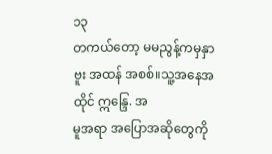၁၃
တကယ်တော့ မမညွန့်ကမှနှာဗူး အထန် အစစ်။သူ့အနေအထိုင် ဣန္ဒြေ. အ
မူအရာ အပြောအဆိုတွေကို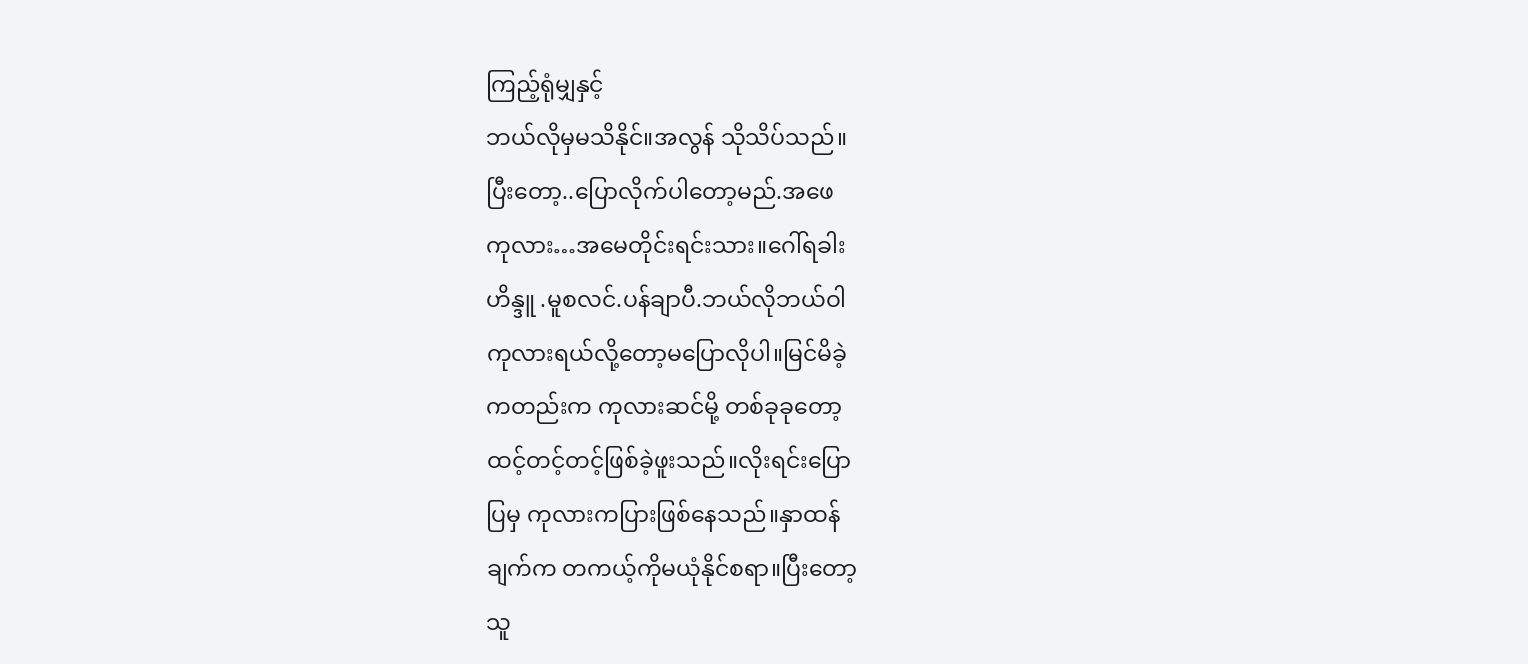ကြည့်ရုံမျှနှင့်
ဘယ်လိုမှမသိနိုင်။အလွန် သိုသိပ်သည်။
ပြီးတော့..ပြောလိုက်ပါတော့မည်.အဖေ
ကုလား…အမေတိုင်းရင်းသား။ဂေါ်ရခါး
ဟိန္ဒူ .မူစလင်.ပန်ချာပီ.ဘယ်လိုဘယ်ဝါ
ကုလားရယ်လို့တော့မပြောလိုပါ။မြင်မိခဲ့
ကတည်းက ကုလားဆင်မို့ တစ်ခုခုတော့
ထင့်တင့်တင့်ဖြစ်ခဲ့ဖူးသည်။လိုးရင်းပြော
ပြမှ ကုလားကပြားဖြစ်နေသည်။နှာထန်
ချက်က တကယ့်ကိုမယုံနိုင်စရာ။ပြီးတော့
သူ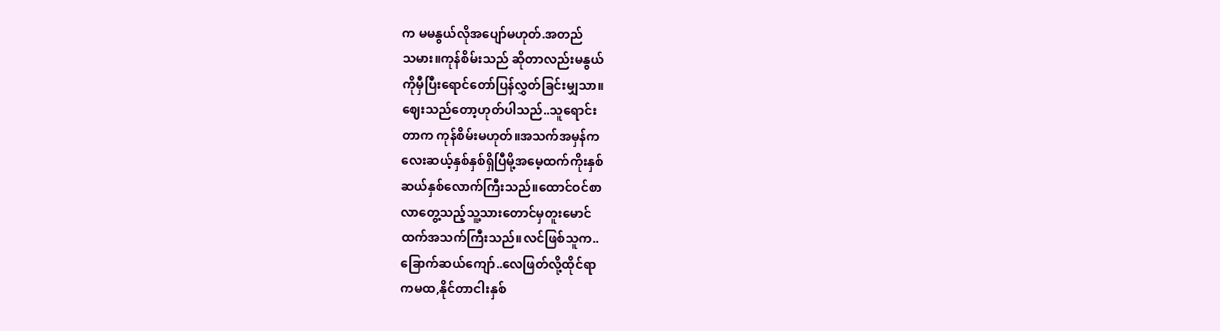က မမနွယ်လိုအပျော်မဟုတ်.အတည်
သမား။ကုန်စိမ်းသည် ဆိုတာလည်းမနွယ်
ကိုမှီပြီးရောင်တော်ပြန်လွှတ်ခြင်းမျှသာ။
ဈေးသည်တော့ဟုတ်ပါသည်..သူရောင်း
တာက ကုန်စိမ်းမဟုတ်။အသက်အမှန်က
လေးဆယ့်နှစ်နှစ်ရှိပြီမို့အမေ့ထက်ကိုးနှစ်
ဆယ်နှစ်လောက်ကြီးသည်။ထောင်ဝင်စာ
လာတွေ့သည့်သူ့သားတောင်မှတူးမောင်
ထက်အသက်ကြီးသည်။လင်ဖြစ်သူက..
ခြောက်ဆယ်ကျော်..လေဖြတ်လို့ထိုင်ရာ
ကမထ,နိုင်တာငါးနှစ်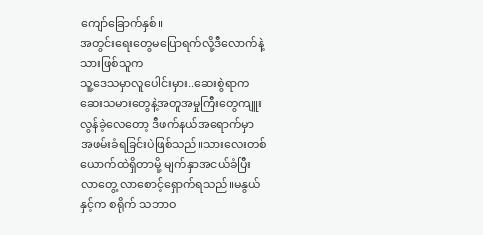ကျော်ခြောက်နှစ်။
အတွင်းရေးတွေမပြောရက်လို့ဒီလောက်နဲ့
သားဖြစ်သူက
သူ့ဒေသမှာလူပေါင်းမှား..ဆေးစွဲရာက
ဆေးသမားတွေနဲ့အတူအမှုကြီးတွေကျူး
လွန်ခဲ့လေတော့ ဒီဖက်နယ်အရောက်မှာ
အဖမ်းခံရခြင်းပဲဖြစ်သည်။သားလေးတစ်
ယောက်ထဲရှိတာမို့ မျက်နှာအငယ်ခံပြီး
လာတွေ့ လာစောင့်ရှောက်ရသည်။မနွယ်
နှင့်က စရိုက် သဘာဝ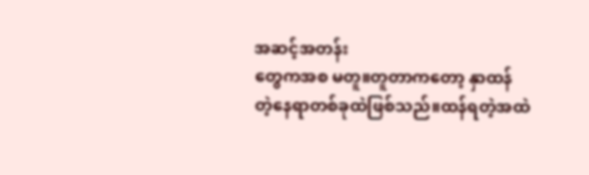အဆင့်အတန်း
တွေကအစ မတူ။တူတာကတော့ နှာထန်
တဲ့နေရာတစ်ခုထဲဖြစ်သည်။ထန်ရတဲ့အထဲ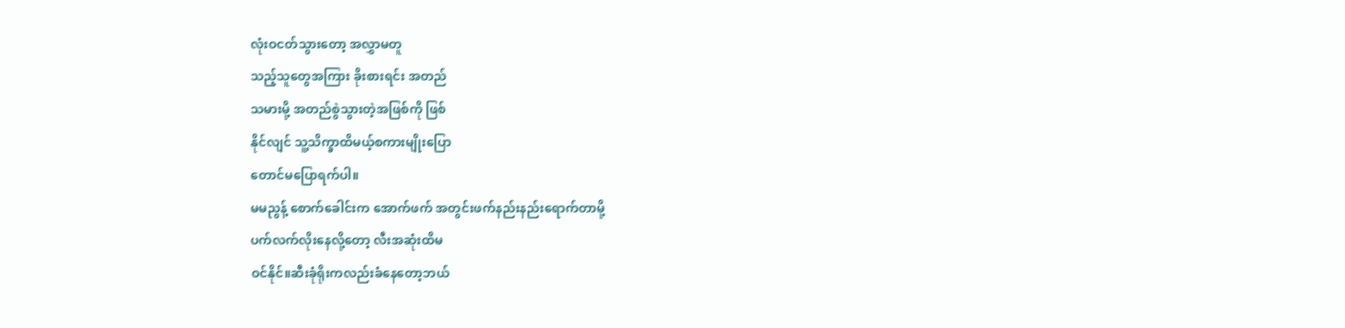လုံးဝငတ်သွားတော့ အလွှာမတူ
သည့်သူတွေအကြား ခိုးစားရင်း အတည်
သမားမို့ အတည်စွဲသွားတဲ့အဖြစ်ကို ဖြစ်
နိုင်လျင် သူ့သိက္ခာထိမယ့်စကားမျိုးပြော
တောင်မပြောရက်ပါ။
မမညွန့် စောက်ခေါင်းက အောက်ဖက် အတွင်းဖက်နည်းနည်းရောက်တာမို့
ပက်လက်လိုးနေလို့တော့ လီးအဆုံးထိမ
ဝင်နိုင်။ဆီးခုံရိုးကလည်းခံနေတော့ဘယ်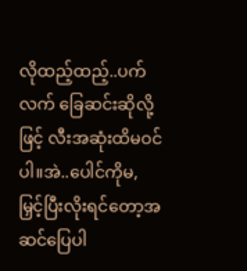လိုထည့်ထည့်..ပက်လက် ခြေဆင်းဆိုလို့
ဖြင့် လီးအဆုံးထိမဝင်ပါ။အဲ..ပေါင်ကိုမ,
မြှင့်ပြီးလိုးရင်တော့အဆင်ပြေပါ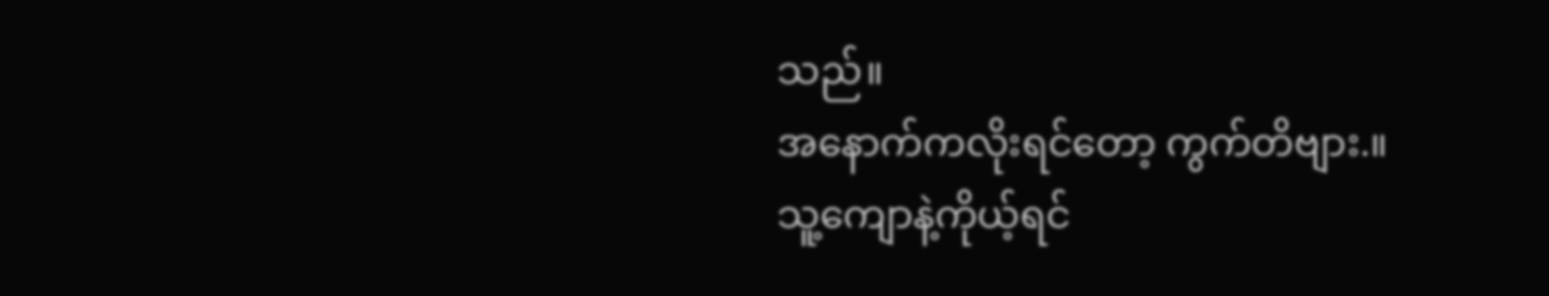သည်။
အနောက်ကလိုးရင်တော့ ကွက်တိဗျား.။
သူ့ကျောနဲ့ကိုယ့်ရင်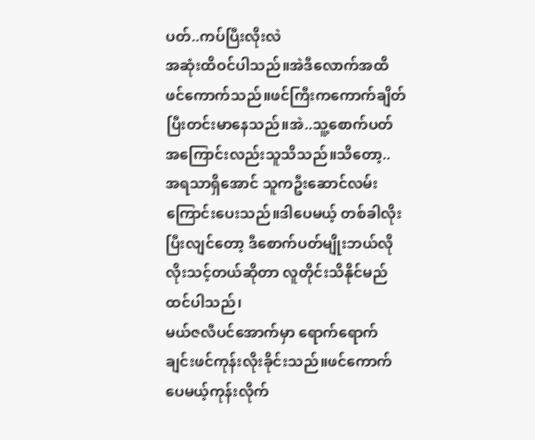ပတ်..ကပ်ပြီးလိုးလဲ
အဆုံးထိဝင်ပါသည်။အဲဒီလောက်အထိ
ဖင်ကောက်သည်။ဖင်ကြီးကကောက်ချိတ်
ပြီးတင်းမာနေသည်။အဲ..သူ့စောက်ပတ်
အကြောင်းလည်းသူသိသည်။သိတော့..
အရသာရှိအောင် သူကဦးဆောင်လမ်း
ကြောင်းပေးသည်။ဒါပေမယ့် တစ်ခါလိုး
ပြီးလျင်တော့ ဒီစောက်ပတ်မျိုးဘယ်လို
လိုးသင့်တယ်ဆိုတာ လူတိုင်းသိနိုင်မည်
ထင်ပါသည်၊
မယ်ဇလီပင်အောက်မှာ ရောက်ရောက်
ချင်းဖင်ကုန်းလိုးခိုင်းသည်။ဖင်ကောက်
ပေမယ့်ကုန်းလိုက်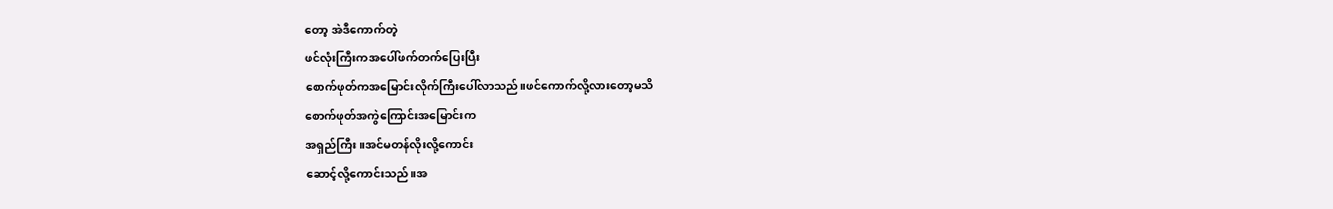တော့ အဲဒီကောက်တဲ့
ဖင်လုံးကြီးကအပေါ်ဖက်တက်ပြေးပြီး
စောက်ဖုတ်ကအမြောင်းလိုက်ကြီးပေါ်လာသည်။ဖင်ကောက်လို့လားတော့မသိ
စောက်ဖုတ်အကွဲကြောင်းအမြောင်းက
အရှည်ကြီး။အင်မတန်လိုးလို့ကောင်း
ဆောင့်လို့ကောင်းသည်။အ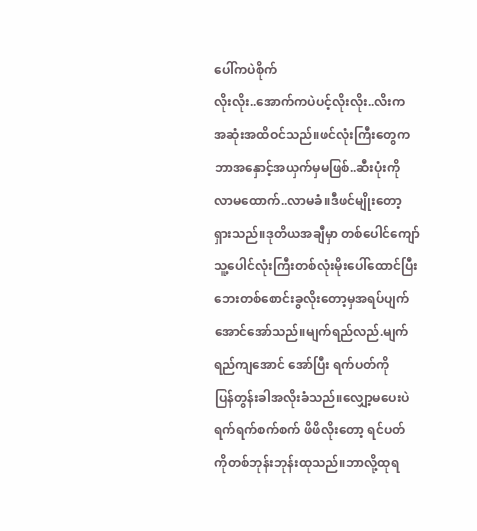ပေါ်ကပဲစိုက်
လိုးလိုး..အောက်ကပဲပင့်လိုးလိုး..လိးက
အဆုံးအထိဝင်သည်။ဖင်လုံးကြီးတွေက
ဘာအနှောင့်အယှက်မှမဖြစ်..ဆီးပုံးကို
လာမထောက်..လာမခံ။ဒီဖင်မျိုးတော့
ရှားသည်။ဒုတိယအချီမှာ တစ်ပေါင်ကျော်
သူ့ပေါင်လုံးကြီးတစ်လုံးမိုးပေါ်ထောင်ပြီး
ဘေးတစ်စောင်းခွလိုးတော့မှအရပ်ပျက်
အောင်အော်သည်။မျက်ရည်လည်.မျက်
ရည်ကျအောင် အော်ပြီး ရက်ပတ်ကို
ပြန်တွန်းခါအလိုးခံသည်။လျှော့မပေးပဲ
ရက်ရက်စက်စက် ဖိဖိလိုးတော့ ရင်ပတ်
ကိုတစ်ဘုန်းဘုန်းထုသည်။ဘာလို့ထုရ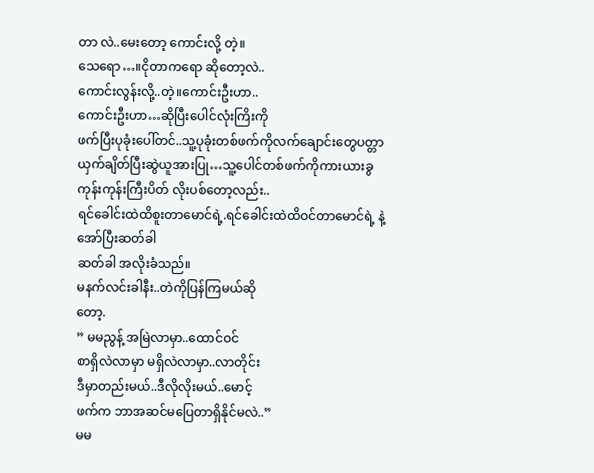တာ လဲ..မေးတော့ ကောင်းလို့ တဲ့။
သေရော…။ငိုတာကရော ဆိုတော့လဲ..
ကောင်းလွန်းလို့..တဲ့။ကောင်းဦးဟာ..
ကောင်းဦးဟာ…ဆိုပြီးပေါင်လုံးကြိးကို
ဖက်ပြီးပုခုံးပေါ်တင်..သူ့ပုခုံးတစ်ဖက်ကိုလက်ချောင်းတွေပတ္တာယှက်ချိတ်ပြီးဆွဲယူအားပြု…သူ့ပေါင်တစ်ဖက်ကိုကားယားခွကုန်းကုန်းကြီးပိတ် လိုးပစ်တော့လည်း..
ရင်ခေါင်းထဲထိစူးတာမောင်ရဲ့.ရင်ခေါင်းထဲထိဝင်တာမောင်ရဲ့ နဲ့အော်ပြီးဆတ်ခါ
ဆတ်ခါ အလိုးခံသည်။
မနက်လင်းခါနီး..တဲကိုပြန်ကြမယ်ဆို
တော့.
” မမညွန့် အမြဲလာမှာ..ထောင်ဝင်
စာရှိလဲလာမှာ မရှိလဲလာမှာ..လာတိုင်း
ဒီမှာတည်းမယ်..ဒီလိုလိုးမယ်..မောင့်
ဖက်က ဘာအဆင်မပြေတာရှိနိုင်မလဲ..”
မမ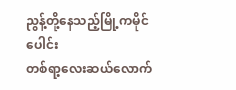ညွန့်တို့နေသည့်မြို့ကမိုင်ပေါင်း
တစ်ရာ့လေးဆယ်လောက်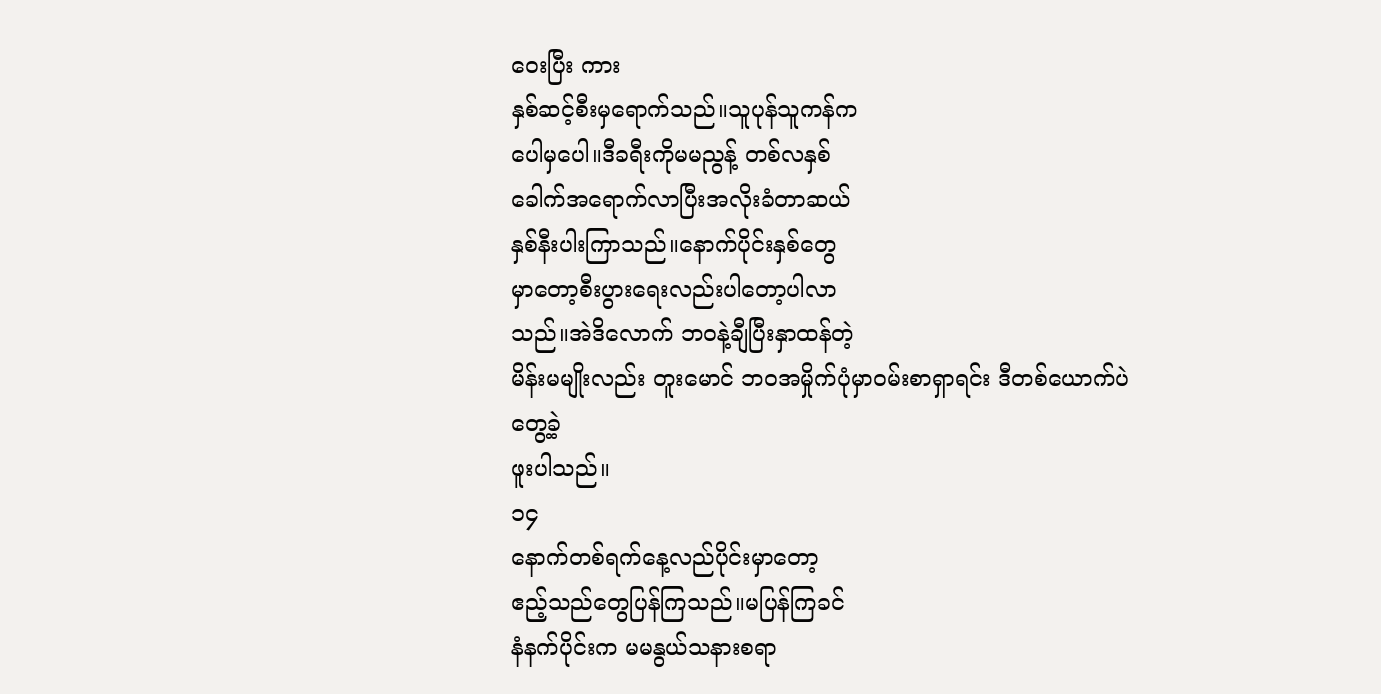ဝေးပြီး ကား
နှစ်ဆင့်စီးမှရောက်သည်။သူပုန်သူကန်က
ပေါမှပေါ။ဒီခရီးကိုမမညွန့် တစ်လနှစ်
ခေါက်အရောက်လာပြီးအလိုးခံတာဆယ်
နှစ်နီးပါးကြာသည်။နောက်ပိုင်းနှစ်တွေ
မှာတော့စီးပွားရေးလည်းပါတော့ပါလာ
သည်။အဲဒိလောက် ဘဝနဲ့ချီပြီးနှာထန်တဲ့
မိန်းမမျိုးလည်း တူးမောင် ဘဝအမှိုက်ပုံမှာဝမ်းစာရှာရင်း ဒီတစ်ယောက်ပဲတွေ့ခဲ့
ဖူးပါသည်။
၁၄
နောက်တစ်ရက်နေ့လည်ပိုင်းမှာတော့
ဧည့်သည်တွေပြန်ကြသည်။မပြန်ကြခင်
နံနက်ပိုင်းက မမနွယ်သနားစရာ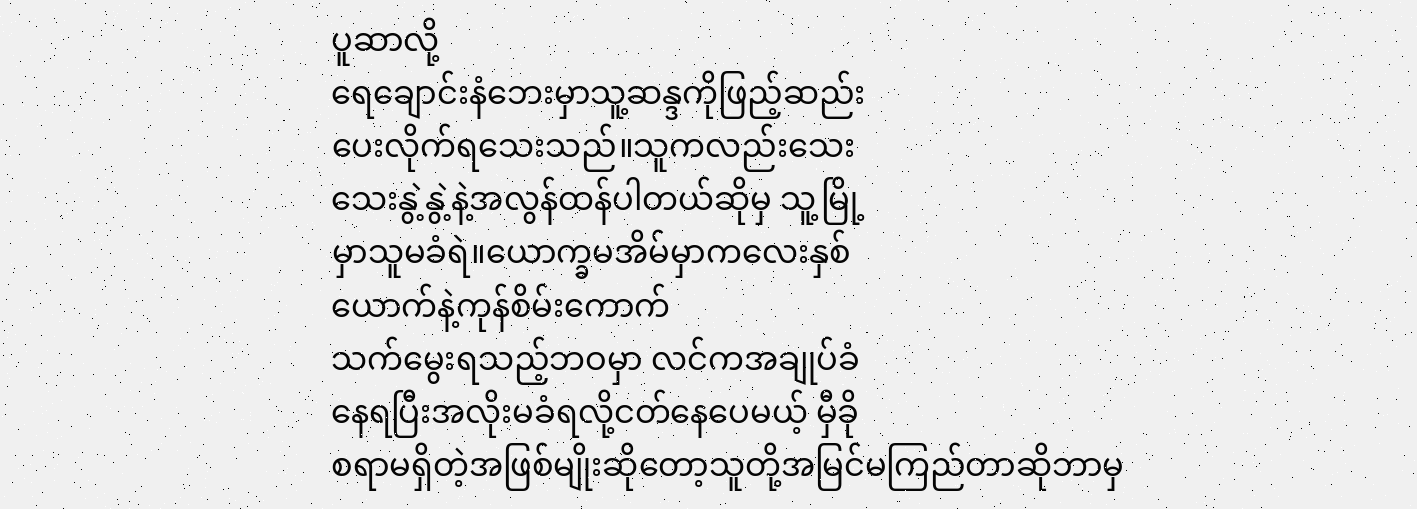ပူဆာလို့
ရေချောင်းနံဘေးမှာသူ့ဆန္ဒကိုဖြည့်ဆည်း
ပေးလိုက်ရသေးသည်။သူကလည်းသေး
သေးနွဲ့နွဲ့နဲ့အလွန်ထန်ပါတယ်ဆိုမှ သူ့မြို့
မှာသူမခံရဲ။ယောက္ခမအိမ်မှာကလေးနှစ်
ယောက်နဲ့ကုန်စိမ်းကောက်
သက်မွေးရသည့်ဘဝမှာ လင်ကအချုပ်ခံ
နေရပြီးအလိုးမခံရလို့ငတ်နေပေမယ့် မှီခို
စရာမရှိတဲ့အဖြစ်မျိုးဆိုတော့သူတို့အမြင်မကြည်တာဆိုဘာမှ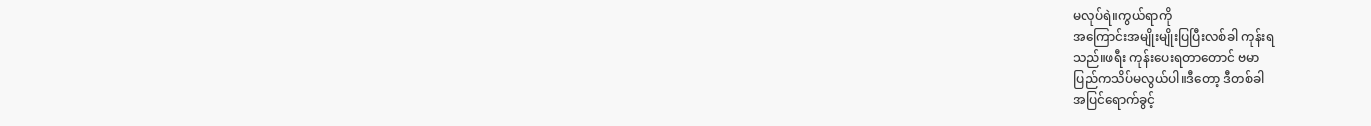မလုပ်ရဲ။ကွယ်ရာကို
အကြောင်းအမျိုးမျိုးပြပြီးလစ်ခါ ကုန်းရ
သည်။ဖရီး ကုန်းပေးရတာတောင် ဗမာ
ပြည်ကသိပ်မလွယ်ပါ။ဒီတော့ ဒီတစ်ခါ
အပြင်ရောက်ခွင့်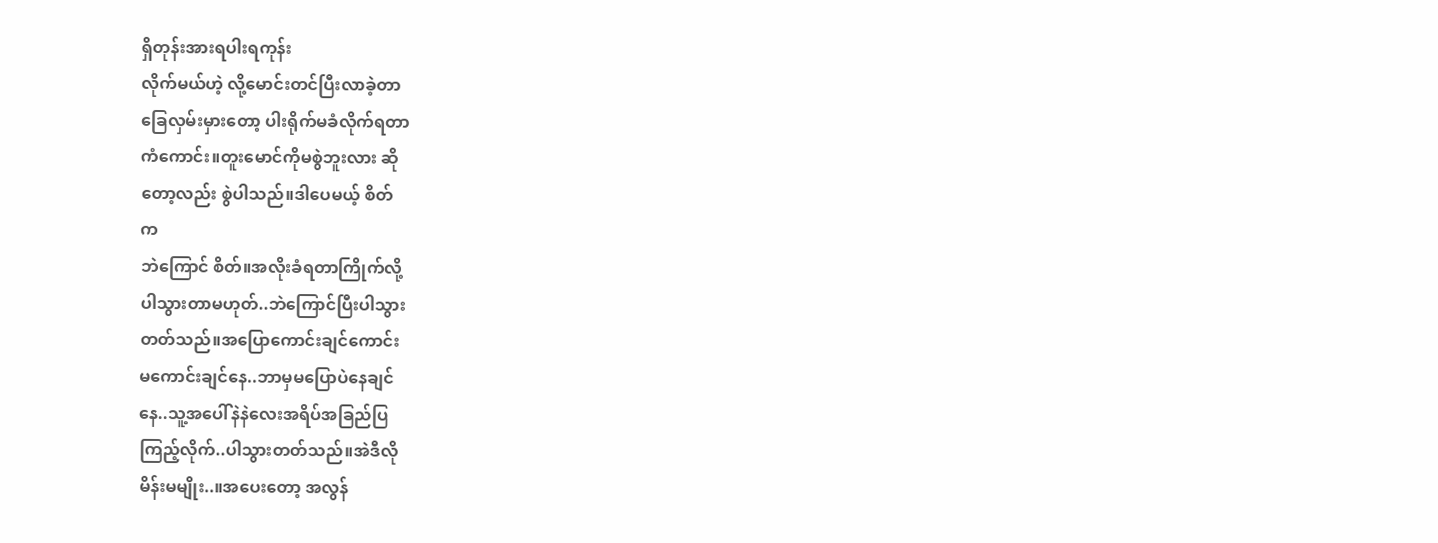ရှိတုန်းအားရပါးရကုန်း
လိုက်မယ်ဟဲ့ လို့မောင်းတင်ပြီးလာခဲ့တာ
ခြေလှမ်းမှားတော့ ပါးရိုက်မခံလိုက်ရတာ
ကံကောင်း။တူးမောင်ကိုမစွဲဘူးလား ဆို
တော့လည်း စွဲပါသည်။ဒါပေမယ့် စိတ်
က
ဘဲကြောင် စိတ်။အလိုးခံရတာကြိုက်လို့
ပါသွားတာမဟုတ်..ဘဲကြောင်ပြီးပါသွား
တတ်သည်။အပြောကောင်းချင်ကောင်း
မကောင်းချင်နေ..ဘာမှမပြောပဲနေချင်
နေ..သူ့အပေါ်နဲနဲလေးအရိပ်အခြည်ပြ
ကြည့်လိုက်..ပါသွားတတ်သည်။အဲဒီလို
မိန်းမမျိုး..။အပေးတော့ အလွန်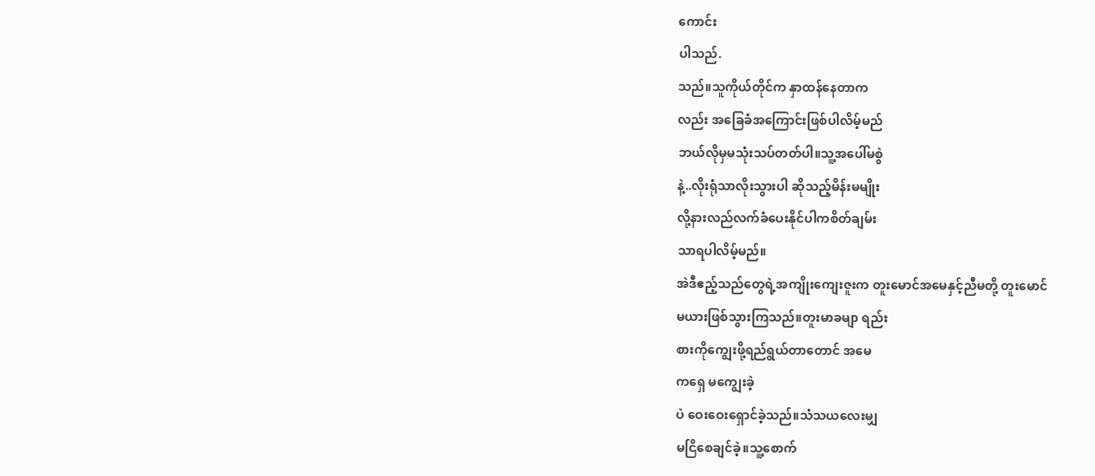ကောင်း
ပါသည်.
သည်။သူကိုယ်တိုင်က နှာထန်နေတာက
လည်း အခြေခံအကြောင်းဖြစ်ပါလိမ့်မည်
ဘယ်လိုမှမသုံးသပ်တတ်ပါ။သူ့အပေါ်မစွဲ
နဲ့..လိုးရုံသာလိုးသွားပါ ဆိုသည့်မိန်းမမျိုး
လို့နားလည်လက်ခံပေးနိုင်ပါကစိတ်ချမ်း
သာရပါလိမ့်မည်။
အဲဒီဧည့်သည်တွေရဲ့အကျိုးကျေးဇူးက တူးမောင်အမေနှင့်ညီမတို့ တူးမောင်
မယားဖြစ်သွားကြသည်။တူးမာခမျာ ရည်း
စားကိုကျွေးဖို့ရည်ရွယ်တာတောင် အမေ
ကရှေ မကျွေးခဲ့
ပဲ ဝေးဝေးရှောင်ခဲ့သည်။သံသယလေးမျှ
မငြိစေချင်ခဲ့။သူ့စောက်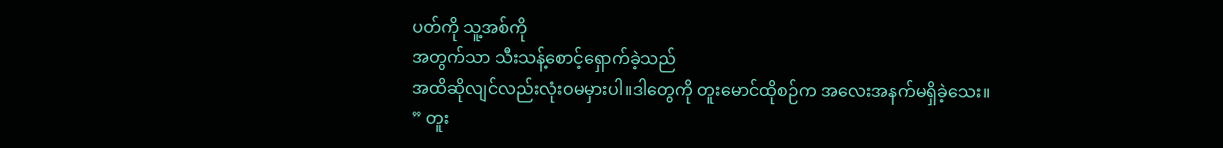ပတ်ကို သူ့အစ်ကို
အတွက်သာ သီးသန့်စောင့်ရှောက်ခဲ့သည်
အထိဆိုလျင်လည်းလုံးဝမမှားပါ။ဒါတွေကို တူးမောင်ထိုစဉ်က အလေးအနက်မရှိခဲ့သေး။
” တူး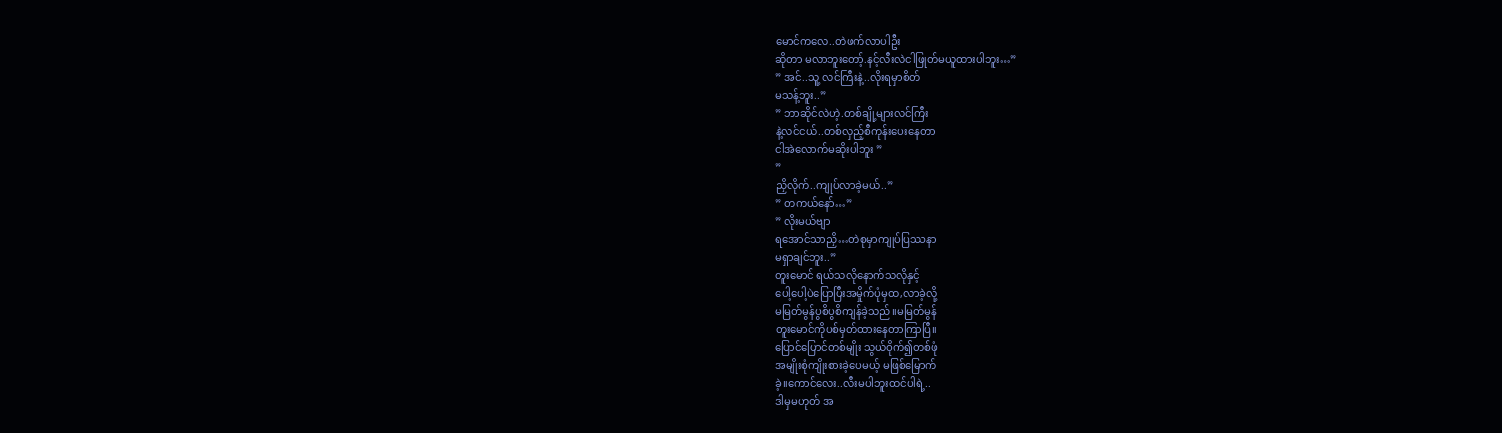မောင်ကလေ..တဲဖက်လာပါဦး
ဆိုတာ မလာဘူးတော့်.နင့်လီးလဲငါဖြုတ်မယူထားပါဘူး…”
” အင်..သူ့ လင်ကြီးနဲ့..လိုးရမှာစိတ်
မသန့်ဘူး..”
” ဘာဆိုင်လဲဟဲ့.တစ်ချို့များလင်ကြီး
နဲ့လင်ငယ်..တစ်လှည့်စီကုန်းပေးနေတာ
ငါအဲလောက်မဆိုးပါဘူး ”
”
ညှိလိုက်..ကျုပ်လာခဲ့မယ်..”
” တကယ်နော်…”
” လိုးမယ်ဗျာ
ရအောင်သာညှိ…တဲစုမှာကျုပ်ပြဿနာ
မရှာချင်ဘူး..”
တူးမောင် ရယ်သလိုနောက်သလိုနှင့်
ပေါ့ပေါ့ပဲပြောပြီးအမှိုက်ပုံမှထ,လာခဲ့လို့
မမြတ်မွန်ပွစိပွစိကျန်ခဲ့သည်။မမြတ်မွန်
တူးမောင်ကိုပစ်မှတ်ထားနေတာကြာပြီ။
ပြောင်ပြောင်တစ်မျိုး သွယ်ဝိုက်၍တစ်ဖုံ
အမျိုးစုံကျိုးစားခဲ့ပေမယ့် မဖြစ်မြောက်
ခဲ့။ကောင်လေး..လီးမပါဘူးထင်ပါရဲ့..
ဒါမှမဟုတ် အ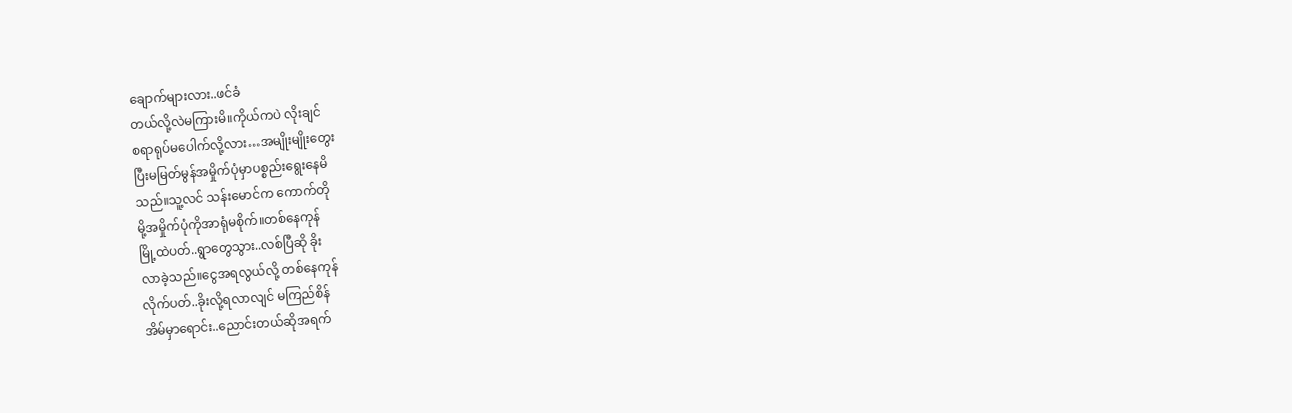ချောက်များလား..ဖင်ခံ
တယ်လို့လဲမကြားမိ။ကိုယ်ကပဲ လိုးချင်
စရာရုပ်မပေါက်လို့လား…အမျိုးမျိုးတွေး
ပြီးမမြတ်မွန်အမှိုက်ပုံမှာပစ္စည်းရွေးနေမိ
သည်။သူ့လင် သန်းမောင်က ကောက်တို
မို့အမှိုက်ပုံကိုအာရုံမစိုက်။တစ်နေကုန်
မြို့ထဲပတ်..ရွာတွေသွား..လစ်ပြီဆို ခိုး
လာခဲ့သည်။ငွေအရလွယ်လို့ တစ်နေကုန်
လိုက်ပတ်..ခိုးလို့ရလာလျင် မကြည်စိန်
အိမ်မှာရောင်း..ညောင်းတယ်ဆိုအရက်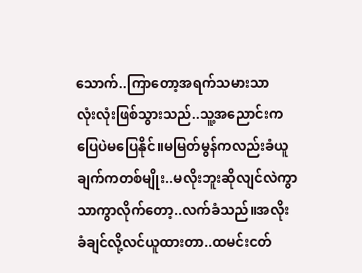သောက်..ကြာတော့အရက်သမားသာ
လုံးလုံးဖြစ်သွားသည်..သူ့အညောင်းက
ပြေပဲမပြေနိုင်။မမြတ်မွန်ကလည်းခံယူ
ချက်ကတစ်မျိုး..မလိုးဘူးဆိုလျင်လဲကွာ
သာကွာလိုက်တော့..လက်ခံသည်။အလိုး
ခံချင်လို့လင်ယူထားတာ..ထမင်းငတ်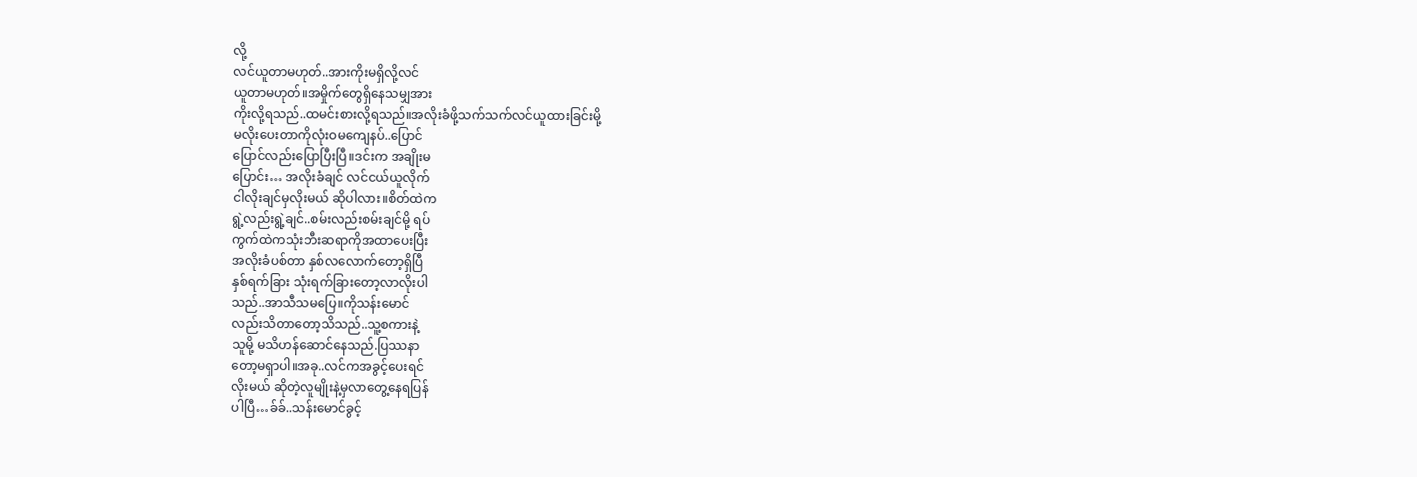လို့
လင်ယူတာမဟုတ်..အားကိုးမရှိလို့လင်
ယူတာမဟုတ်။အမှိုက်တွေရှိနေသမျှအား
ကိုးလို့ရသည်..ထမင်းစားလို့ရသည်။အလိုးခံဖို့သက်သက်လင်ယူထားခြင်းမို့
မလိုးပေးတာကိုလုံးဝမကျေနပ်..ပြောင်
ပြောင်လည်းပြောပြီးပြီ။ဒင်းက အချိုးမ
ပြောင်း… အလိုးခံချင် လင်ငယ်ယူလိုက်
ငါလိုးချင်မှလိုးမယ် ဆိုပါလား။စိတ်ထဲက
ရွဲ့လည်းရွဲ့ချင်..စမ်းလည်းစမ်းချင်မို့ ရပ်
ကွက်ထဲကသုံးဘီးဆရာကိုအထာပေးပြီး
အလိုးခံပစ်တာ နှစ်လလောက်တော့ရှိပြီ
နှစ်ရက်ခြား သုံးရက်ခြားတော့လာလိုးပါ
သည်..အာသီသမပြေ။ကိုသန်းမောင်
လည်းသိတာတော့သိသည်..သူ့စကားနဲ့
သူမို့ မသိဟန်ဆောင်နေသည်.ပြဿနာ
တော့မရှာပါ။အခု..လင်ကအခွင့်ပေးရင်
လိုးမယ် ဆိုတဲ့လူမျိုးနဲ့မှလာတွေ့နေရပြန်
ပါပြီ…ခ်ခ်..သန်းမောင်ခွင့်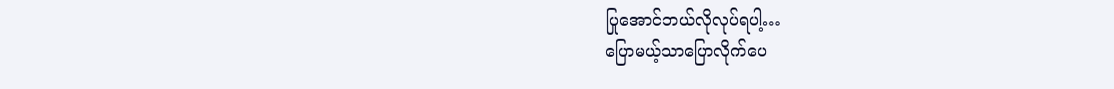ပြုအောင်ဘယ်လိုလုပ်ရပါ့…
ပြောမယ့်သာပြောလိုက်ပေ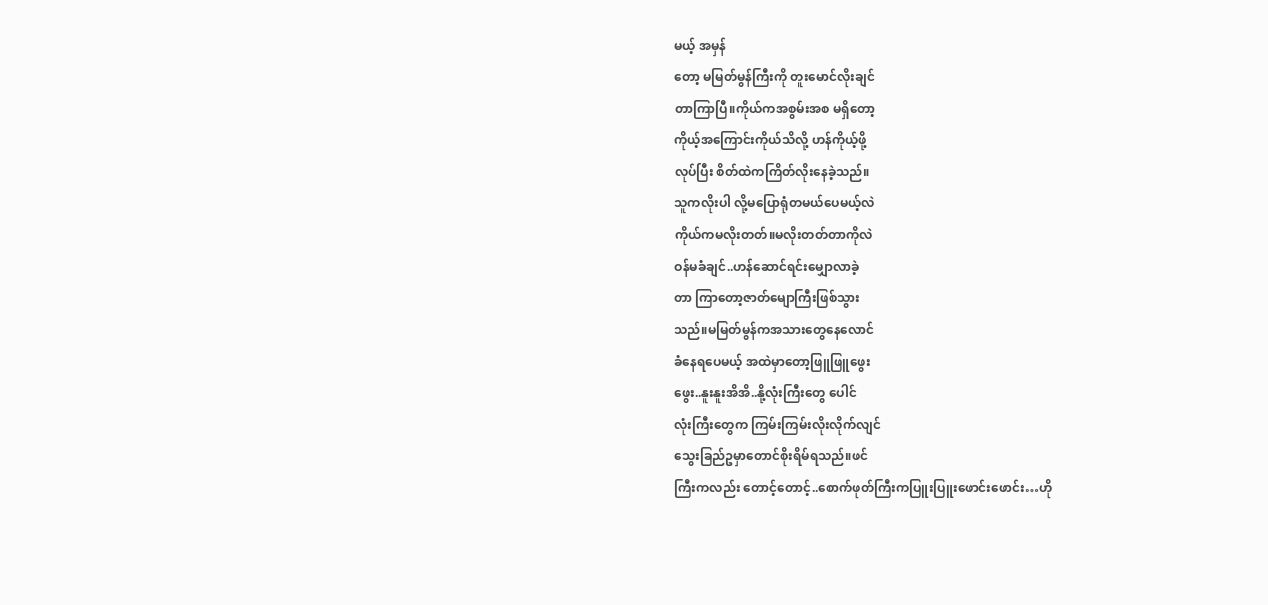မယ့် အမှန်
တော့ မမြတ်မွန်ကြီးကို တူးမောင်လိုးချင်
တာကြာပြီ။ကိုယ်ကအစွမ်းအစ မရှိတော့
ကိုယ့်အကြောင်းကိုယ်သိလို့ ဟန်ကိုယ့်ဖို့
လုပ်ပြီး စိတ်ထဲကကြိတ်လိုးနေခဲ့သည်။
သူကလိုးပါ လို့မပြောရုံတမယ်ပေမယ့်လဲ
ကိုယ်ကမလိုးတတ်။မလိုးတတ်တာကိုလဲ
ဝန်မခံချင်..ဟန်ဆောင်ရင်းမျှောလာခဲ့
တာ ကြာတော့ဇာတ်မျောကြီးဖြစ်သွား
သည်။မမြတ်မွန်ကအသားတွေနေလောင်
ခံနေရပေမယ့် အထဲမှာတော့ဖြူဖြူဖွေး
ဖွေး..နူးနူးအိအိ..နို့လုံးကြီးတွေ ပေါင်
လုံးကြီးတွေက ကြမ်းကြမ်းလိုးလိုက်လျင်
သွေးခြည်ဥမှာတောင်စိုးရိမ်ရသည်။ဖင်
ကြီးကလည်း တောင့်တောင့်..စောက်ဖုတ်ကြီးကပြူးပြူးဖောင်းဖောင်း…ဟို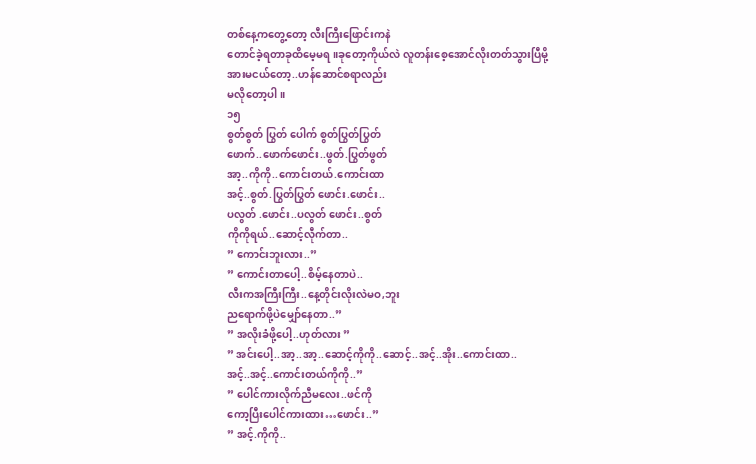တစ်နေ့ကတွေ့တော့ လီးကြီးဖြောင်းကနဲ
တောင်ခဲ့ရတာခုထိမေ့မရ။ခုတော့ကိုယ်လဲ လူတန်းစေ့အောင်လိုးတတ်သွားပြီမို့
အားမငယ်တော့..ဟန်ဆောင်စရာလည်း
မလိုတော့ပါ။
၁၅
စွတ်စွတ် ပြွတ် ပေါက် စွတ်ပြွတ်ပြွတ်
ဖောက်..ဖောက်ဖောင်း..ဖွတ်.ပြွတ်ဖွတ်
အာ့..ကိုကို..ကောင်းတယ်.ကောင်းထာ
အင့်..စွတ်.ပြွတ်ပြွတ် ဖောင်း.ဖောင်း..
ပလွတ် .ဖောင်း..ပလွတ် ဖောင်း..စွတ်
ကိုကိုရယ်..ဆောင့်လီုက်တာ..
” ကောင်းဘူးလား..”
” ကောင်းတာပေါ့..စိမ့်နေတာပဲ..
လီးကအကြီးကြီး..နေ့တိုင်းလိုးလဲမဝ,ဘူး
ညရောက်ဖို့ပဲမျှော်နေတာ..”
” အလိုးခံဖို့ပေါ့..ဟုတ်လား ”
” အင်းပေါ့..အာ့..အာ့..ဆောင့်ကိုကို..ဆောင့်..အင့်..အိုး..ကောင်းထာ..
အင့်..အင့်..ကောင်းတယ်ကိုကို..”
” ပေါင်ကားလိုက်ညီမလေး..ဖင်ကို
ကော့ပြီးပေါင်ကားထား…ဖောင်း..”
” အင့်.ကိုကို..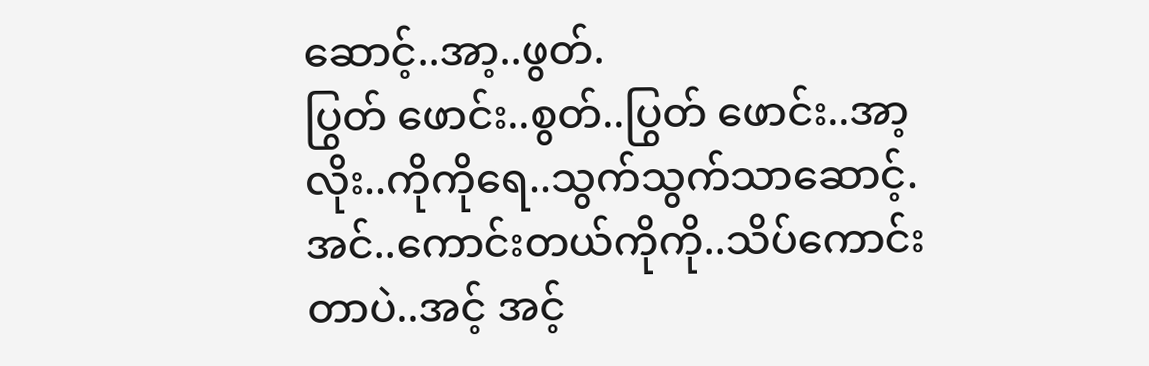ဆောင့်..အာ့..ဖွတ်.
ပြွတ် ဖောင်း..စွတ်..ပြွတ် ဖောင်း..အာ့
လိုး..ကိုကိုရေ..သွက်သွက်သာဆောင့်.
အင်..ကောင်းတယ်ကိုကို..သိပ်ကောင်း
တာပဲ..အင့် အင့်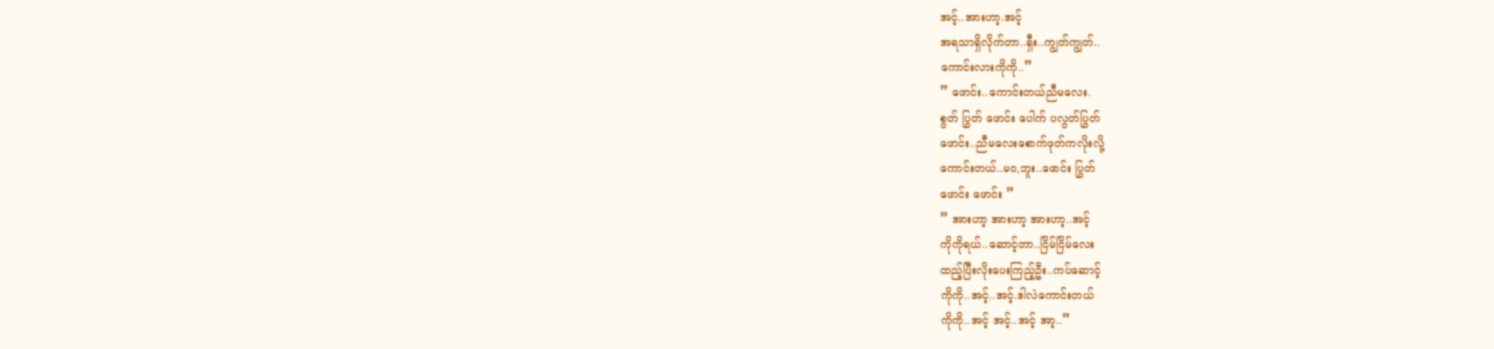အင့်..အားဟာ့.အင့်
အရသာရှိလိုက်တာ..ရှီး..ကျွတ်ကျွတ်..
ကောင်းလားကိုကို..”
” ဖောင်း..ကောင်းတယ်ညီမလေး.
စွတ် ပြွတ် ဖောင်း ပေါက် ပလွတ်ပြွတ်
ဖောင်း..ညီမလေးစောက်ဖုတ်ကလိုးလို့
ကောင်းတယ်..မဝ,ဘူး..ဖောင်း ပြွတ်
ဖောင်း ဖောင်း ”
” အားဟာ့ အားဟာ့ အားဟာ့..အင့်
ကိုကိုရယ်..ဆောင့်တာ..ငြိမ်ငြိမ်လေး
ထည့်ပြီးလိုးပေးကြည့်ဦး..ကပ်ဆောင့်
ကိုကို..အင့်..အင့်.ဒါလဲကောင်းတယ်
ကိုကို..အင့် အင့်..အင့် အာ့..”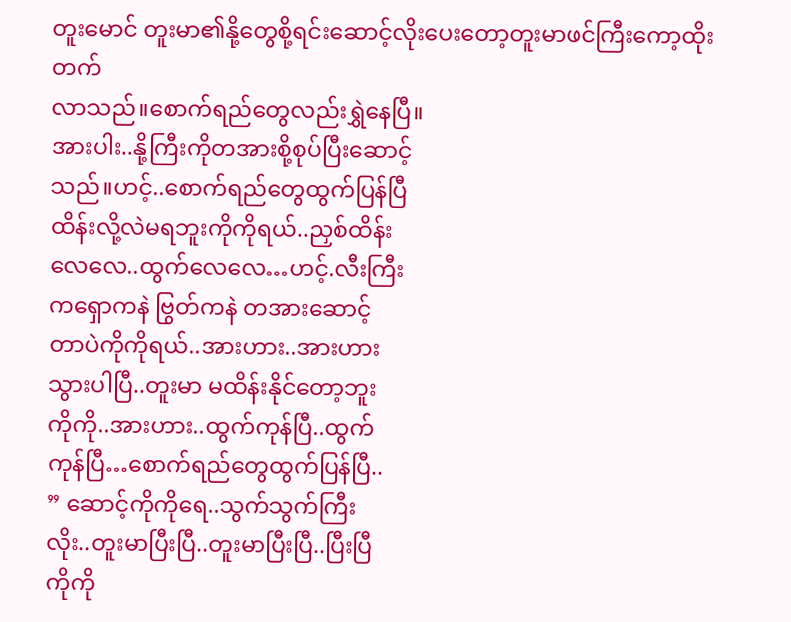တူးမောင် တူးမာ၏နို့တွေစို့ရင်းဆောင့်လိုးပေးတော့တူးမာဖင်ကြီးကော့ထိုးတက်
လာသည်။စောက်ရည်တွေလည်းရွှဲနေပြီ။
အားပါး..နို့ကြီးကိုတအားစို့စုပ်ပြီးဆောင့်
သည်။ဟင့်..စောက်ရည်တွေထွက်ပြန်ပြီ
ထိန်းလို့လဲမရဘူးကိုကိုရယ်..ညှစ်ထိန်း
လေလေ..ထွက်လေလေ…ဟင့်.လီးကြီး
ကရှောကနဲ ဗြွတ်ကနဲ တအားဆောင့်
တာပဲကိုကိုရယ်..အားဟား..အားဟား
သွားပါပြီ..တူးမာ မထိန်းနိုင်တော့ဘူး
ကိုကို..အားဟား..ထွက်ကုန်ပြီ..ထွက်
ကုန်ပြီ…စောက်ရည်တွေထွက်ပြန်ပြီ..
” ဆောင့်ကိုကိုရေ..သွက်သွက်ကြီး
လိုး..တူးမာပြီးပြီ..တူးမာပြီးပြီ..ပြီးပြီ
ကိုကို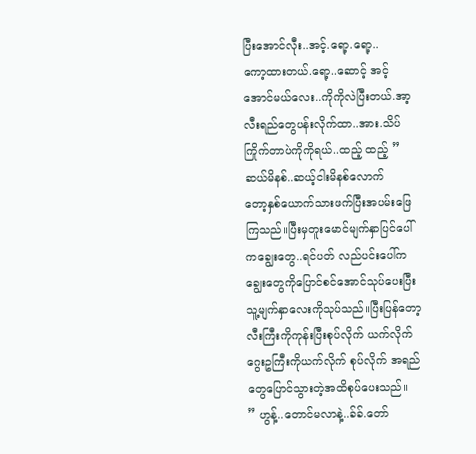ပြီးအောင်လီုး..အင့်.ရော့.ရော့..
ကော့ထားတယ်.ရော့..ဆောင့် အင့်
အောင်မယ်လေး..ကိုကိုလဲပြီးတယ်.အာ့
လီးရည်တွေပန်းလိုက်ထာ..အား.သိပ်
ကြိုက်တာပဲကိုကိုရယ်..ထည့် ထည့် ”
ဆယ်မိနစ်..ဆယ့်ငါးမိနစ်လောက်
တော့နှစ်ယောက်သားဖက်ပြီးအပမ်းဖြေ
ကြသည်။ပြီးမှတူးမောင်မျက်နှာပြင်ပေါ်
ကချွေးတွေ..ရင်ပတ် လည်ပင်းပေါ်က
ချွေးတွေကိုပြောင်စင်အောင်သုပ်ပေးပြီး
သူ့မျက်နှာလေးကိုသုပ်သည်။ပြီးပြန်တော့
လီးကြီးကိုကုန်းပြီးစုပ်လိုက် ယက်လိုက်
ဂွေးဥကြီးကိုယက်လိုက် စုပ်လိုက် အရည်
တွေပြောင်သွားတဲ့အထိစုပ်ပေးသည်။
” ဟွန့်..တောင်မလာနဲ့..ခ်ခ်.တော်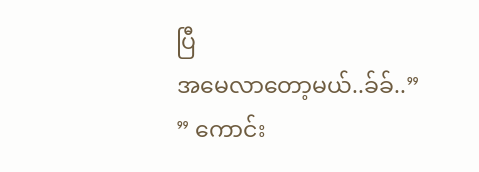ပြီ
အမေလာတော့မယ်..ခ်ခ်..”
” ကောင်း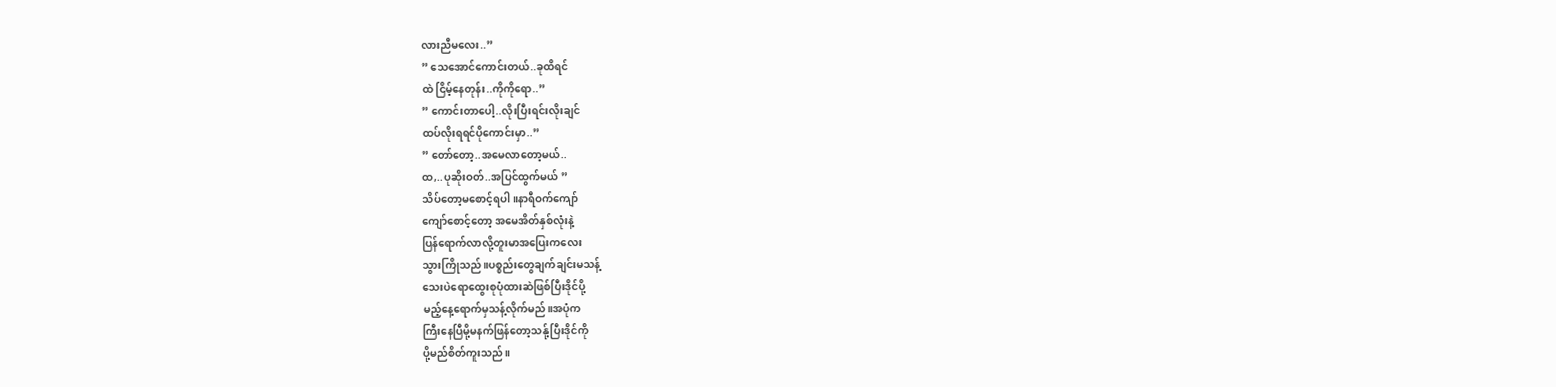လားညီမလေး..”
” သေအောင်ကောင်းတယ်..ခုထိရင်
ထဲ ငြိမ့်နေတုန်း..ကိုကိုရော..”
” ကောင်းတာပေါ့..လိုးပြီးရင်းလိုးချင်
ထပ်လိုးရရင်ပိုကောင်းမှာ..”
” တော်တော့..အမေလာတော့မယ်..
ထ,..ပုဆိုးဝတ်..အပြင်ထွက်မယ် ”
သိပ်တော့မစောင့်ရပါ။နာရီဝက်ကျော်
ကျော်စောင့်တော့ အမေအိတ်နှစ်လုံးနဲ့
ပြန်ရောက်လာလို့တူးမာအပြေးကလေး
သွားကြိုသည်။ပစ္စည်းတွေချက်ချင်းမသန့်
သေးပဲရောထွေးစုပုံထားဆဲဖြစ်ပြီးဒိုင်ပို့
မည့်နေ့ရောက်မှသန့်လိုက်မည်။အပုံက
ကြီးနေပြီမို့မနက်ဖြန်တော့သန်ု့ပြီးဒိုင်ကို
ပို့မည်စိတ်ကူးသည်။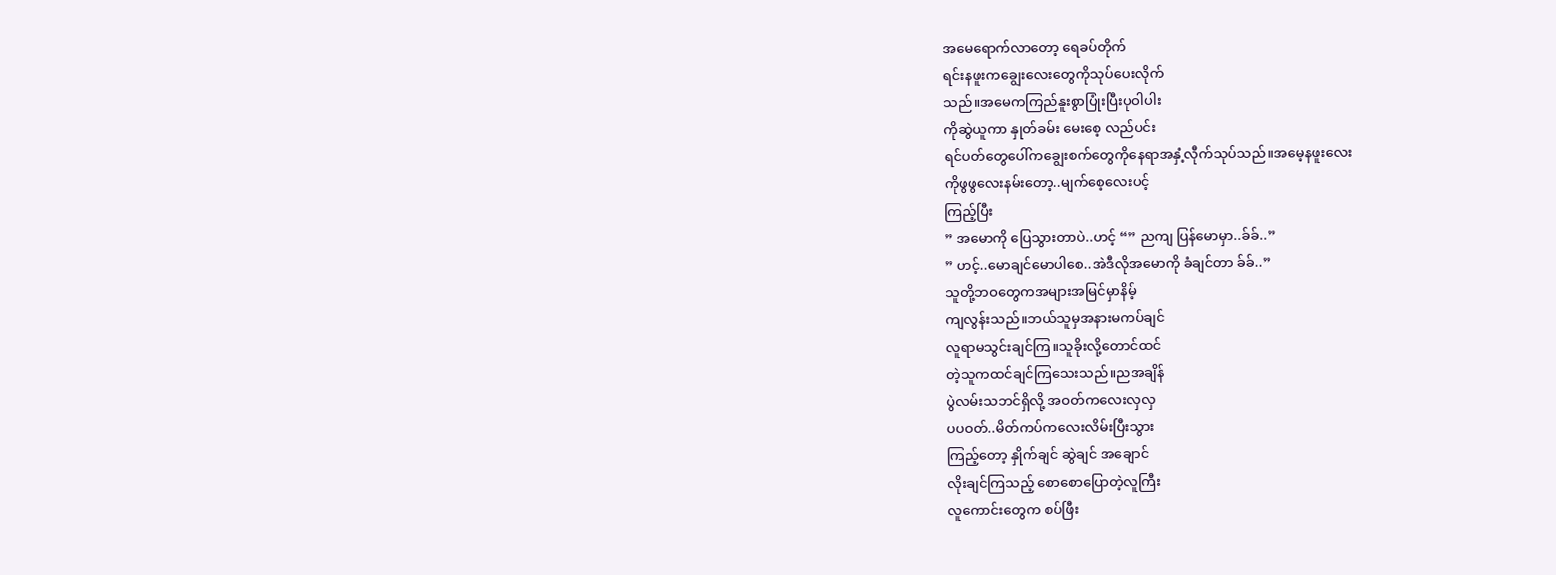အမေရောက်လာတော့ ရေခပ်တိုက်
ရင်းနဖူးကချွေးလေးတွေကိုသုပ်ပေးလိုက်
သည်။အမေကကြည်နူးစွာပြုံးပြီးပုဝါပါး
ကိုဆွဲယူကာ နှုတ်ခမ်း မေးစေ့ လည်ပင်း
ရင်ပတ်တွေပေါ်ကချွေးစက်တွေကိုနေရာအနှံ့လီုက်သုပ်သည်။အမေ့နဖူးလေး
ကိုဖွဖွလေးနမ်းတော့..မျက်စေ့လေးပင့်
ကြည့်ပြီး
” အမောကို ပြေသွားတာပဲ..ဟင့် “” ညကျ ပြန်မောမှာ..ခ်ခ်..”
” ဟင့်..မောချင်မောပါစေ..အဲဒီလိုအမောကို ခံချင်တာ ခ်ခ်..”
သူတို့ဘဝတွေကအများအမြင်မှာနိမ့်
ကျလွန်းသည်။ဘယ်သူမှအနားမကပ်ချင်
လူရာမသွင်းချင်ကြ။သူခိုးလို့တောင်ထင်
တဲ့သူကထင်ချင်ကြသေးသည်။ညအချိန်
ပွဲလမ်းသဘင်ရှိလို့ အဝတ်ကလေးလှလှ
ပပဝတ်..မိတ်ကပ်ကလေးလိမ်းပြီးသွား
ကြည့်တော့ နှိုက်ချင် ဆွဲချင် အချောင်
လိုးချင်ကြသည့် စောစောပြောတဲ့လူကြီး
လူကောင်းတွေက စပ်ဖြီး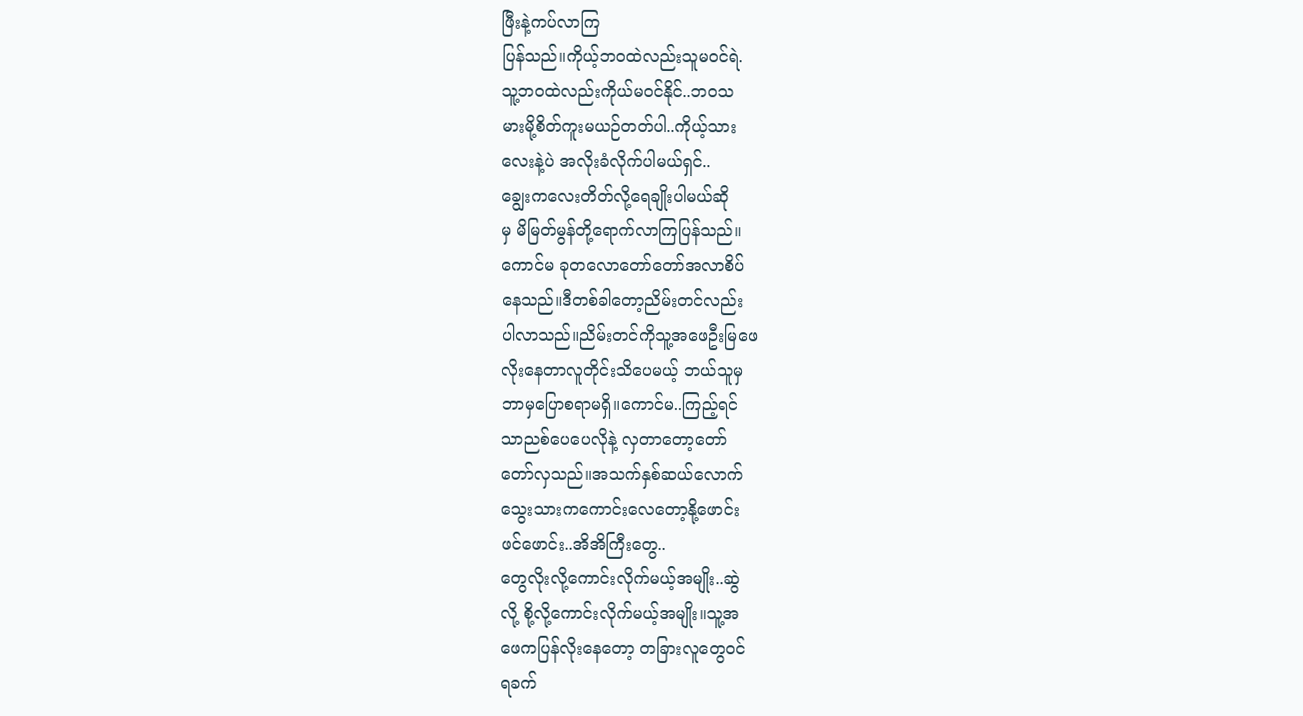ဖြီးနဲ့ကပ်လာကြ
ပြန်သည်။ကိုယ့်ဘဝထဲလည်းသူမဝင်ရဲ.
သူ့ဘဝထဲလည်းကိုယ်မဝင်နိုင်..ဘဝသ
မားမို့စိတ်ကူးမယဉ်တတ်ပါ..ကိုယ့်သား
လေးနဲ့ပဲ အလိုးခံလိုက်ပါမယ်ရှင်..
ချွေးကလေးတိတ်လို့ရေချိုးပါမယ်ဆို
မှ မိမြတ်မွန်တို့ရောက်လာကြပြန်သည်။
ကောင်မ ခုတလောတော်တော်အလာစိပ်
နေသည်။ဒီတစ်ခါတော့ညိမ်းတင်လည်း
ပါလာသည်။ညိမ်းတင်ကိုသူ့အဖေဦးမြဖေ
လိုးနေတာလူတိုင်းသိပေမယ့် ဘယ်သူမှ
ဘာမှပြောစရာမရှိ။ကောင်မ..ကြည့်ရင်
သာညစ်ပေပေလိုနဲ့ လှတာတော့တော်
တော်လှသည်။အသက်နှစ်ဆယ်လောက်
သွေးသားကကောင်းလေတော့နို့ဖောင်း
ဖင်ဖောင်း..အိအိကြီးတွေ..
တွေလိုးလို့ကောင်းလိုက်မယ့်အမျိုး..ဆွဲ
လို့ စို့လို့ကောင်းလိုက်မယ့်အမျိုး။သူ့အ
ဖေကပြန်လိုးနေတော့ တခြားလူတွေဝင်
ရခက်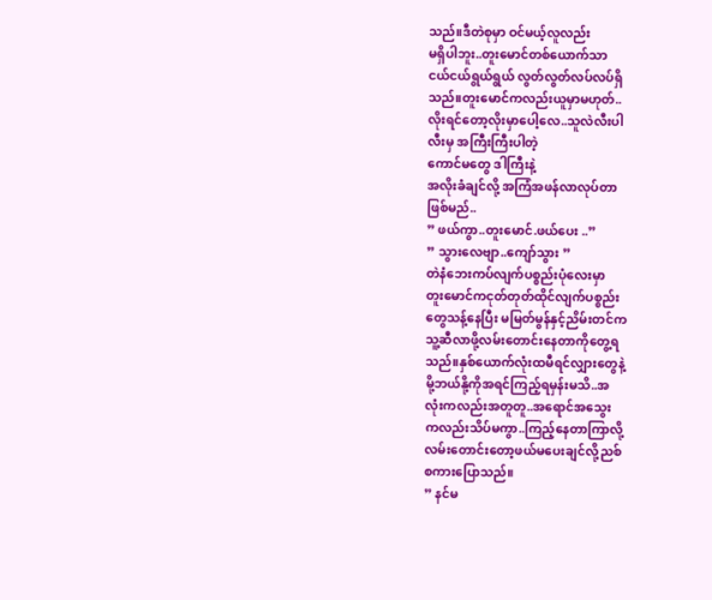သည်။ဒီတဲစုမှာ ဝင်မယ့်လူလည်း
မရှိပါဘူး..တူးမောင်တစ်ယောက်သာ
ငယ်ငယ်ရွယ်ရွယ် လွတ်လွတ်လပ်လပ်ရှိ
သည်။တူးမောင်ကလည်းယူမှာမဟုတ်..
လိုးရင်တော့လိုးမှာပေါ့လေ..သူလဲလီးပါ
လီးမှ အကြီးကြီးပါတဲ့
ကောင်မတွေ ဒါကြီးနဲ့
အလိုးခံချင်လို့ အကြံအဖန်လာလုပ်တာ
ဖြစ်မည်..
” ဖယ်ကွာ..တူးမောင်.ဖယ်ပေး ..”
” သွားလေဗျာ..ကျော်သွား ”
တဲနံဘေးကပ်လျက်ပစ္စည်းပုံလေးမှာ
တူးမောင်ကငုတ်တုတ်ထိုင်လျက်ပစ္စည်း
တွေသန့်နေပြီး မမြတ်မွန်နှင့်ညိမ်းတင်က
သူ့ဆီလာဖို့လမ်းတောင်းနေတာကိုတွေ့ရ
သည်။နှစ်ယောက်လုံးထမီရင်လျှားတွေနဲ့
မို့ဘယ်နို့ကိုအရင်ကြည့်ရမှန်းမသိ..အ
လုံးကလည်းအတူတူ..အရောင်အသွေး
ကလည်းသိပ်မကွာ..ကြည့်နေတာကြာလို့
လမ်းတောင်းတော့ဖယ်မပေးချင်လို့ညစ်
စကားပြောသည်။
” နင်မ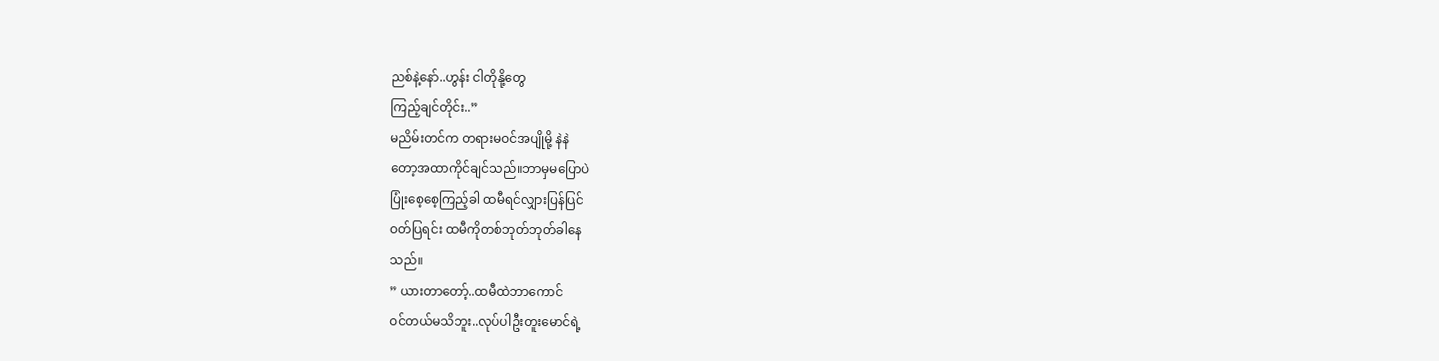ညစ်နဲ့နော်..ဟွန်း ငါတိုနို့တွေ
ကြည့်ချင်တိုင်း..”
မညိမ်းတင်က တရားမဝင်အပျိုမို့ နဲနဲ
တော့အထာကိုင်ချင်သည်။ဘာမှမပြောပဲ
ပြုံးစေ့စေ့ကြည့်ခါ ထမီရင်လျှားပြန်ပြင်
ဝတ်ပြရင်း ထမီကိုတစ်ဘုတ်ဘုတ်ခါနေ
သည်။
” ယားတာတော့်..ထမီထဲဘာကောင်
ဝင်တယ်မသိဘူး..လုပ်ပါဦးတူးမောင်ရဲ့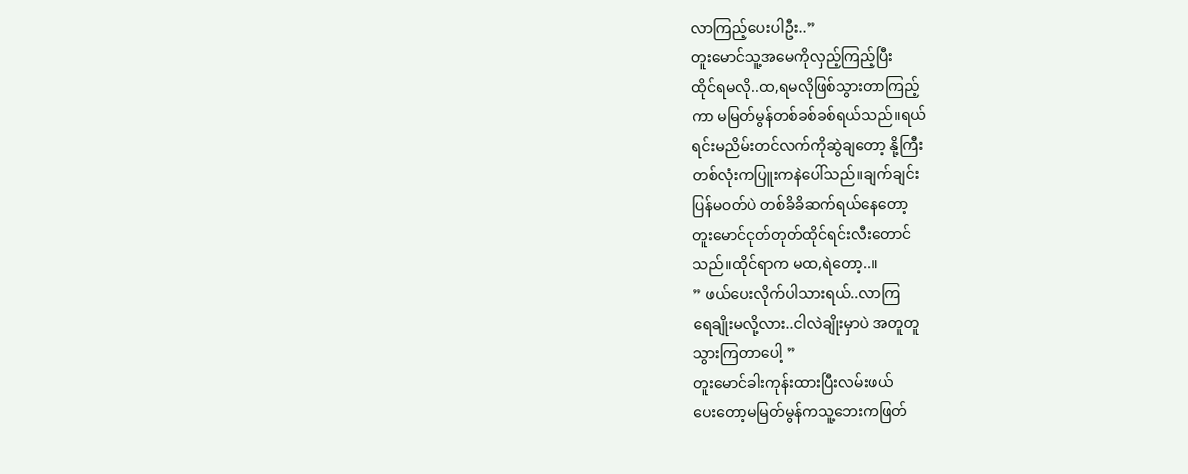လာကြည့်ပေးပါဦး..”
တူးမောင်သူ့အမေကိုလှည့်ကြည့်ပြီး
ထိုင်ရမလို..ထ,ရမလိုဖြစ်သွားတာကြည့်
ကာ မမြတ်မွန်တစ်ခစ်ခစ်ရယ်သည်။ရယ်
ရင်းမညိမ်းတင်လက်ကိုဆွဲချတော့ နို့ကြီး
တစ်လုံးကပြူးကနဲပေါ်သည်။ချက်ချင်း
ပြန်မဝတ်ပဲ တစ်ခိခိဆက်ရယ်နေတော့
တူးမောင်ငုတ်တုတ်ထိုင်ရင်းလီးတောင်
သည်။ထိုင်ရာက မထ,ရဲတော့..။
” ဖယ်ပေးလိုက်ပါသားရယ်..လာကြ
ရေချိုးမလို့လား..ငါလဲချိုးမှာပဲ အတူတူ
သွားကြတာပေါ့ ”
တူးမောင်ခါးကုန်းထားပြီးလမ်းဖယ်
ပေးတော့မမြတ်မွန်ကသူ့ဘေးကဖြတ်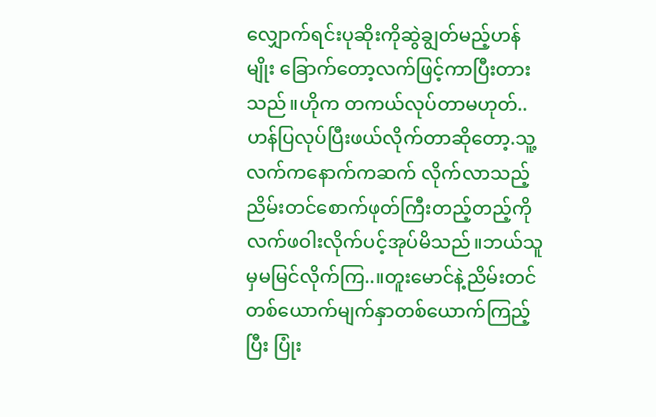လျှောက်ရင်းပုဆိုးကိုဆွဲချွတ်မည့်ဟန်
မျိုး ခြောက်တော့လက်ဖြင့်ကာပြီးတား
သည်။ဟိုက တကယ်လုပ်တာမဟုတ်..
ဟန်ပြလုပ်ပြီးဖယ်လိုက်တာဆိုတော့.သူ့
လက်ကနောက်ကဆက် လိုက်လာသည့်
ညိမ်းတင်စောက်ဖုတ်ကြီးတည့်တည့်ကို
လက်ဖဝါးလိုက်ပင့်အုပ်မိသည်။ဘယ်သူ
မှမမြင်လိုက်ကြ..။တူးမောင်နဲ့ညိမ်းတင်
တစ်ယောက်မျက်နှာတစ်ယောက်ကြည့်
ပြီး ပြုံး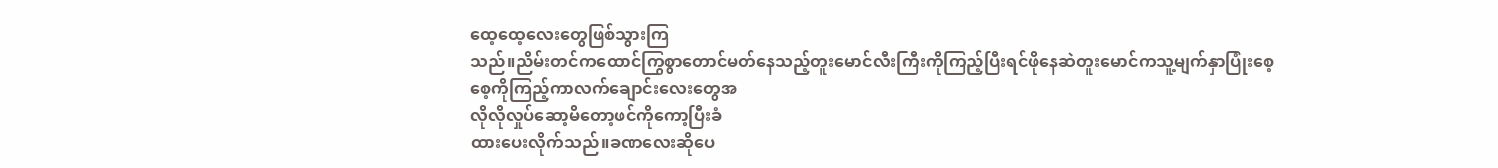ထေ့ထေ့လေးတွေဖြစ်သွားကြ
သည်။ညိမ်းတင်ကထောင်ကြွစွာတောင်မတ်နေသည့်တူးမောင်လီးကြီးကိုကြည့်ပြီးရင်ဖိုနေဆဲတူးမောင်ကသူ့မျက်နှာပြုံးစေ့
စေ့ကိုကြည့်ကာလက်ချောင်းလေးတွေအ
လိုလိုလှုပ်ဆော့မိတော့ဖင်ကိုကော့ပြီးခံ
ထားပေးလိုက်သည်။ခဏလေးဆိုပေ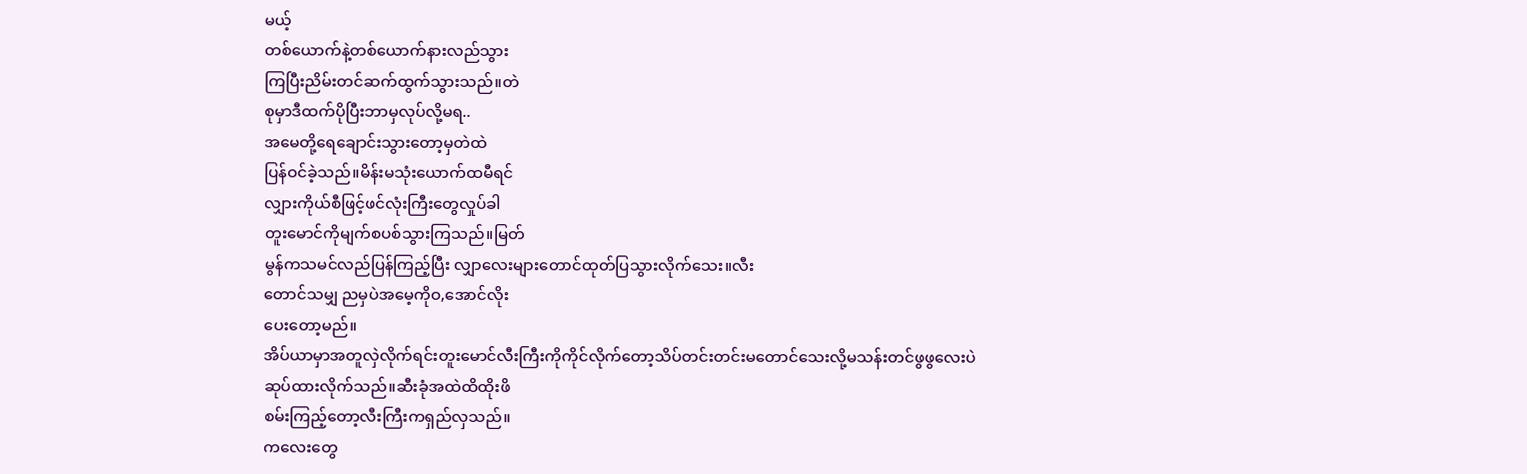မယ့်
တစ်ယောက်နဲ့တစ်ယောက်နားလည်သွား
ကြပြီးညိမ်းတင်ဆက်ထွက်သွားသည်။တဲ
စုမှာဒီထက်ပိုပြီးဘာမှလုပ်လို့မရ..
အမေတို့ရေချောင်းသွားတော့မှတဲထဲ
ပြန်ဝင်ခဲ့သည်။မိန်းမသုံးယောက်ထမီရင်
လျှားကိုယ်စီဖြင့်ဖင်လုံးကြီးတွေလှုပ်ခါ
တူးမောင်ကိုမျက်စပစ်သွားကြသည်။မြတ်
မွန်ကသမင်လည်ပြန်ကြည့်ပြီး လျှာလေးများတောင်ထုတ်ပြသွားလိုက်သေး။လီး
တောင်သမျှ ညမှပဲအမေ့ကိုဝ,အောင်လိုး
ပေးတော့မည်။
အိပ်ယာမှာအတူလှဲလိုက်ရင်းတူးမောင်လီးကြီးကိုကိုင်လိုက်တော့သိပ်တင်းတင်းမတောင်သေးလို့မသန်းတင်ဖွဖွလေးပဲ
ဆုပ်ထားလိုက်သည်။ဆီးခုံအထဲထိထိုးဖိ
စမ်းကြည့်တော့လီးကြီးကရှည်လှသည်။
ကလေးတွေ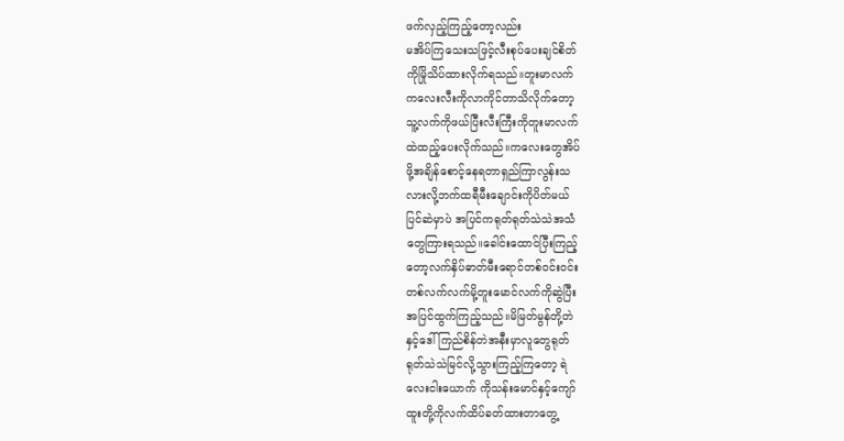ဖက်လှည့်ကြည့်တော့လည်း
မအိပ်ကြသေးသဖြင့်လီးစုပ်ပေးချင်စိတ်
ကိုမြိုသိပ်ထားလိုက်ရသည်။တူးမာလက်
ကလေးလီးကိုလာကိုင်တာသိလိုက်တော့
သူ့လက်ကိုဖယ်ပြီးလီးကြီးကိုတူးမာလက်
ထဲထည့်ပေးလိုက်သည်။ကလေးတွေအိပ်
ဖို့အချိန်စောင့်နေရတာရှည်ကြာလွန်းသ
လားလို့ဘက်ထရီမီးချောင်းကိုပိတ်မယ်
ပြင်ဆဲမှာပဲ အပြင်ကရုတ်ရုတ်သဲသဲအသံ
တွေကြားရသည်။ခေါင်းထောင်ပြီးကြည့်
တော့လက်နှိပ်ဓာတ်မီးရောင်တစ်ဝင်းဝင်း
တစ်လက်လက်မို့တူးမောင်လက်ကိုဆွဲပြီး
အပြင်ထွက်ကြည့်သည်။မိမြတ်မွန်တို့တဲ
နှင့်ဒေါ်ကြည်စိန်တဲအနီးမှာလူတွေရုတ်
ရုတ်သဲသဲမြင်လို့သွားကြည့်ကြတော့ ရဲ
လေးငါးယောက် ကိုသန်းမောင်နှင့်ကျော်
ထူးတို့ကိုလက်ထိပ်ခတ်ထားတာတွေ့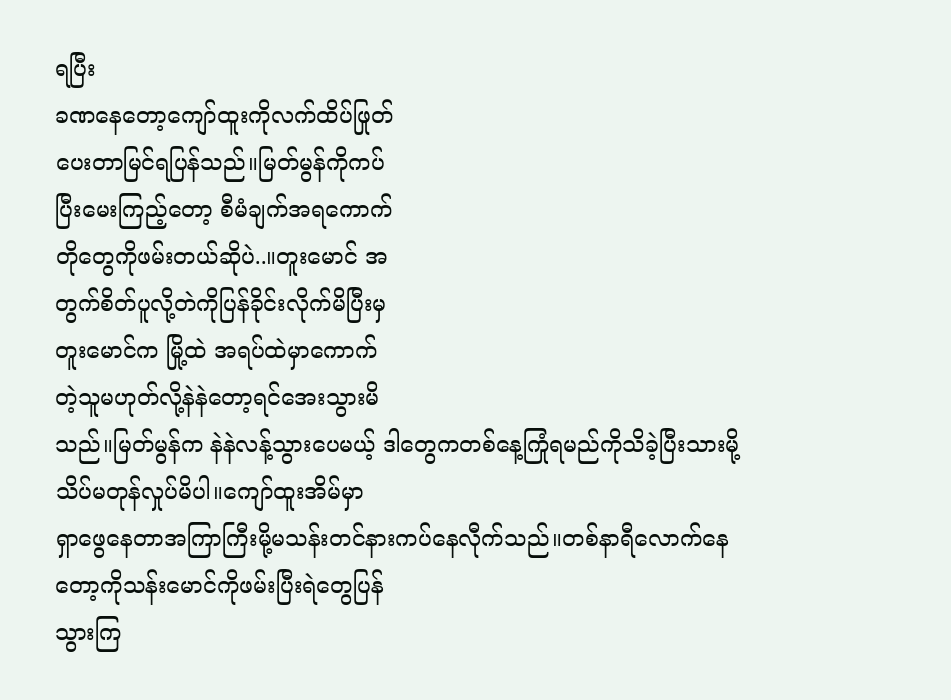ရပြီး
ခဏနေတော့ကျော်ထူးကိုလက်ထိပ်ဖြုတ်
ပေးတာမြင်ရပြန်သည်။မြတ်မွန်ကိုကပ်
ပြီးမေးကြည့်တော့ စီမံချက်အရကောက်
တိုတွေကိုဖမ်းတယ်ဆိုပဲ..။တူးမောင် အ
တွက်စိတ်ပူလို့တဲကိုပြန်ခိုင်းလိုက်မိပြီးမှ
တူးမောင်က မြို့ထဲ အရပ်ထဲမှာကောက်
တဲ့သူမဟုတ်လို့နဲနဲတော့ရင်အေးသွားမိ
သည်။မြတ်မွန်က နဲနဲလန့်သွားပေမယ့် ဒါတွေကတစ်နေ့ကြုံရမည်ကိုသိခဲ့ပြီးသားမို့သိပ်မတုန်လှုပ်မိပါ။ကျော်ထူးအိမ်မှာ
ရှာဖွေနေတာအကြာကြီးမို့မသန်းတင်နားကပ်နေလီုက်သည်။တစ်နာရီလောက်နေ
တော့ကိုသန်းမောင်ကိုဖမ်းပြီးရဲတွေပြန်
သွားကြ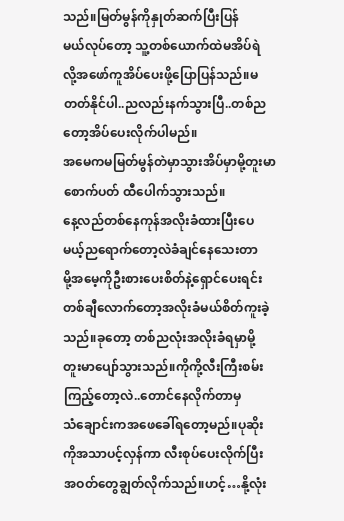သည်။မြတ်မွန်ကိုနှုတ်ဆက်ပြီးပြန်
မယ်လုပ်တော့ သူ့တစ်ယောက်ထဲမအိပ်ရဲ
လို့အဖော်ကူအိပ်ပေးဖို့ပြောပြန်သည်။မ
တတ်နိုင်ပါ..ညလည်းနက်သွားပြီ..တစ်ညတော့အိပ်ပေးလိုက်ပါမည်။
အမေကမမြတ်မွန်တဲမှာသွားအိပ်မှာမို့တူးမာစောက်ပတ် ထီပေါက်သွားသည်။
နေ့လည်တစ်နေကုန်အလိုးခံထားပြီးပေ
မယ့်ညရောက်တော့လဲခံချင်နေသေးတာ
မို့အမေ့ကိုဦးစားပေးစိတ်နဲ့ရှောင်ပေးရင်း
တစ်ချီလောက်တော့အလိုးခံမယ်စိတ်ကူးခဲ့သည်။ခုတော့ တစ်ညလုံးအလိုးခံရမှာမို့
တူးမာပျော်သွားသည်။ကိုကို့လီးကြီးစမ်း
ကြည့်တော့လဲ..တောင်နေလိုက်တာမှ
သံချောင်းကအဖေခေါ်ရတော့မည်။ပုဆိုး
ကိုအသာပင့်လှန်ကာ လီးစုပ်ပေးလိုက်ပြီး
အဝတ်တွေချွတ်လိုက်သည်။ဟင့်…နို့လုံး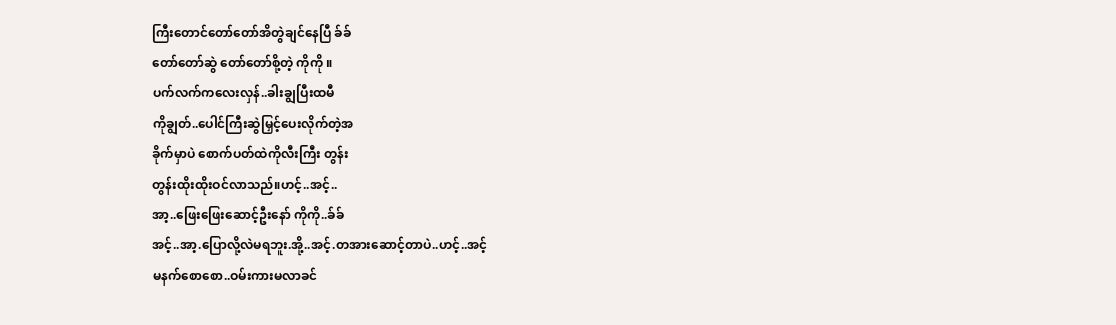ကြီးတောင်တော်တော်အိတွဲချင်နေပြီ ခ်ခ်
တော်တော်ဆွဲ တော်တော်စို့တဲ့ ကိုကို ။
ပက်လက်ကလေးလှန်..ခါးချွပြီးထမီ
ကိုချွတ်..ပေါင်ကြီးဆွဲမြှင့်ပေးလိုက်တဲ့အ
ခိုက်မှာပဲ စောက်ပတ်ထဲကိုလီးကြီး တွန်း
တွန်းထိုးထိုးဝင်လာသည်။ဟင့်..အင့်..
အာ့..ဖြေးဖြေးဆောင့်ဦးနော် ကိုကို..ခ်ခ်
အင့်..အာ့.ပြောလို့လဲမရဘူး.အို့..အင့်.တအားဆောင့်တာပဲ..ဟင့်..အင့်
မနက်စောစော..ဝမ်းကားမလာခင်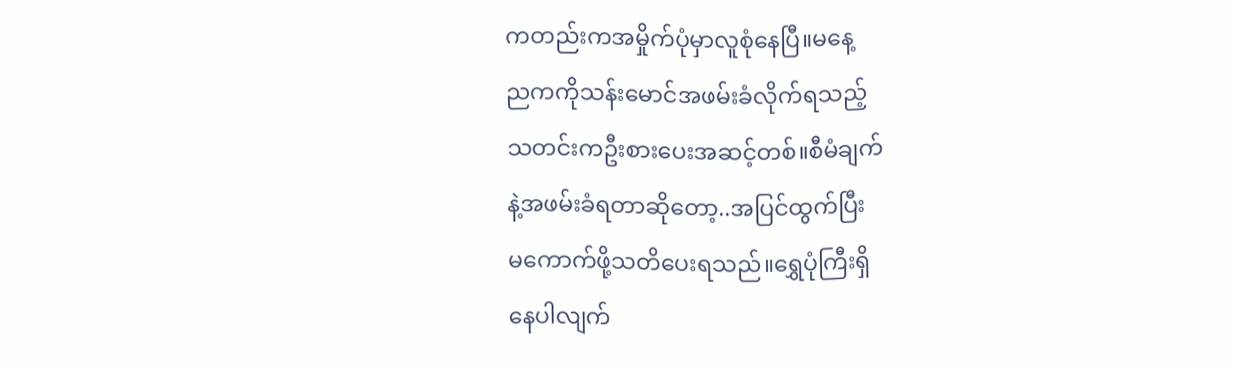ကတည်းကအမှိုက်ပုံမှာလူစုံနေပြီ။မနေ့
ညကကိုသန်းမောင်အဖမ်းခံလိုက်ရသည့်
သတင်းကဦးစားပေးအဆင့်တစ်။စီမံချက်
နဲ့အဖမ်းခံရတာဆိုတော့..အပြင်ထွက်ပြီး
မကောက်ဖို့သတိပေးရသည်။ရွှေပုံကြီးရှိ
နေပါလျက်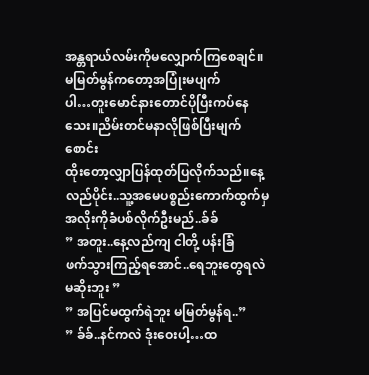အန္တရာယ်လမ်းကိုမလျှောက်ကြစေချင်။မမြတ်မွန်ကတော့အပြုံးမပျက်
ပါ…တူးမောင်နားတောင်ပိုပြီးကပ်နေသေး။ညိမ်းတင်မနာလိုဖြစ်ပြီးမျက်စောင်း
ထိုးတော့လျှာပြန်ထုတ်ပြလိုက်သည်။နေ့
လည်ပိုင်း..သူ့အမေပစ္စည်းကောက်ထွက်မှအလိုးကိုခံပစ်လိုက်ဦးမည်..ခ်ခ်
” အတူး..နေ့လည်ကျ ငါတို့ ပန်းခြံ
ဖက်သွားကြည့်ရအောင်..ရေဘူးတွေရလဲ
မဆိုးဘူး ”
” အပြင်မထွက်ရဲဘူး မမြတ်မွန်ရ..”
” ခ်ခ်..နင်ကလဲ ဒုံးဝေးပါ့…ထ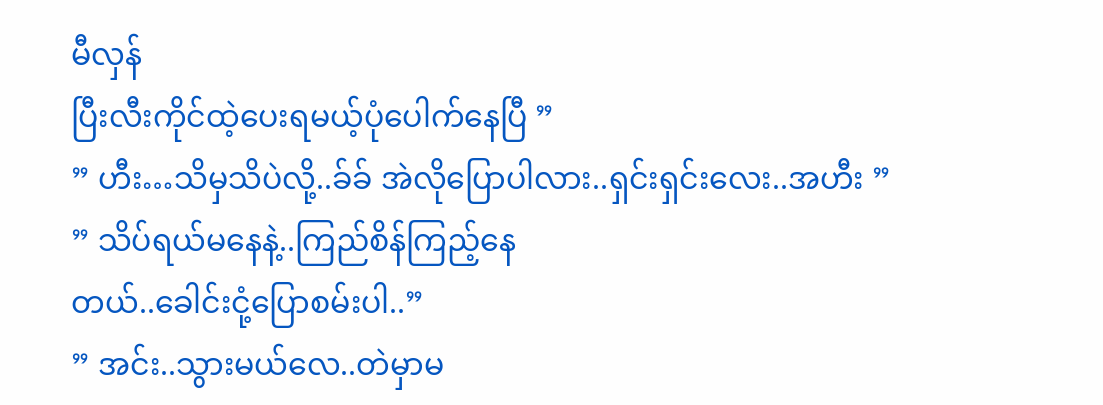မီလှန်
ပြီးလီးကိုင်ထဲ့ပေးရမယ့်ပုံပေါက်နေပြီ ”
” ဟီး…သိမှသိပဲလို့..ခ်ခ် အဲလိုပြောပါလား..ရှင်းရှင်းလေး..အဟီး ”
” သိပ်ရယ်မနေနဲ့..ကြည်စိန်ကြည့်နေ
တယ်..ခေါင်းငုံ့ပြောစမ်းပါ..”
” အင်း..သွားမယ်လေ..တဲမှာမ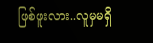ဖြစ်ဖူးလား..လူမှမရှိ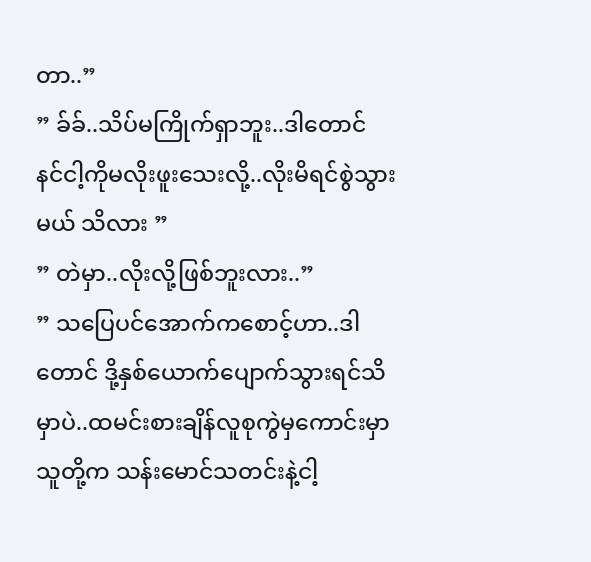တာ..”
” ခ်ခ်..သိပ်မကြိုက်ရှာဘူး..ဒါတောင်
နင်ငါ့ကိုမလိုးဖူးသေးလို့..လိုးမိရင်စွဲသွား
မယ် သိလား ”
” တဲမှာ..လိုးလို့ဖြစ်ဘူးလား..”
” သပြေပင်အောက်ကစောင့်ဟာ..ဒါ
တောင် ဒို့နှစ်ယောက်ပျောက်သွားရင်သိ
မှာပဲ..ထမင်းစားချိန်လူစုကွဲမှကောင်းမှာ
သူတို့က သန်းမောင်သတင်းနဲ့ငါ့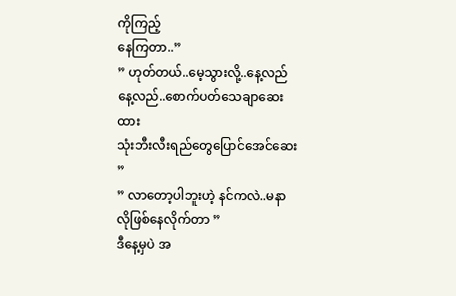ကိုကြည့်
နေကြတာ..”
” ဟုတ်တယ်..မေ့သွားလို့..နေ့လည်
နေ့လည်..စောက်ပတ်သေချာဆေးထား
သုံးဘီးလီးရည်တွေပြောင်အေင်ဆေး ”
” လာတော့ပါဘူးဟဲ့ နင်ကလဲ..မနာ
လိုဖြစ်နေလိုက်တာ ”
ဒီနေ့မှပဲ အ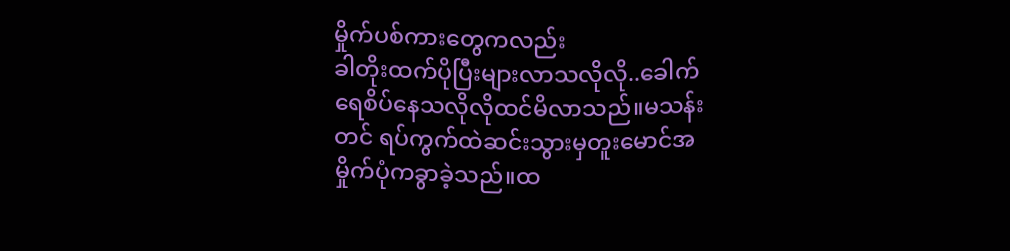မှိုက်ပစ်ကားတွေကလည်း
ခါတိုးထက်ပိုပြီးများလာသလိုလို..ခေါက်
ရေစိပ်နေသလိုလိုထင်မိလာသည်။မသန်း
တင် ရပ်ကွက်ထဲဆင်းသွားမှတူးမောင်အ
မှိုက်ပုံကခွာခဲ့သည်။ထ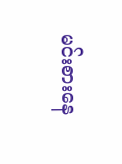မင်းစားနေ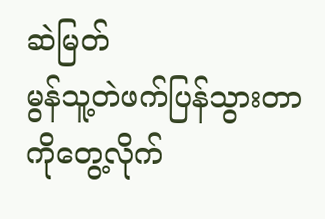ဆဲမြတ်
မွန်သူ့တဲဖက်ပြန်သွားတာကိုတွေ့လိုက်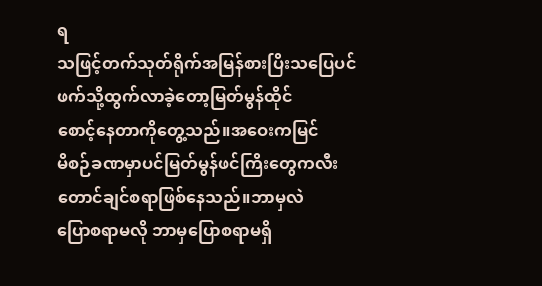ရ
သဖြင့်တက်သုတ်ရိုက်အမြန်စားပြိးသပြေပင်ဖက်သို့ထွက်လာခဲ့တော့မြတ်မွန်ထိုင်
စောင့်နေတာကိုတွေ့သည်။အဝေးကမြင်
မိစဉ်ခဏမှာပင်မြတ်မွန်ဖင်ကြိးတွေကလီးတောင်ချင်စရာဖြစ်နေသည်။ဘာမှလဲ
ပြောစရာမလို ဘာမှပြောစရာမရှိ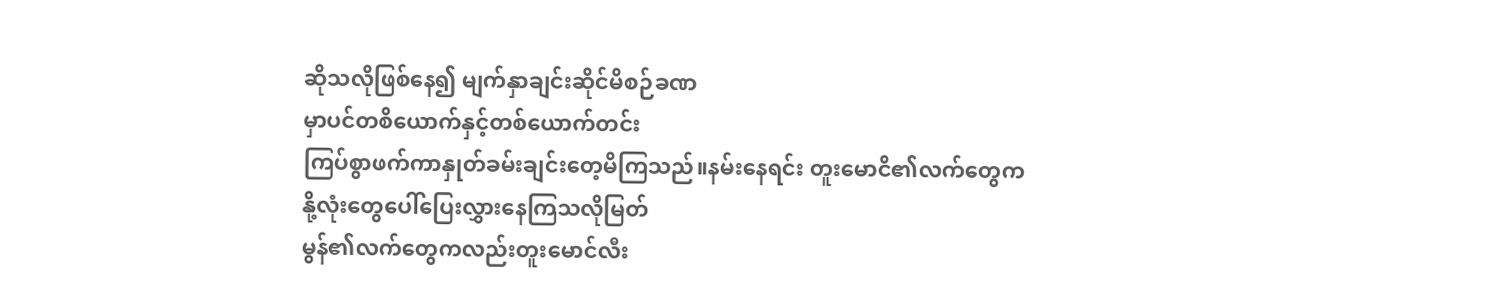ဆိုသလိုဖြစ်နေ၍ မျက်နှာချင်းဆိုင်မိစဉ်ခဏ
မှာပင်တစိယောက်နှင့်တစ်ယောက်တင်း
ကြပ်စွာဖက်ကာနှုတ်ခမ်းချင်းတေ့မိကြသည်။နမ်းနေရင်း တူးမောငိ၏လက်တွေက
နို့လုံးတွေပေါ်ပြေးလွှားနေကြသလိုမြတ်
မွန်၏လက်တွေကလည်းတူးမောင်လီး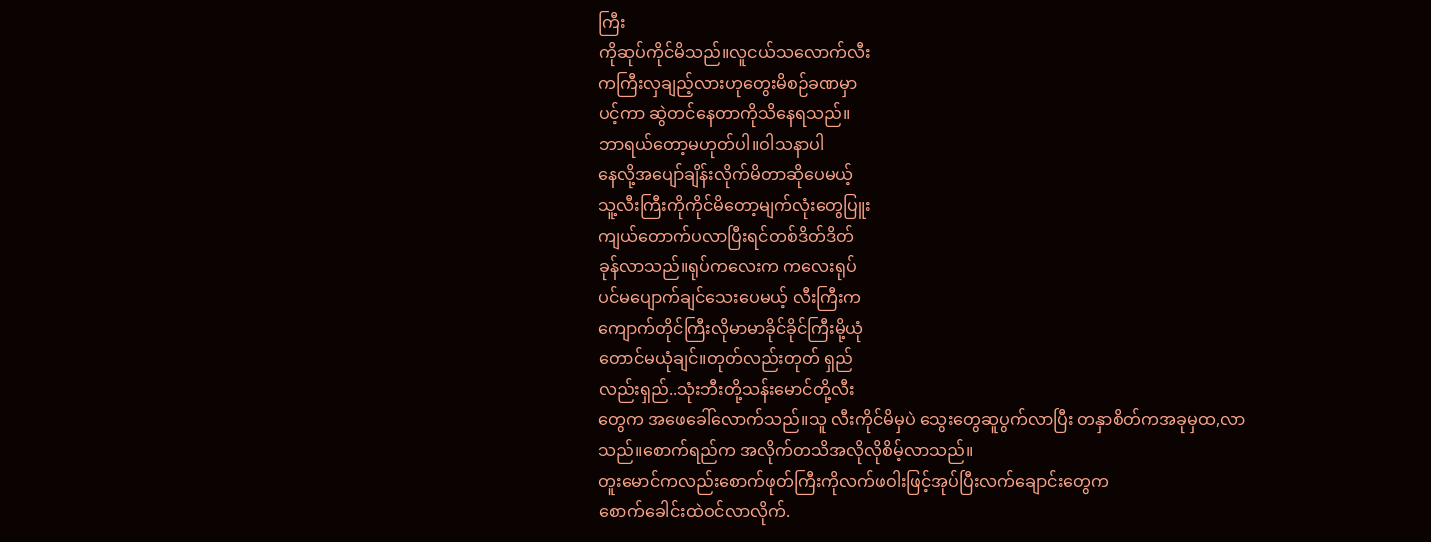ကြီး
ကိုဆုပ်ကိုင်မိသည်။လူငယ်သလောက်လီး
ကကြီးလှချည့်လားဟုတွေးမိစဉ်ခဏမှာ
ပင့်ကာ ဆွဲတင်နေတာကိုသိနေရသည်။
ဘာရယ်တော့မဟုတ်ပါ။ဝါသနာပါ
နေလို့အပျော်ချိန်းလိုက်မိတာဆိုပေမယ့်
သူ့လီးကြီးကိုကိုင်မိတော့မျက်လုံးတွေပြူး
ကျယ်တောက်ပလာပြီးရင်တစ်ဒိတ်ဒိတ်
ခုန်လာသည်။ရုပ်ကလေးက ကလေးရုပ်
ပင်မပျောက်ချင်သေးပေမယ့် လီးကြီးက
ကျောက်တိုင်ကြီးလိုမာမာခိုင်ခိုင်ကြီးမို့ယုံ
တောင်မယုံချင်။တုတ်လည်းတုတ် ရှည်
လည်းရှည်..သုံးဘီးတို့သန်းမောင်တို့လီး
တွေက အဖေခေါ်လောက်သည်။သူ လီးကိုင်မိမှပဲ သွေးတွေဆူပွက်လာပြီး တနှာစိတ်ကအခုမှထ,လာသည်။စောက်ရည်က အလိုက်တသိအလိုလိုစိမ့်လာသည်။
တူးမောင်ကလည်းစောက်ဖုတ်ကြီးကိုလက်ဖဝါးဖြင့်အုပ်ပြီးလက်ချောင်းတွေက
စောက်ခေါင်းထဲဝင်လာလိုက်.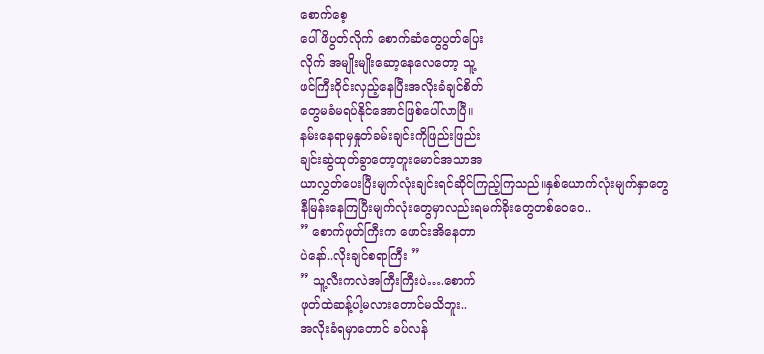စောက်စေ့
ပေါ်ဖိပွတ်လိုက် စောက်ဆံတွေပွတ်ပြေး
လိုက် အမျိုးမျိုးဆော့နေလေတော့ သူ့
ဖင်ကြီးဝိုင်းလှည့်နေပြီးအလိုးခံချင်စိတ်
တွေမခံမရပ်နိုင်အောင်ဖြစ်ပေါ်လာပြီ။
နမ်းနေရာမှနှုတ်ခမ်းချင်းကိုဖြည်းဖြည်း
ချင်းဆွဲထုတ်ခွာတော့တူးမောင်အသာအ
ယာလွှတ်ပေးပြီးမျက်လုံးချင်းရင်ဆိုင်ကြည့်ကြသည်။နှစ်ယောက်လုံးမျက်နှာတွေ
နီမြန်းနေကြပြီးမျက်လုံးတွေမှာလည်းရမက်ခိုးတွေတစ်ဝေဝေ..
” စောက်ဖုတ်ကြီးက ဖောင်းအိနေတာ
ပဲနော်..လိုးချင်စရာကြီး ”
” သူ့လီးကလဲအကြီးကြီးပဲ….စောက်
ဖုတ်ထဲဆန့်ပါ့မလားတောင်မသိဘူး..
အလိုးခံရမှာတောင် ခပ်လန်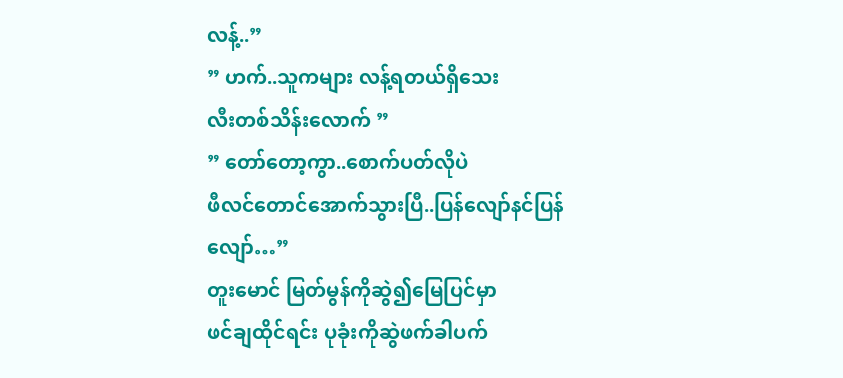လန့်..”
” ဟက်..သူကများ လန့်ရတယ်ရှိသေး
လီးတစ်သိန်းလောက် ”
” တော်တော့ကွာ..စောက်ပတ်လိုပဲ
ဖီလင်တောင်အောက်သွားပြီ..ပြန်လျော်နင်ပြန်လျော်…”
တူးမောင် မြတ်မွန်ကိုဆွဲ၍မြေပြင်မှာ
ဖင်ချထိုင်ရင်း ပုခုံးကိုဆွဲဖက်ခါပက်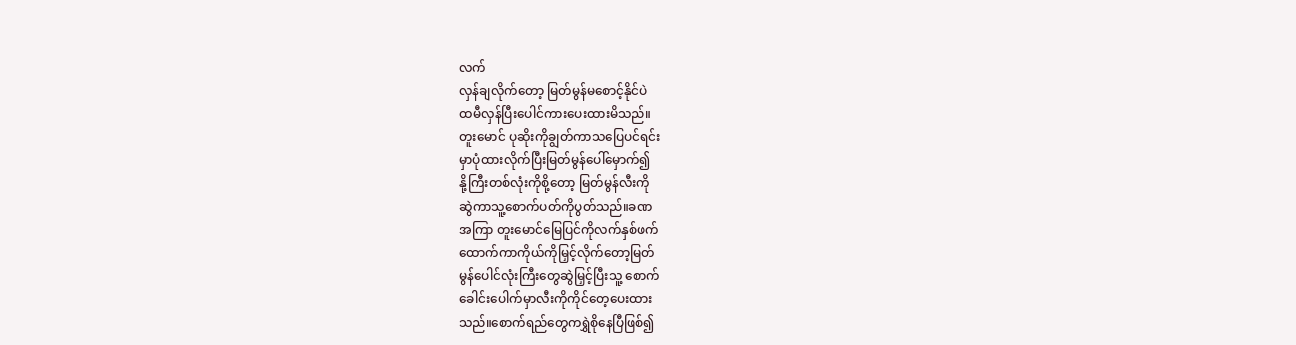လက်
လှန်ချလိုက်တော့ မြတ်မွန်မစောင့်နိုင်ပဲ
ထမီလှန်ပြီးပေါင်ကားပေးထားမိသည်။
တူးမောင် ပုဆိုးကိုချွတ်ကာသပြေပင်ရင်း
မှာပုံထားလိုက်ပြီးမြတ်မွန်ပေါ်မှောက်၍
နို့ကြီးတစ်လုံးကိုစို့တော့ မြတ်မွန်လီးကို
ဆွဲကာသူ့စောက်ပတ်ကိုပွတ်သည်။ခဏ
အကြာ တူးမောင်မြေပြင်ကိုလက်နှစ်ဖက်
ထောက်ကာကိုယ်ကိုမြှင့်လိုက်တော့မြတ်
မွန်ပေါင်လုံးကြီးတွေဆွဲမြှင့်ပြီးသူ့ စောက်
ခေါင်းပေါက်မှာလီးကိုကိုင်တေ့ပေးထား
သည်။စောက်ရည်တွေကရွှဲစိုနေပြီဖြစ်၍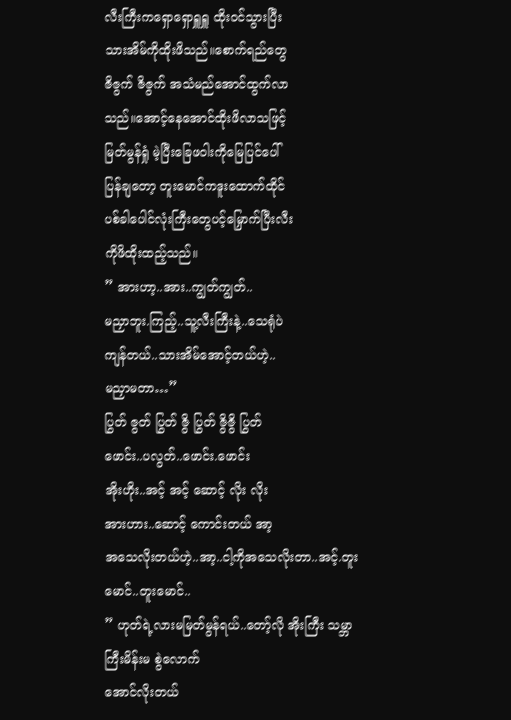လီးကြီးကရှောရှောရှူရှူ ထိုးဝင်သွားပြီး
သားအိမ်ကိုထိုးဖိသည်။စောက်ရည်တွေ
ဇိဇွက် ဇိဇွက် အသံမည်အောင်ထွက်လာ
သည်။အောင့်နေအောင်ထိုးဖိလာသဖြင့်
မြတ်မွန်ရှုံ မဲ့ပြီးခြေဖဝါးကိုမြေပြင်ပေါ်
ပြန်ချတော့ တူးမောင်ကဒူးထောက်ထိုင်
ပစ်ခါပေါင်လုံးကြီးတွေပင့်မြှောက်ပြီးလီး
ကိုဖိထိုးထည့်သည်။
” အားဟာ့..အား..ကျွတ်ကျွတ်..
မညှာဘူး.ကြည့်..သူ့လီးကြီးနဲ့..သေရုံပဲ
ကျန်တယ်..သားအိမ်အောင့်တယ်ဟဲ့..
မညှာမတာ…”
ပြွတ် ဇွတ် ပြွတ် ဇွိ ပြွတ် ဇွိဇွိ ပြွတ်
ဖောင်း..ပလွတ်..ဖောင်း.ဖောင်း
အိုးဟိုး..အင့် အင့် ဆောင့် လိုး လိုး
အားဟား..ဆောင့် ကောင်းတယ် အာ့
အသေလိုးတယ်ဟဲ့..အာ့..ငါ့ကိုအသေလိုးတာ..အင့်.တူးမောင်..တူးမောင်..
” ဟုတ်ရဲ့လားမမြတ်မွန်ရယ်..တော့်လို အိုးကြီး သမ္ဘာကြီးမိန်းမ စွဲလောက်
အောင်လိုးတယ်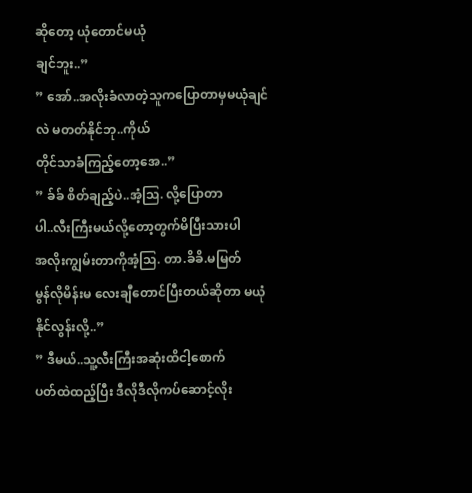ဆိုတော့ ယုံတောင်မယုံ
ချင်ဘူး..”
” အော်..အလိုးခံလာတဲ့သူကပြောတာမှမယုံချင်လဲ မတတ်နိုင်ဘု..ကိုယ်
တိုင်သာခံကြည့်တော့အေ..”
” ခ်ခ် စိတ်ချည့်ပဲ..အံ့ဩ. လို့ပြောတာ
ပါ..လီးကြီးမယ်လို့တော့တွက်မိပြီးသားပါ
အလိုးကျွမ်းတာကိုအံ့ဩ. တာ.ခိခိ.မမြတ်
မွန်လိုမိန်းမ လေးချီတောင်ပြီးတယ်ဆိုတာ မယုံနိုင်လွန်းလို့..”
” ဒီမယ်..သူ့လီးကြီးအဆုံးထိငါ့စောက်
ပတ်ထဲထည့်ပြီး ဒီလိုဒီလိုကပ်ဆောင့်လိုး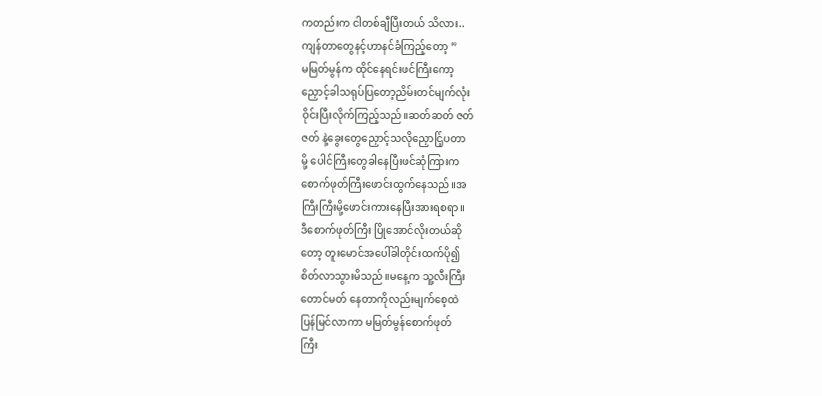ကတည်းက ငါတစ်ချီပြီးတယ် သိလား..
ကျန်တာတွေနင့်ဟာနင်ခံကြည့်တော့ ”
မမြတ်မွန်က ထိုင်နေရင်းဖင်ကြီးကော့
ညှောင့်ခါသရုပ်ပြတော့ညိမ်းတင်မျက်လုံး
ဝိုင်းပြီးလိုက်ကြည့်သည်။ဆတ်ဆတ် ဇတ်
ဇတ် နဲ့ခွေးတွေညှောင့်သလိုညှောင်ြ့ပတာ
မို့ ပေါင်ကြီးတွေခါနေပြီးဖင်ဆုံကြားက
စောက်ဖုတ်ကြီးဖောင်းထွက်နေသည်။အ
ကြီးကြီးမို့ဖောင်းကားနေပြီးအားရစရာ။
ဒီစောက်ဖုတ်ကြီး ပြိုအောင်လိုးတယ်ဆို
တော့ တူးမောင်အပေါ်ခါတိုင်းထက်ပို၍
စိတ်လာသွားမိသည်။မနေ့က သူ့လီးကြီး
တောင်မတ် နေတာကိုလည်းမျက်စေ့ထဲ
ပြန်မြင်လာကာ မမြတ်မွန်စောက်ဖုတ်
ကြီး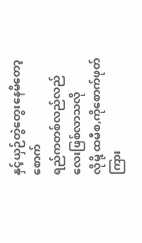နှင့်ယှဉ်တွဲတွေးနေမိတော့စောက်
ရည်ကတစ်လည်လည်လေးဖြစ်လာသလို
လိုမို့ ထမီစ,ကိုစောက်ဖုတ်ကြား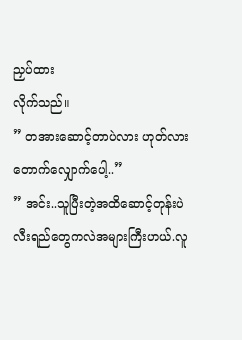ညှပ်ထား
လိုက်သည်။
” တအားဆောင့်တာပဲလား ဟုတ်လား
တောက်လျှောက်ပေါ့..”
” အင်း..သူပြီးတဲ့အထိဆောင့်တုန်းပဲ
လီးရည်တွေကလဲအများကြီးဟယ်.လူ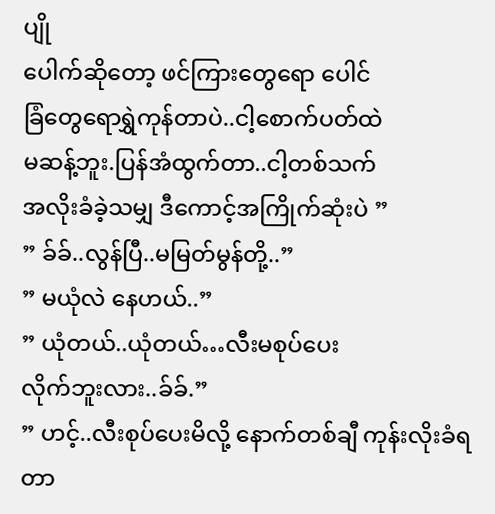ပျို
ပေါက်ဆိုတော့ ဖင်ကြားတွေရော ပေါင်
ခြံတွေရောရွှဲကုန်တာပဲ..ငါ့စောက်ပတ်ထဲ
မဆန့်ဘူး.ပြန်အံထွက်တာ..ငါ့တစ်သက်
အလိုးခံခဲ့သမျှ ဒီကောင့်အကြိုက်ဆုံးပဲ ”
” ခ်ခ်..လွန်ပြီ..မမြတ်မွန်တို့..”
” မယုံလဲ နေဟယ်..”
” ယုံတယ်..ယုံတယ်…လီးမစုပ်ပေး
လိုက်ဘူးလား..ခ်ခ်.”
” ဟင့်..လီးစုပ်ပေးမိလို့ နောက်တစ်ချီ ကုန်းလိုးခံရတာ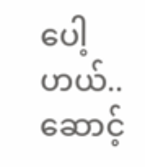ပေါ့ဟယ်..ဆောင့်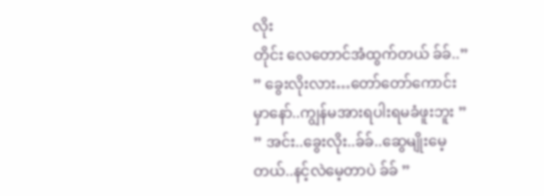လိုး
တိုင်း လေတောင်အံထွက်တယ် ခ်ခ်..”
” ခွေးလိုးလား…တော်တော်ကောင်း
မှာနော်..ကျွန်မအားရပါးရမခံဖူးဘူး ”
” အင်း..ခွေးလိုး..ခ်ခ်..ဆွေမျိုးမေ့
တယ်..နင့်လဲမေ့တာပဲ ခ်ခ် ”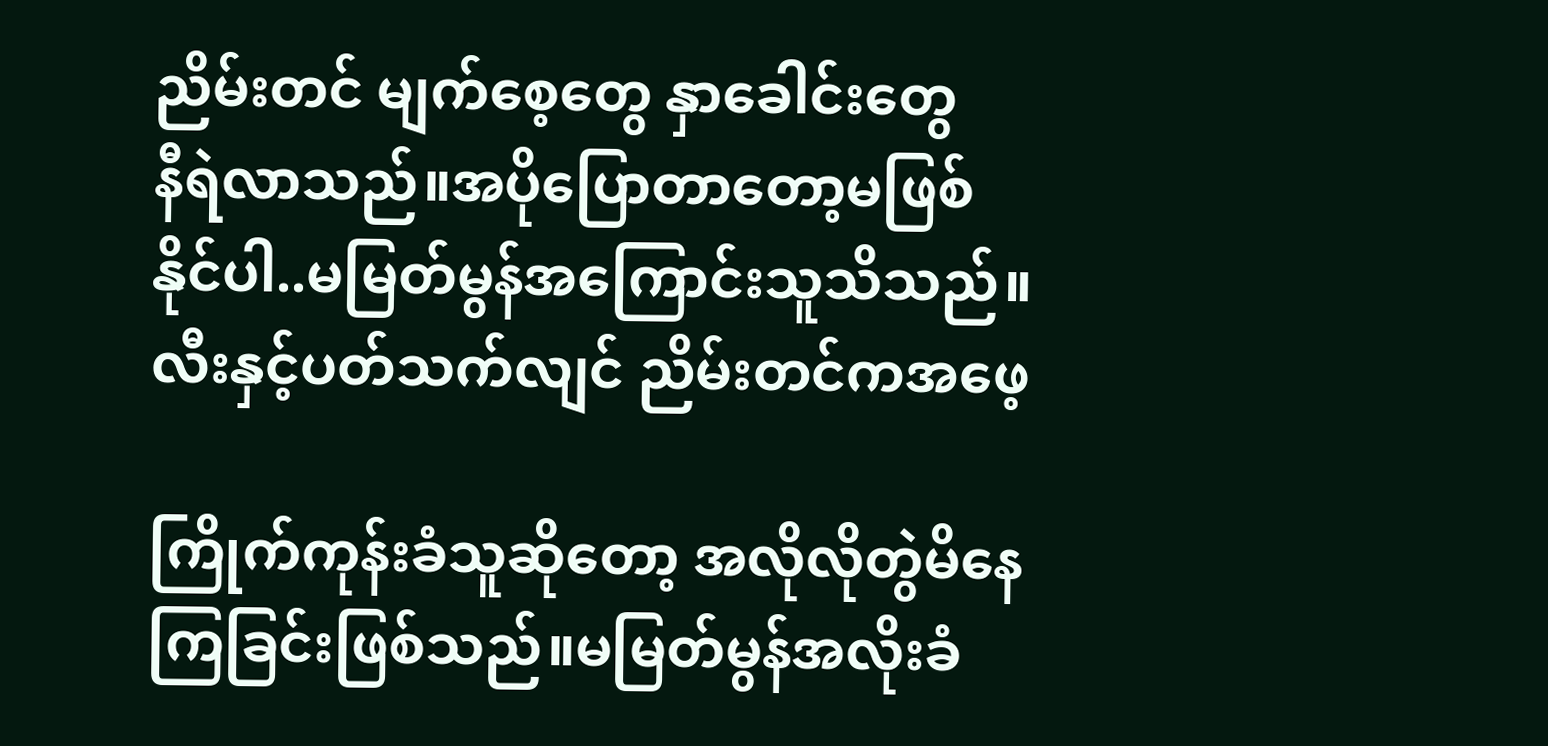ညိမ်းတင် မျက်စေ့တွေ နှာခေါင်းတွေ
နီရဲလာသည်။အပိုပြောတာတော့မဖြစ်
နိုင်ပါ..မမြတ်မွန်အကြောင်းသူသိသည်။
လီးနှင့်ပတ်သက်လျင် ညိမ်းတင်ကအဖေ့

ကြိုက်ကုန်းခံသူဆိုတော့ အလိုလိုတွဲမိနေ
ကြခြင်းဖြစ်သည်။မမြတ်မွန်အလိုးခံ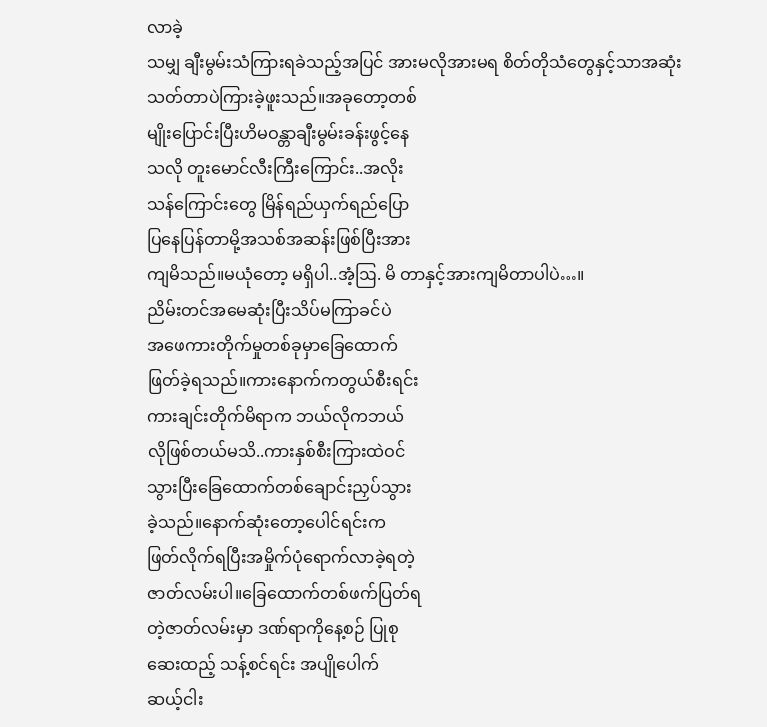လာခဲ့
သမျှ ချီးမွမ်းသံကြားရခဲသည့်အပြင် အားမလိုအားမရ စိတ်တိုသံတွေနှင့်သာအဆုံး
သတ်တာပဲကြားခဲ့ဖူးသည်။အခုတော့တစ်
မျိုးပြောင်းပြီးဟိမဝန္တာချီးမွမ်းခန်းဖွင့်နေ
သလို တူးမောင်လီးကြီးကြောင်း..အလိုး
သန်ကြောင်းတွေ မြိန်ရည်ယှက်ရည်ပြော
ပြနေပြန်တာမို့အသစ်အဆန်းဖြစ်ပြီးအား
ကျမိသည်။မယုံတော့ မရှိပါ..အံ့ဩ. မိ တာနှင့်အားကျမိတာပါပဲ…။
ညိမ်းတင်အမေဆုံးပြီးသိပ်မကြာခင်ပဲ
အဖေကားတိုက်မှုတစ်ခုမှာခြေထောက်
ဖြတ်ခဲ့ရသည်။ကားနောက်ကတွယ်စီးရင်း
ကားချင်းတိုက်မိရာက ဘယ်လိုကဘယ်
လိုဖြစ်တယ်မသိ..ကားနှစ်စီးကြားထဲဝင်
သွားပြီးခြေထောက်တစ်ချောင်းညှပ်သွား
ခဲ့သည်။နောက်ဆုံးတော့ပေါင်ရင်းက
ဖြတ်လိုက်ရပြီးအမှိုက်ပုံရောက်လာခဲ့ရတဲ့
ဇာတ်လမ်းပါ။ခြေထောက်တစ်ဖက်ပြတ်ရ
တဲ့ဇာတ်လမ်းမှာ ဒဏ်ရာကိုနေ့စဉ် ပြုစု
ဆေးထည့် သန့်စင်ရင်း အပျိုပေါက်
ဆယ့်ငါး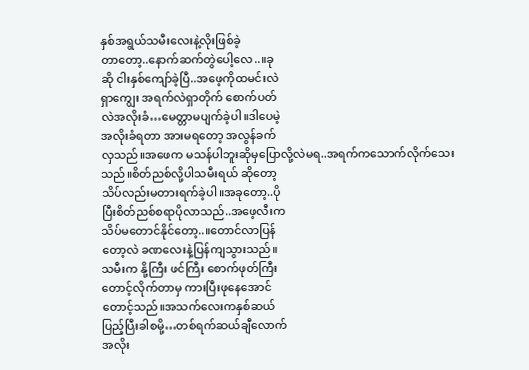နှစ်အရွယ်သမီးလေးနဲ့လိုးဖြစ်ခဲ့
တာတော့..နောက်ဆက်တွဲပေါ့လေ..။ခု
ဆို ငါးနှစ်ကျော်ခဲ့ပြီ..အဖေ့ကိုထမင်းလဲ
ရှာကျွေး အရက်လဲရှာတိုက် စောက်ပတ်
လဲအလိုးခံ…မေတ္တာမပျက်ခဲ့ပါ။ဒါပေမဲ့
အလိုးခံရတာ အားမရတော့ အလွန်ခက်
လှသည်။အဖေက မသန်ပါဘူးဆိုမှပြောလို့လဲမရ..အရက်ကသောက်လိုက်သေး
သည်။စိတ်ညစ်လို့ပါသမီးရယ် ဆိုတော့
သိပ်လည်းမတားရက်ခဲ့ပါ။အခုတော့..ပို
ပြီးစိတ်ညစ်စရာပိုလာသည်..အဖေ့လီးက
သိပ်မတောင်နိုင်တော့..။တောင်လာပြန်
တော့လဲ ခဏလေးနဲ့ပြန်ကျသွားသည်။
သမီးက နို့ကြီး ဖင်ကြီး စောက်ဖုတ်ကြီး
တောင့်လိုက်တာမှ ကားပြီးဖုနေအောင်
တောင့်သည်။အသက်လေးကနှစ်ဆယ်
ပြည့်ပြီးခါစမို့…တစ်ရက်ဆယ်ချီလောက်
အလိုး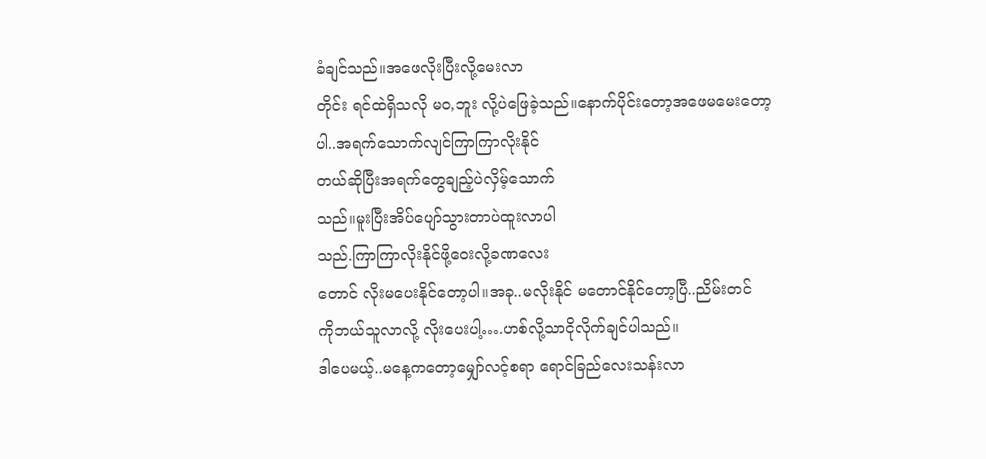ခံချင်သည်။အဖေလိုးပြီးလို့မေးလာ
တိုင်း ရင်ထဲရှိသလို မဝ,ဘူး လို့ပဲဖြေခဲ့သည်။နောက်ပိုင်းတော့အဖေမမေးတော့
ပါ..အရက်သောက်လျင်ကြာကြာလိုးနိုင်
တယ်ဆိုပြီးအရက်တွေချည့်ပဲလှိမ့်သောက်
သည်။မူးပြီးအိပ်ပျော်သွားတာပဲထူးလာပါ
သည်.ကြာကြာလိုးနိုင်ဖို့ဝေးလို့ခဏလေး
တောင် လိုးမပေးနိုင်တော့ပါ။အခု..မလိုးနိုင် မတောင်နိုင်တော့ပြီ..ညိမ်းတင်
ကိုဘယ်သူလာလို့ လိုးပေးပါ့….ဟစ်လို့သာငိုလိုက်ချင်ပါသည်။
ဒါပေမယ့်..မနေ့ကတော့မျှော်လင့်စရာ ရောင်ခြည်လေးသန်းလာ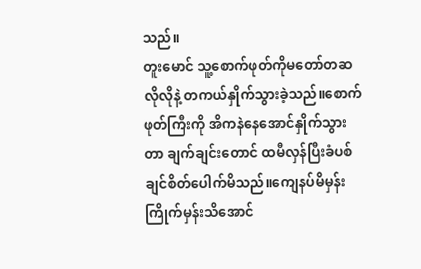သည်။
တူးမောင် သူ့စောက်ဖုတ်ကိုမတော်တဆ
လိုလိုနဲ့ တကယ်နှိုက်သွားခဲ့သည်။စောက်
ဖုတ်ကြီးကို အိကနဲနေအောင်နှိုက်သွား
တာ ချက်ချင်းတောင် ထမီလှန်ပြီးခံပစ်
ချင်စိတ်ပေါက်မိသည်။ကျေနပ်မိမှန်း
ကြိုက်မှန်းသိအောင်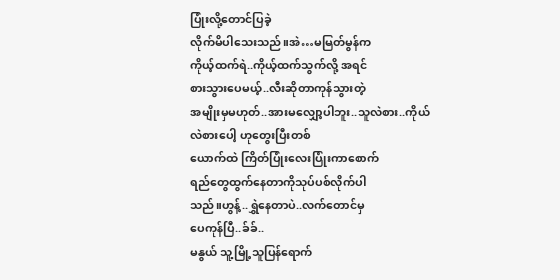ပြုံးလို့တောင်ပြခဲ့
လိုက်မိပါသေးသည်။အဲ…မမြတ်မွန်က
ကိုယ့်ထက်ရဲ..ကိုယ့်ထက်သွက်လို့ အရင်
စားသွားပေမယ့်..လီးဆိုတာကုန်သွားတဲ့
အမျိုးမှမဟုတ်..အားမလျှော့ပါဘူး..သူလဲစား..ကိုယ်လဲစားပေါ့ ဟုတွေးပြီးတစ်
ယောက်ထဲ ကြိတ်ပြုံးလေးပြုံးကာစောက်
ရည်တွေထွက်နေတာကိုသုပ်ပစ်လိုက်ပါ
သည်။ဟွန့်..ရွှဲနေတာပဲ..လက်တောင်မှ
ပေကုန်ပြီ..ခ်ခ်..
မနွယ် သူ့မြို့သူပြန်ရောက်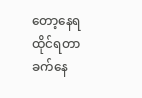တော့နေရ
ထိုင်ရတာခက်နေ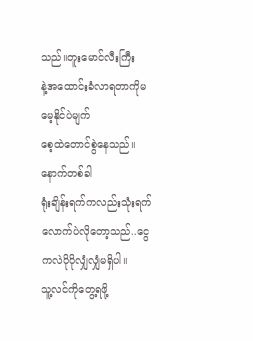သည်။တူးမောင်လီးကြီး
နဲ့အထောင်းခံလာရတာကိုမမေ့နိုင်ပဲမျက်
စေ့ထဲတောင်စွဲနေသည်။နောက်တစ်ခါ
ရုံးချိန်းရက်ကလည်းသုံးရက်လောက်ပဲလိုတော့သည်..ငွေကလဲပိုပိုလျှံလျှံမရှိပါ။
သူ့လင်ကိုတွေ့ရဖို့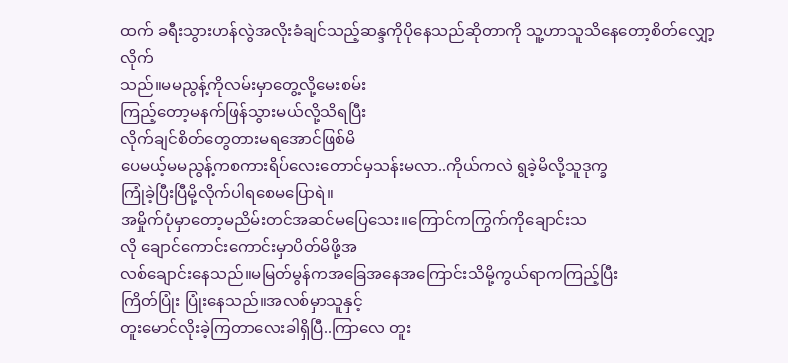ထက် ခရီးသွားဟန်လွဲအလိုးခံချင်သည့်ဆန္ဒကိုပိုနေသည်ဆိုတာကို သူ့ဟာသူသိနေတော့စိတ်လျှော့လိုက်
သည်။မမညွန့်ကိုလမ်းမှာတွေ့လို့မေးစမ်း
ကြည့်တော့မနက်ဖြန်သွားမယ်လို့သိရပြီး
လိုက်ချင်စိတ်တွေတားမရအောင်ဖြစ်မိ
ပေမယ့်မမညွန့်ကစကားရိပ်လေးတောင်မှသန်းမလာ..ကိုယ်ကလဲ ရွခဲ့မိလို့သူဒုက္ခ
ကြုံခဲ့ပြီးပြီမို့လိုက်ပါရစေမပြောရဲ။
အမှိုက်ပုံမှာတော့မညိမ်းတင်အဆင်မပြေသေး။ကြောင်ကကြွက်ကိုချောင်းသ
လို ချောင်ကောင်းကောင်းမှာပိတ်မိဖို့အ
လစ်ချောင်းနေသည်။မမြတ်မွန်ကအခြေအနေအကြောင်းသိမို့ကွယ်ရာကကြည့်ပြီး
ကြိတ်ပြုံး ပြုံးနေသည်။အလစ်မှာသူနှင့်
တူးမောင်လိုးခဲ့ကြတာလေးခါရှိပြီ..ကြာလေ တူး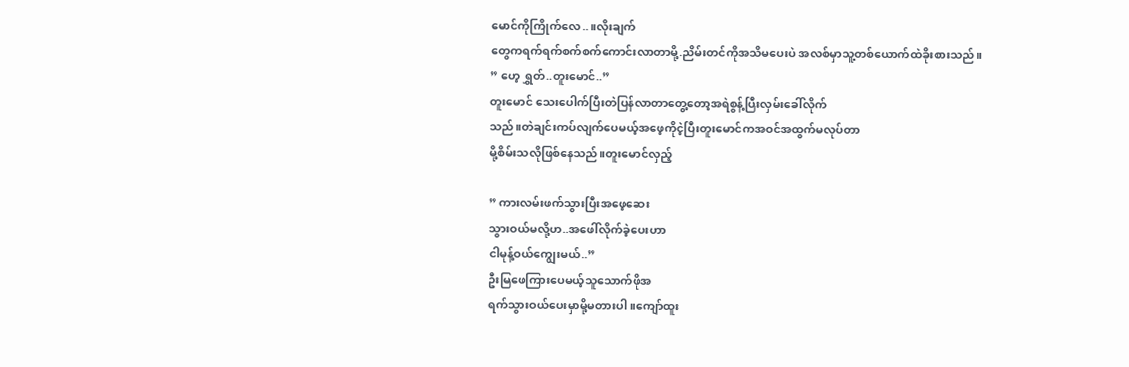မောင်ကိုကြိုက်လေ..။လိုးချက်
တွေကရက်ရက်စက်စက်ကောင်းလာတာမို့.ညိမ်းတင်ကိုအသိမပေးပဲ အလစ်မှာသူ့တစ်ယောက်ထဲခိုးစားသည်။
” ဟေ့ ရွှတ်..တူးမောင်..”
တူးမောင် သေးပေါက်ပြီးတဲပြန်လာတာတွေ့တော့အရဲစွန့်ပြီးလှမ်းခေါ်လိုက်
သည်။တဲချင်းကပ်လျက်ပေမယ့်အဖေ့ကိုငဲ့ပြီးတူးမောင်ကအဝင်အထွက်မလုပ်တာ
မို့စိမ်းသလိုဖြစ်နေသည်။တူးမောင်လှည့်

” ကားလမ်းဖက်သွားပြီးအဖေ့ဆေး
သွားဝယ်မလို့ဟ..အဖေါ်လိုက်ခဲ့ပေးဟာ
ငါမုန့်ဝယ်ကျွေးမယ်..”
ဦးမြဖေကြားပေမယ့်သူသောက်ဖိုအ
ရက်သွားဝယ်ပေးမှာမို့မတားပါ။ကျော်ထူး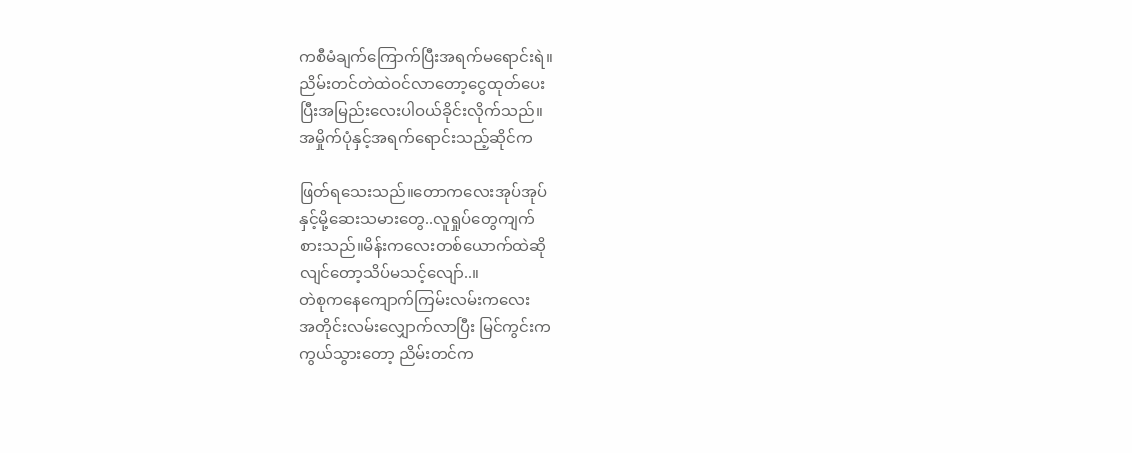ကစီမံချက်ကြောက်ပြီးအရက်မရောင်းရဲ။
ညိမ်းတင်တဲထဲဝင်လာတော့ငွေထုတ်ပေး
ပြီးအမြည်းလေးပါဝယ်ခိုင်းလိုက်သည်။
အမှိုက်ပုံနှင့်အရက်ရောင်းသည့်ဆိုင်က

ဖြတ်ရသေးသည်။တောကလေးအုပ်အုပ်
နှင့်မို့ဆေးသမားတွေ..လူရှုပ်တွေကျက်
စားသည်။မိန်းကလေးတစ်ယောက်ထဲဆို
လျင်တော့သိပ်မသင့်လျော်..။
တဲစုကနေကျောက်ကြမ်းလမ်းကလေး
အတိုင်းလမ်းလျှောက်လာပြီး မြင်ကွင်းက
ကွယ်သွားတော့ ညိမ်းတင်က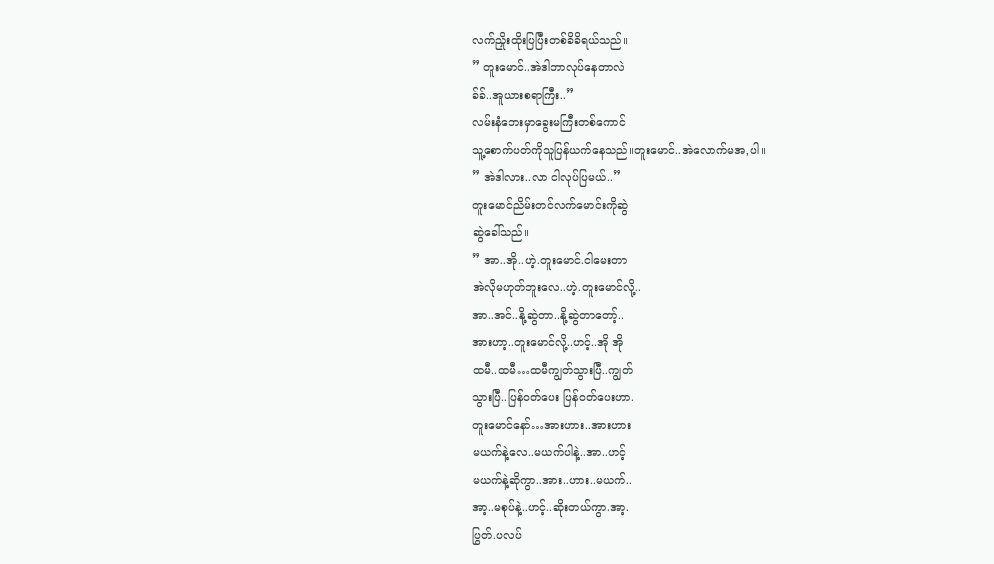လက်ညှိုးထိုးပြပြီးတစ်ခိခိရယ်သည်။
” တူးမောင်..အဲဒါဘာလုပ်နေတာလဲ
ခ်ခ်..အူယားစရာကြီး..”
လမ်းနံဘေးမှာခွေးမကြီးတစ်ကောင်
သူ့စောက်ပတ်ကိုသူပြန်ယက်နေသည်။တူးမောင်..အဲလောက်မအ,ပါ။
” အဲဒါလား..လာ ငါလုပ်ပြမယ်..”
တူးမောင်ညိမ်းတင်လက်မောင်းကိုဆွဲ
ဆွဲခေါ်သည်။
” အာ..အို..ဟဲ့.တူးမောင်.ငါမေးတာ
အဲလိုမဟုတ်ဘူးလေ..ဟဲ့.တူးမောင်လို့..
အာ..အင်..နို့ဆွဲတာ..နို့ဆွဲတာတော့်..
အားဟာ့..တူးမောင်လို့..ဟင့်..အို အို
ထမီ..ထမီ…ထမီကျွတ်သွားပြီ..ကျွတ်
သွားပြီ..ပြန်ဝတ်ပေး ပြန်ဝတ်ပေးဟာ.
တူးမောင်နော်…အားဟား..အားဟား
မယက်နဲ့လေ..မယက်ပါနဲ့..အာ..ဟင့်
မယက်နဲ့ဆိုကွာ..အား..ဟား..မယက်..
အာ့..မစုပ်နဲ့..ဟင့်..ဆိုးတယ်ကွာ.အာ့.
ပြွတ်.ပလပ်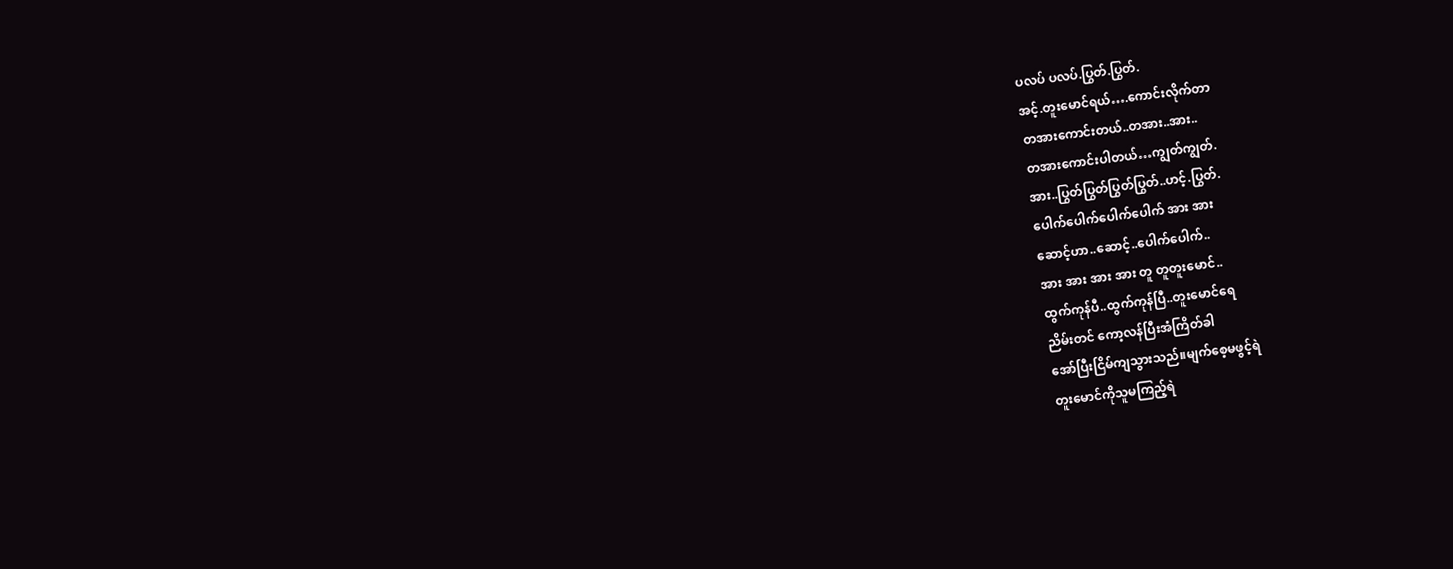ပလပ် ပလပ်.ပြွတ်.ပြွတ်.
အင့်.တူးမောင်ရယ်….ကောင်းလိုက်တာ
တအားကောင်းတယ်..တအား..အား..
တအားကောင်းပါတယ်…ကျွတ်ကျွတ်.
အား..ပြွတ်ပြွတ်ပြွတ်ပြွတ်..ဟင့်.ပြွတ်.
ပေါက်ပေါက်ပေါက်ပေါက် အား အား
ဆောင့်ဟာ..ဆောင့်..ပေါက်ပေါက်..
အား အား အား အား တူ တူတူးမောင်..
ထွက်ကုန်ပီ..ထွက်ကုန်ပြီ..တူးမောင်ရေ
ညိမ်းတင် ကော့လန်ပြီးအံကြိတ်ခါ
အော်ပြီးငြိမ်ကျသွားသည်။မျက်စေ့မဖွင့်ရဲ
တူးမောင်ကိုသူမကြည့်ရဲ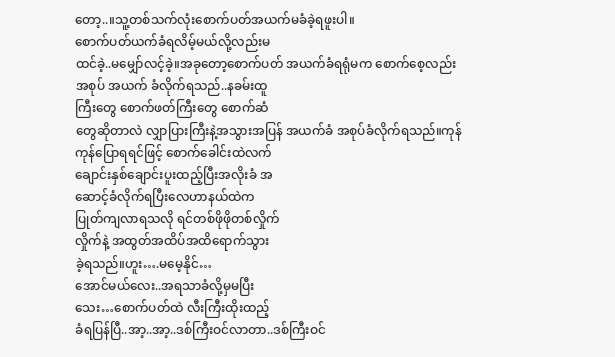တော့..။သူ့တစ်သက်လုံးစောက်ပတ်အယက်မခံခဲ့ရဖူးပါ။
စောက်ပတ်ယက်ခံရလိမ့်မယ်လို့လည်းမ
ထင်ခဲ့..မမျှော်လင့်ခဲ့။အခုတော့စောက်ပတ် အယက်ခံရရုံမက စောက်စေ့လည်း
အစုပ် အယက် ခံလိုက်ရသည်..နခမ်းထူ
ကြီးတွေ စောက်ဖတ်ကြီးတွေ စောက်ဆံ
တွေဆိုတာလဲ လျှာပြားကြီးနဲ့အသွားအပြန် အယက်ခံ အစုပ်ခံလိုက်ရသည်။ကုန်
ကုန်ပြောရရင်ဖြင့် စောက်ခေါင်းထဲလက်
ချောင်းနှစ်ချောင်းပူးထည့်ပြီးအလိုးခံ အ
ဆောင့်ခံလိုက်ရပြီးလေဟာနယ်ထဲက
ပြုတ်ကျလာရသလို ရင်တစ်ဖိုဖိုတစ်လှိုက်
လှိုက်နဲ့ အထွတ်အထိပ်အထိရောက်သွား
ခဲ့ရသည်။ဟူး….မမေ့နိုင်…
အောင်မယ်လေး..အရသာခံလို့မှမပြီး
သေး…စောက်ပတ်ထဲ လီးကြီးထိုးထည့်
ခံရပြန်ပြီ..အာ့..အာ့..ဒစ်ကြီးဝင်လာတာ..ဒစ်ကြီးဝင်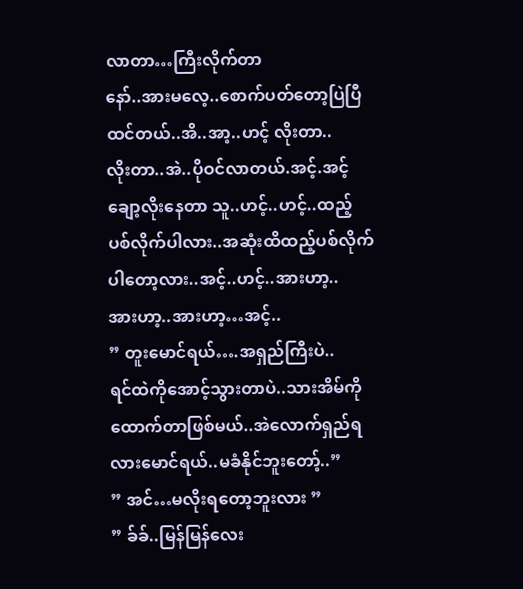လာတာ…ကြီးလိုက်တာ
နော်..အားမလေ့..စောက်ပတ်တော့ပြဲပြီ
ထင်တယ်..အိ..အာ့..ဟင့် လိုးတာ..
လိုးတာ..အဲ..ပိုဝင်လာတယ်.အင့်.အင့်
ချော့လိုးနေတာ သူ..ဟင့်..ဟင့်..ထည့်
ပစ်လိုက်ပါလား..အဆုံးထိထည့်ပစ်လိုက်
ပါတော့လား..အင့်..ဟင့်..အားဟာ့..
အားဟာ့..အားဟာ့…အင့်..
” တူးမောင်ရယ်….အရှည်ကြီးပဲ..
ရင်ထဲကိုအောင့်သွားတာပဲ..သားအိမ်ကို
ထောက်တာဖြစ်မယ်..အဲလောက်ရှည်ရ
လားမောင်ရယ်..မခံနိုင်ဘူးတော့်..”
” အင်…မလိုးရတော့ဘူးလား ”
” ခ်ခ်..မြန်မြန်လေး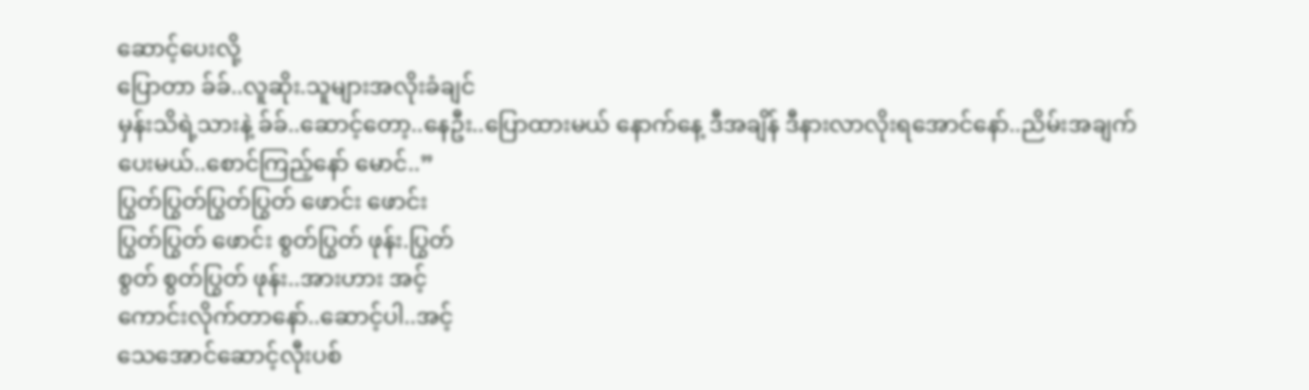ဆောင့်ပေးလို့
ပြောတာ ခ်ခ်..လူဆိုး.သူများအလိုးခံချင်
မှန်းသိရဲ့သားနဲ့ ခ်ခ်..ဆောင့်တော့..နေဦး..ပြောထားမယ် နောက်နေ့ ဒီအချိန် ဒီနားလာလိုးရအောင်နော်..ညိမ်းအချက်
ပေးမယ်..စောင်ကြည့်နော် မောင်..”
ပြွတ်ပြွတ်ပြွတ်ပြွတ် ဖောင်း ဖောင်း
ပြွတ်ပြွတ် ဖောင်း စွတ်ပြွတ် ဖုန်း.ပြွတ်
စွတ် စွတ်ပြွတ် ဖုန်း..အားဟား အင့်
ကောင်းလိုက်တာနော်..ဆောင့်ပါ..အင့်
သေအောင်ဆောင့်လီုးပစ်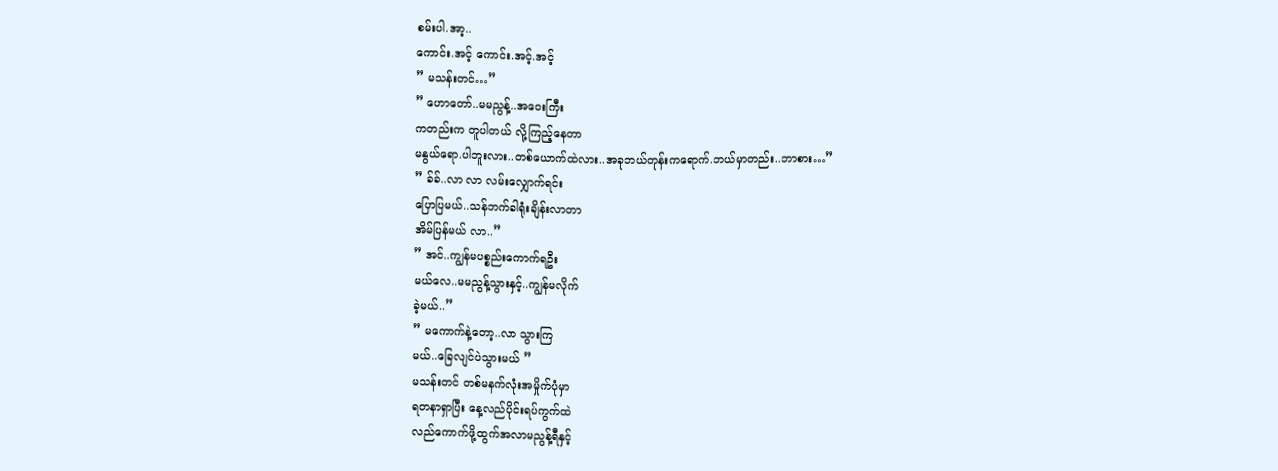စမ်းပါ.အာ့..
ကောင်း.အင့် ကောင်း.အင့်.အင့်
” မသန်းတင်…”
” ဟောတော်..မမညွန့်..အဝေးကြီး
ကတည်းက တူပါတယ် လို့ကြည့်နေတာ
မနွယ်ရော.ပါဘူးလား..တစ်ယောက်ထဲလား..အခုဘယ်တုန်းကရောက်.ဘယ်မှာတည်း..ဘာစား…”
” ခ်ခ်..လာ လာ လမ်းလျှောက်ရင်း
ပြောပြမယ်..သန်ဘက်ခါရုံးချိန်းလာတာ
အိမ်ပြန်မယ် လာ..”
” အင်..ကျွန်မပစ္စည်းကောက်ရဦး
မယ်လေ..မမညွန့်သွားနှင့်..ကျွန်မလိုက်
ခဲ့မယ်..”
” မကောက်နဲ့တော့..လာ သွားကြ
မယ်..ခြေလျင်ပဲသွားမယ် ”
မသန်းတင် တစ်မနက်လုံးအမှိုက်ပုံမှာ
ရတနာရှာပြီး နေ့လည်ပိုင်းရပ်ကွက်ထဲ
လည်ကောက်ဖို့ထွက်အလာမညွန့်ရီနှင့်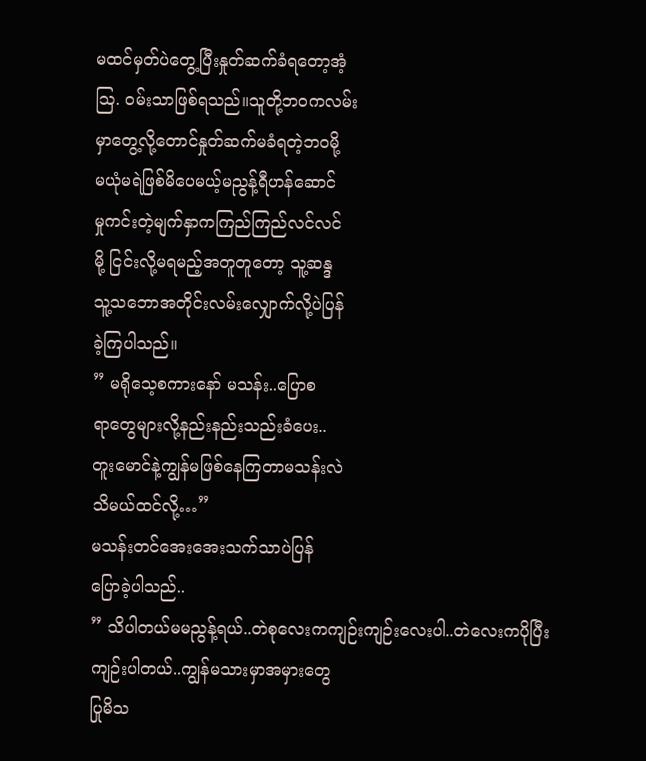မထင်မှတ်ပဲတွေ့ပြီးနှုတ်ဆက်ခံရတော့အံ့
ဩ. ဝမ်းသာဖြစ်ရသည်။သူတို့ဘဝကလမ်း
မှာတွေ့လို့တောင်နှုတ်ဆက်မခံရတဲ့ဘဝမို့
မယုံမရဲဖြစ်မိပေမယ့်မညွန့်ရီဟန်ဆောင်
မှုကင်းတဲ့မျက်နှာကကြည်ကြည်လင်လင်
မို့ ငြင်းလို့မရမည့်အတူတူတော့ သူ့ဆန္ဒ
သူ့သဘောအတိုင်းလမ်းလျှောက်လို့ပဲပြန်
ခဲ့ကြပါသည်။
” မရိုသေ့စကားနော် မသန်း..ပြောစ
ရာတွေများလို့နည်းနည်းသည်းခံပေး..
တူးမောင်နဲ့ကျွန်မဖြစ်နေကြတာမသန်းလဲ
သိမယ်ထင်လို့…”
မသန်းတင်အေးအေးသက်သာပဲပြန်
ပြောခဲ့ပါသည်..
” သိပါတယ်မမညွန့်ရယ်..တဲစုလေးကကျဉ်းကျဉ်းလေးပါ..တဲလေးကပိုပြီး
ကျဉ်းပါတယ်..ကျွန်မသားမှာအမှားတွေ
ပြုမိသ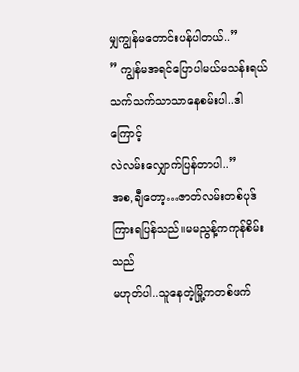မျှကျွန်မတောင်းပန်ပါတယ်..”
” ကျွန်မအရင်ပြောပါမယ်မသန်းရယ်
သက်သက်သာသာနေစမ်းပါ..ဒါကြောင့်
လဲလမ်းလျှောက်ပြန်တာပါ..”
အစ,ချီတော့…ဇာတ်လမ်းတစ်ပုဒ်
ကြားရပြန်သည်။မမညွန့်ကကုန်စိမ်းသည်
မဟုတ်ပါ..သူနေတဲ့မြို့ကတစ်ဖက်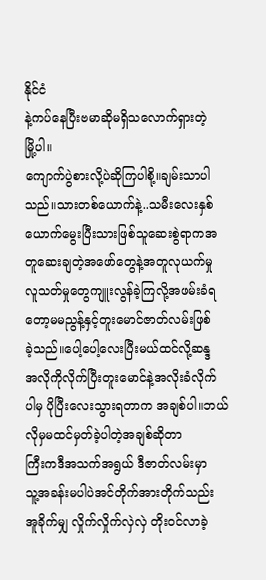နိုင်ငံ
နဲ့ကပ်နေပြီးဗမာဆိုမရှိသလောက်ရှားတဲ့
မြို့ပါ။
ကျောက်ပွဲစားလို့ပဲဆိုကြပါစို့။ချမ်းသာပါ
သည်။သားတစ်ယောက်နဲ့..သမီးလေးနှစ်
ယောက်မွေးပြီးသားဖြစ်သူဆေးစွဲရာကအ
တူဆေးချတဲ့အဖော်တွေနဲ့အတူလုယက်မှု
လူသတ်မှုတွေကျူးလွန်ခဲ့ကြလို့အဖမ်းခံရ
တော့မမညွန့်နှင့်တူးမောင်ဇာတ်လမ်းဖြစ်
ခဲ့သည်။ပေါ့ပေါ့လေးပြီးမယ်ထင်လို့ဆန္ဒ
အလိုကိုလိုက်ပြီးတူးမောင်နဲ့အလိုးခံလိုက်
ပါမှ ပိုပြီးလေးသွားရတာက အချစ်ပါ။ဘယ်လိုမှမထင်မှတ်ခဲ့ပါတဲ့အချစ်ဆိုတာ
ကြီးကဒီအသက်အရွယ် ဒီဇာတ်လမ်းမှာ
သူ့အခန်းမပါပဲအင်တိုက်အားတိုက်သည်း
အူခိုက်မျှ လှိုက်လှိုက်လှဲလှဲ တိုးဝင်လာခဲ့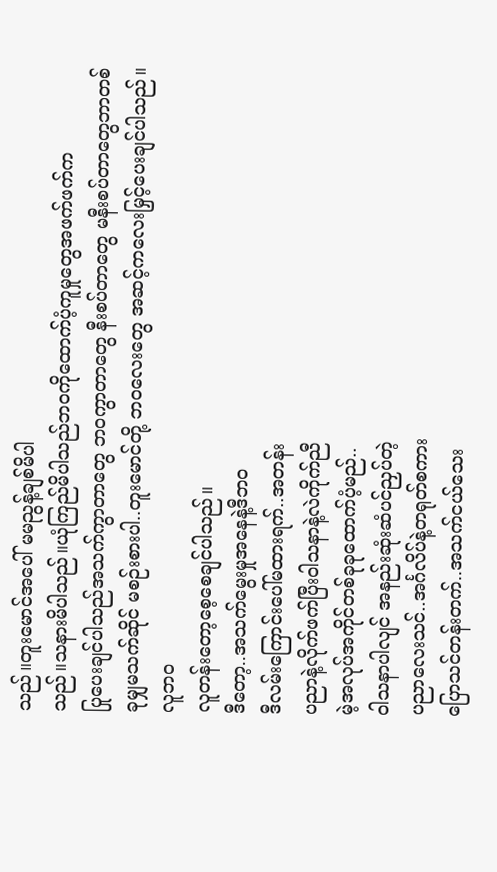သည်။တူးမောင်အပေါ် မမညွန့်ချစ်မိပါ
သည်။သနားမိပါသည်။ယုံကြည်မိပါသည်ဘဝကိုထောက်ပံ့ကူမှုတွေအဖက်ဖက်က
ပြုပေးချင်ပါသည်အသက်ကွာတာတွေ ဘဝကွာတာတွေ နီးစပ်တာတွေ မနီးစပ်တာတွေဘာတစ်ခုမျှမသက်ဆိုင် မစဉ်းစားပါ..တူးမောင်တို့ ဘဝလေးတွေ အဆင့်ကလေးမြှင့်ပေးချင်ပါသည်။လူဘဝ
လူတန်းတော့စေ့စေချင်ပါသည်။
ဒီတော့..အသက်မွေးမှုအနေနဲ့ဒီဘဝ
ဒီလမ်းကြောင်းပေါ်မထားရက်..အတန်း
ပညာနဲ့လိုက်ဖက်ပြီးဝါသနာနဲ့လဲကိုက်ညီ
မဲ့အလုပ်အကိုင်တစ်ခုခုထောက်ပံ့မည်..
ဝါသနာပါလျင် အနည်းဆုံးဆံပင်ညှပ်တဲ့
ပညာလေးသင်..အင်္ဂလိပ်နဲ့တရုတ်စကား
ပြောသင်တန်းတက်..အသက်ငယ်သေး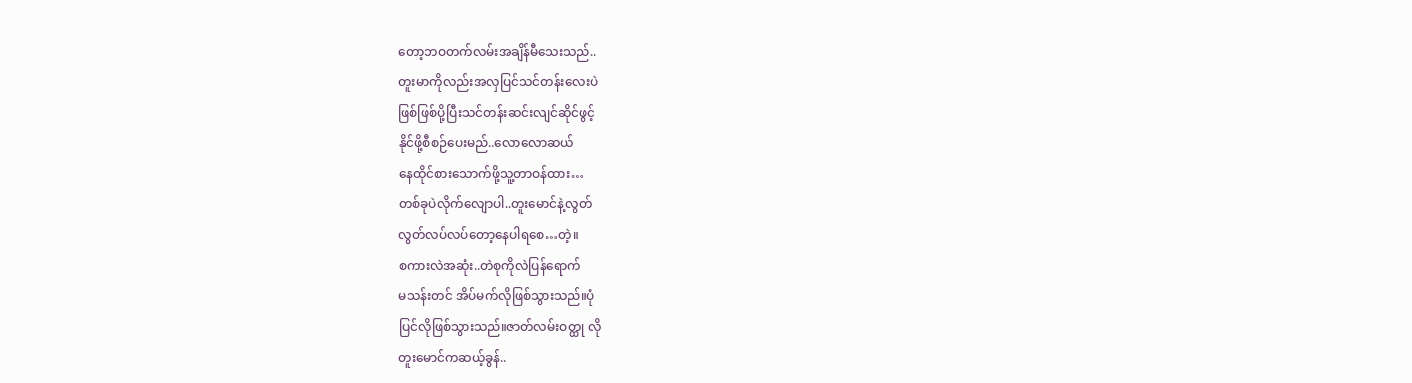တော့ဘဝတက်လမ်းအချိန်မီသေးသည်..
တူးမာကိုလည်းအလှပြင်သင်တန်းလေးပဲ
ဖြစ်ဖြစ်ပို့ပြီးသင်တန်းဆင်းလျင်ဆိုင်ဖွင့်
နိုင်ဖို့စီစဉ်ပေးမည်..လောလောဆယ်
နေထိုင်စားသောက်ဖို့သူ့တာဝန်ထား…
တစ်ခုပဲလိုက်လျောပါ..တူးမောင်နဲ့လွတ်
လွတ်လပ်လပ်တော့နေပါရစေ…တဲ့။
စကားလဲအဆုံး..တဲစုကိုလဲပြန်ရောက်
မသန်းတင် အိပ်မက်လိုဖြစ်သွားသည်။ပုံ
ပြင်လိုဖြစ်သွားသည်။ဇာတ်လမ်းဝတ္ထု လို
တူးမောင်ကဆယ့်ခွန်..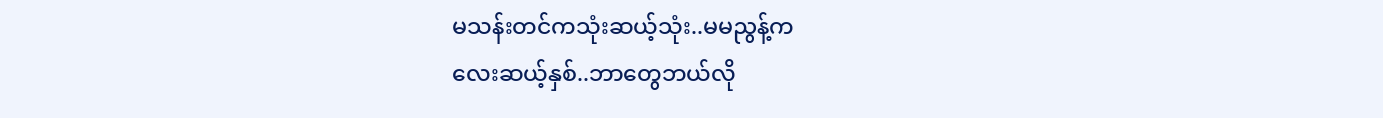မသန်းတင်ကသုံးဆယ့်သုံး..မမညွန့်က
လေးဆယ့်နှစ်..ဘာတွေဘယ်လို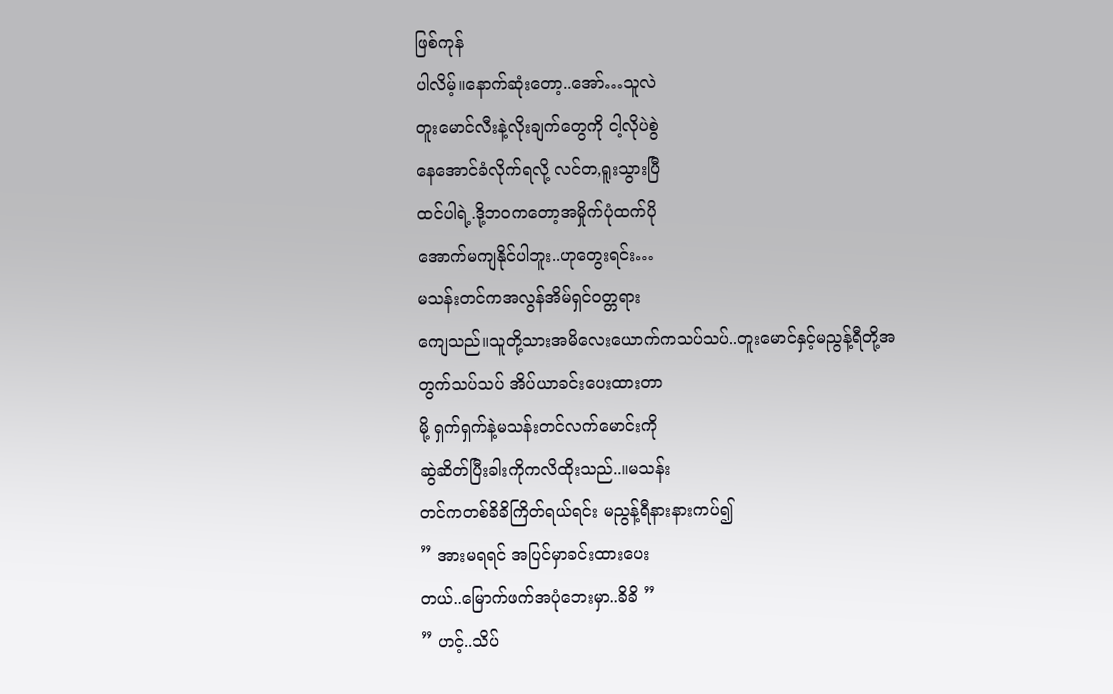ဖြစ်ကုန်
ပါလိမ့်။နောက်ဆုံးတော့..အော်…သူလဲ
တူးမောင်လီးနဲ့လိုးချက်တွေကို ငါ့လိုပဲစွဲ
နေအောင်ခံလိုက်ရလို့ လင်တ,ရူးသွားပြီ
ထင်ပါရဲ့.ဒို့ဘဝကတော့အမှိုက်ပုံထက်ပို
အောက်မကျနိုင်ပါဘူး..ဟုတွေးရင်း…
မသန်းတင်ကအလွန်အိမ်ရှင်ဝတ္တရား
ကျေသည်။သူတို့သားအမိလေးယောက်ကသပ်သပ်..တူးမောင်နှင့်မညွန့်ရီတို့အ
တွက်သပ်သပ် အိပ်ယာခင်းပေးထားတာ
မို့ ရှက်ရှက်နဲ့မသန်းတင်လက်မောင်းကို
ဆွဲဆိတ်ပြီးခါးကိုကလိထိုးသည်..။မသန်း
တင်ကတစ်ခိခိကြိတ်ရယ်ရင်း မညွန့်ရီနားနားကပ်၍
” အားမရရင် အပြင်မှာခင်းထားပေး
တယ်..မြောက်ဖက်အပုံဘေးမှာ..ခိခိ ”
” ဟင့်..သိပ်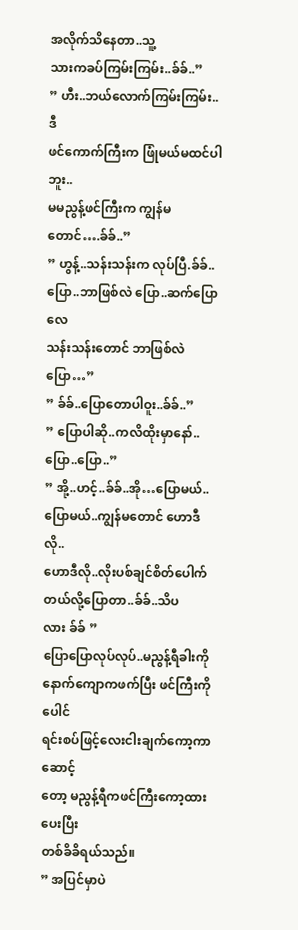အလိုက်သိနေတာ..သူ့
သားကခပ်ကြမ်းကြမ်း..ခ်ခ်..”
” ဟီး..ဘယ်လောက်ကြမ်းကြမ်း..ဒီ
ဖင်ကောက်ကြီးက ဖြုံမယ်မထင်ပါဘူး..
မမညွန့်ဖင်ကြီးက ကျွန်မတောင်….ခ်ခ်..”
” ဟွန့်..သန်းသန်းက လုပ်ပြီ.ခ်ခ်..
ပြော..ဘာဖြစ်လဲ ပြော..ဆက်ပြောလေ
သန်းသန်းတောင် ဘာဖြစ်လဲပြော…”
” ခ်ခ်..ပြောတောပါဝူး..ခ်ခ်..”
” ပြောပါဆို..ကလိထိုးမှာနော်..
ပြော..ပြော..”
” အို့..ဟင့်..ခ်ခ်..အို…ပြောမယ်..
ပြောမယ်..ကျွန်မတောင် ဟောဒီလို..
ဟောဒီလို..လိုးပစ်ချင်စိတ်ပေါက်တယ်လို့ပြောတာ..ခ်ခ်..သိပလား ခ်ခ် ”
ပြောပြောလုပ်လုပ်..မညွန့်ရီခါးကို
နောက်ကျောကဖက်ပြီး ဖင်ကြီးကိုပေါင်
ရင်းစပ်ဖြင့်လေးငါးချက်ကော့ကာဆောင့်
တော့ မညွန့်ရီကဖင်ကြီးကော့ထားပေးပြီး
တစ်ခိခိရယ်သည်။
” အပြင်မှာပဲ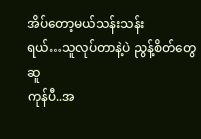အိပ်တော့မယ်သန်းသန်း
ရယ်…သူလုပ်တာနဲ့ပဲ ညွန့်စိတ်တွေ ဆူ
ကုန်ပီ..အ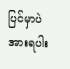ပြင်မှာပဲအားရပါး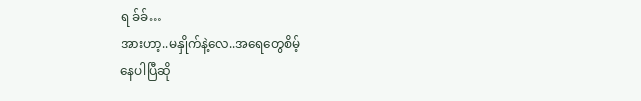ရ ခ်ခ်…
အားဟာ့..မနှိုက်နဲ့လေ..အရေတွေစိမ့်
နေပါပြီဆို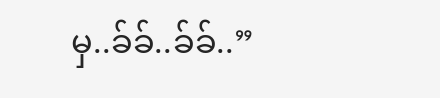မှ..ခ်ခ်..ခ်ခ်..”